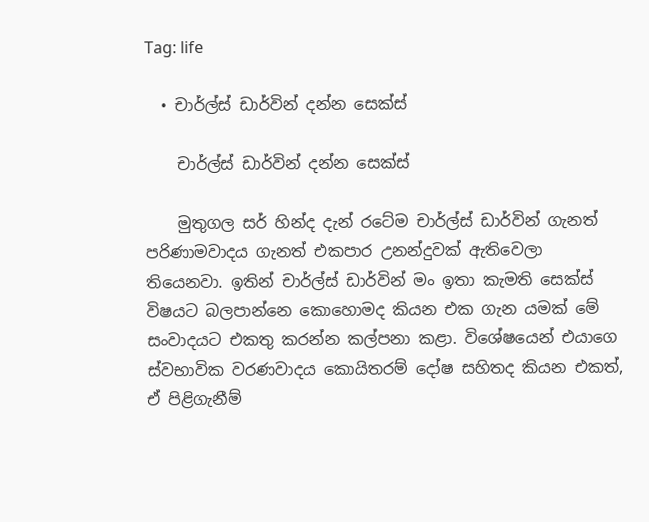Tag: life

  • චාර්ල්ස් ඩාර්වින් දන්න සෙක්ස්

    චාර්ල්ස් ඩාර්වින් දන්න සෙක්ස්

    මුතුගල සර් හින්ද දැන් රටේම චාර්ල්ස් ඩාර්වින් ගැනත් පරිණාමවාදය ගැනත් එකපාර උනන්දුවක් ඇතිවෙලා තියෙනවා. ඉතින් චාර්ල්ස් ඩාර්වින් මං ඉතා කැමති සෙක්ස් විෂයට බලපාන්නෙ කොහොමද කියන එක ගැන යමක් මේ සංවාදයට එකතු කරන්න කල්පනා කළා. විශේෂයෙන් එයාගෙ ස්වභාවික වරණවාදය කොයිතරම් දෝෂ සහිතද කියන එකත්, ඒ පිළිගැනීම්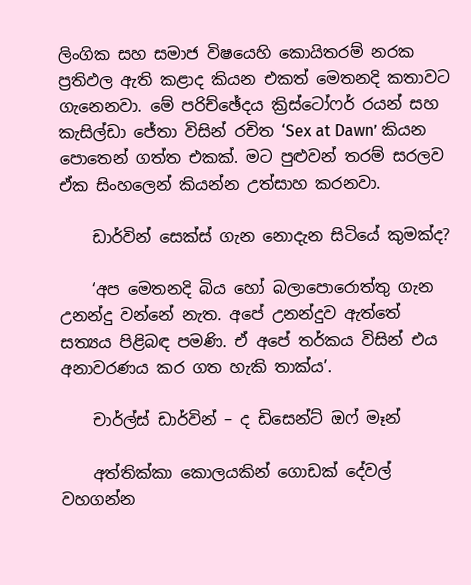ලිංගික සහ සමාජ විෂයෙහි කොයිතරම් නරක ප්‍රතිඵල ඇති කළාද කියන එකත් මෙතනදි කතාවට ගැනෙනවා. මේ පරිච්ඡේදය ක්‍රිස්ටෝෆර් රයන් සහ කැසිල්ඩා ජේතා විසින් රචිත ‘Sex at Dawn’ කියන පොතෙන් ගත්ත එකක්. මට පුළුවන් තරම් සරලව ඒක සිංහලෙන් කියන්න උත්සාහ කරනවා.

    ඩාර්වින් සෙක්ස් ගැන නොදැන සිටියේ කුමක්ද?

    ‘අප මෙතනදි බිය හෝ බලාපොරොත්තු ගැන උනන්දු වන්නේ නැත. අපේ උනන්දුව ඇත්තේ සත්‍යය පිළිබඳ පමණි. ඒ අපේ තර්කය විසින් එය අනාවරණය කර ගත හැකි තාක්ය’.

    චාර්ල්ස් ඩාර්වින් – ද ඩිසෙන්ට් ඔෆ් මෑන්

    අත්තික්කා කොලයකින් ගොඩක් දේවල් වහගන්න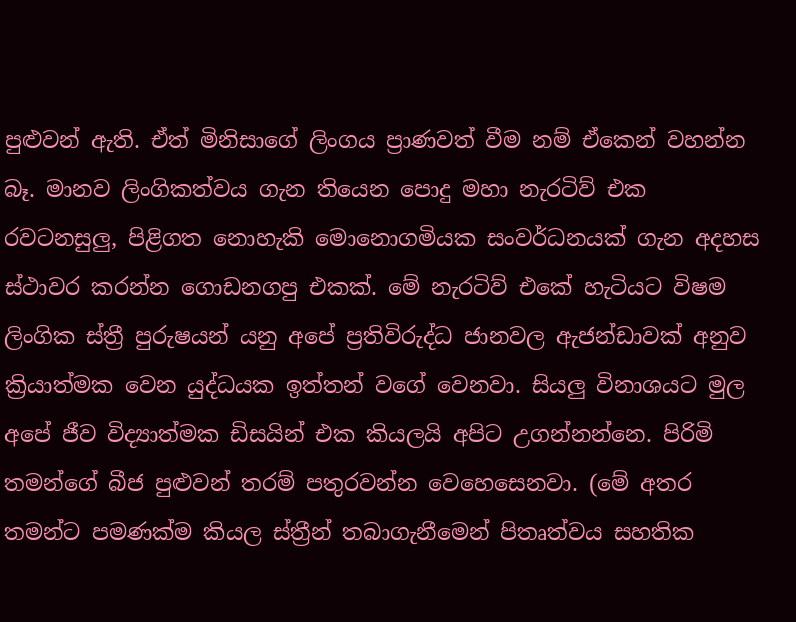පුළුවන් ඇති. ඒත් මිනිසාගේ ලිංගය ප්‍රාණවත් වීම නම් ඒකෙන් වහන්න බෑ. මානව ලිංගිකත්වය ගැන තියෙන පොදු මහා නැරටිව් එක රවටනසුලු, පිළිගත නොහැකි මොනොගමියක සංවර්ධනයක් ගැන අදහස ස්ථාවර කරන්න ගොඩනගපු එකක්. මේ නැරටිව් එකේ හැටියට විෂම ලිංගික ස්ත්‍රී පුරුෂයන් යනු අපේ ප්‍රතිවිරුද්ධ ජානවල ඇජන්ඩාවක් අනුව ක්‍රියාත්මක වෙන යුද්ධයක ඉත්තන් වගේ වෙනවා. සියලු විනාශයට මුල අපේ ජීව විද්‍යාත්මක ඩිසයින් එක කියලයි අපිට උගන්නන්නෙ. පිරිමි තමන්ගේ බීජ පුළුවන් තරම් පතුරවන්න වෙහෙසෙනවා. (මේ අතර තමන්ට පමණක්ම කියල ස්ත්‍රීන් තබාගැනීමෙන් පිතෘත්වය සහතික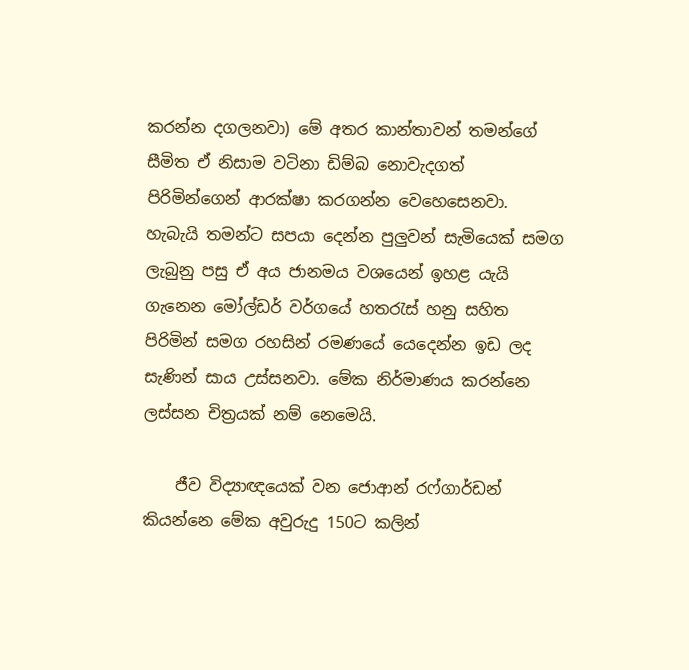කරන්න දගලනවා) මේ අතර කාන්තාවන් තමන්ගේ සීමිත ඒ නිසාම වටිනා ඩිම්බ නොවැදගත් පිරිමින්ගෙන් ආරක්ෂා කරගන්න වෙහෙසෙනවා. හැබැයි තමන්ට සපයා දෙන්න පුලුවන් සැමියෙක් සමග ලැබුනු පසු ඒ අය ජානමය වශයෙන් ඉහළ යැයි ගැනෙන මෝල්ඩර් වර්ගයේ හතරැස් හනු සහිත පිරිමින් සමග රහසින් රමණයේ යෙදෙන්න ඉඩ ලද සැණින් සාය උස්සනවා. මේක නිර්මාණය කරන්නෙ ලස්සන චිත්‍රයක් නම් නෙමෙයි.

    ජීව විද්‍යාඥයෙක් වන ජොආන් රෆ්ගාර්ඩන් කියන්නෙ මේක අවුරුදු 150ට කලින්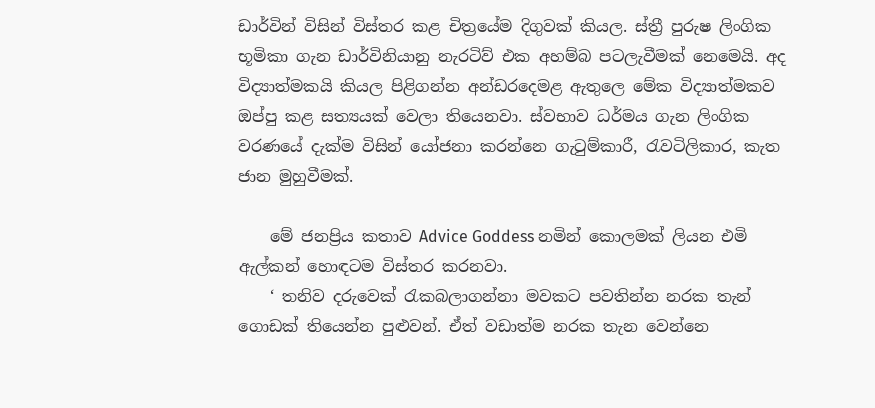ඩාර්වින් විසින් විස්තර කළ චිත්‍රයේම දිගුවක් කියල. ස්ත්‍රී පුරුෂ ලිංගික භූමිකා ගැන ඩාර්විනියානු නැරටිව් එක අහම්බ පටලැවීමක් නෙමෙයි. අද විද්‍යාත්මකයි කියල පිළිගන්න අන්ඩරදෙමළ ඇතුලෙ මේක විද්‍යාත්මකව ඔප්පු කළ සත්‍යයක් වෙලා තියෙනවා. ස්වභාව ධර්මය ගැන ලිංගික වරණයේ දැක්ම විසින් යෝජනා කරන්නෙ ගැටුම්කාරී, රැවටිලිකාර, කැත ජාන මුහුවීමක්.

    මේ ජනප්‍රිය කතාව Advice Goddess නමින් කොලමක් ලියන එමි ඇල්කන් හොඳටම විස්තර කරනවා.
    ‘ තනිව දරුවෙක් රැකබලාගන්නා මවකට පවතින්න නරක තැන් ගොඩක් තියෙන්න පුළුවන්. ඒත් වඩාත්ම නරක තැන වෙන්නෙ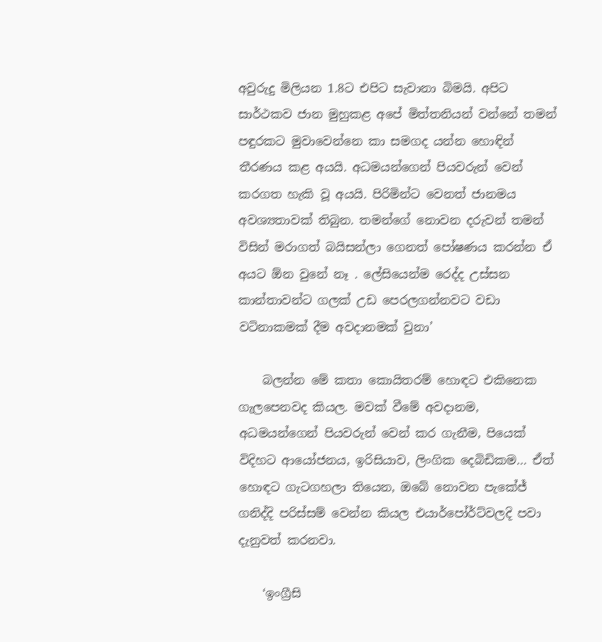අවුරුදු මිලියන 1.8ට එපිට සැවානා බිමයි. අපිට සාර්ථකව ජාන මුහුකළ අපේ මිත්තනියන් වන්නේ තමන් පඳුරකට මුවාවෙන්නෙ කා සමගද යන්න හොඳින් තීරණය කළ අයයි. අධමයන්ගෙන් පියවරුන් වෙන් කරගත හැකි වූ අයයි. පිරිමින්ට වෙනත් ජානමය අවශ්‍යතාවක් තිබුන. තමන්ගේ නොවන දරුවන් තමන් විසින් මරාගත් බයිසන්ලා ගෙනත් පෝෂණය කරන්න ඒ අයට ඕන වුනේ නෑ . ලේසියෙන්ම රෙද්ද උස්සන කාන්තාවන්ට ගලක් උඩ පෙරලගන්නවට වඩා වටිනාකමක් දීම අවදානමක් වුනා’

    බලන්න මේ කතා කොයිතරම් හොඳට එකිනෙක ගැලපෙනවද කියල. මවක් වීමේ අවදානම, අධමයන්ගෙන් පියවරුන් වෙන් කර ගැනීම, පියෙක් විදිහට ආයෝජනය, ඉරිසියාව, ලිංගික දෙබිඩිකම… ඒත් හොඳට ගැටගහලා තියෙන, ඔබේ නොවන පැකේජ් ගනිද්දි පරිස්සම් වෙන්න කියල එයාර්පෝර්ට්වලදි පවා දැනුවත් කරනවා.

    ‘ඉංග්‍රීසි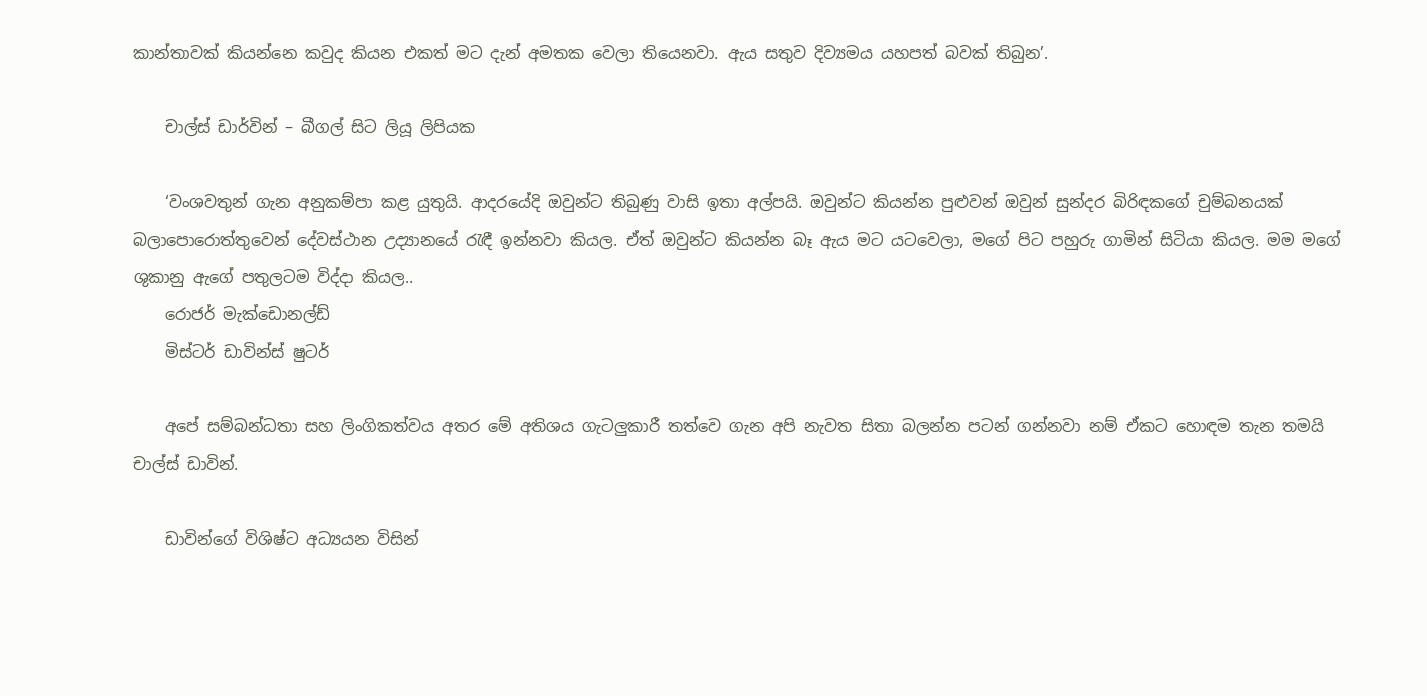කාන්තාවක් කියන්නෙ කවුද කියන එකත් මට දැන් අමතක වෙලා තියෙනවා. ඇය සතුව දිව්‍යමය යහපත් බවක් තිබුන’.

    චාල්ස් ඩාර්වින් – බීගල් සිට ලියූ ලිපියක

    ‘වංශවතුන් ගැන අනුකම්පා කළ යුතුයි. ආදරයේදි ඔවුන්ට තිබුණු වාසි ඉතා අල්පයි. ඔවුන්ට කියන්න පුළුවන් ඔවුන් සුන්දර බිරිඳකගේ චුම්බනයක් බලාපොරොත්තුවෙන් දේවස්ථාන උද්‍යානයේ රැඳී ඉන්නවා කියල. ඒත් ඔවුන්ට කියන්න බෑ ඇය මට යටවෙලා, මගේ පිට පහුරු ගාමින් සිටියා කියල. මම මගේ ශුකානු ඇගේ පතුලටම විද්දා කියල..
    රොජර් මැක්ඩොනල්ඩ්
    මිස්ටර් ඩාවින්ස් ෂුටර්

    අපේ සම්බන්ධතා සහ ලිංගිකත්වය අතර මේ අතිශය ගැටලුකාරී තත්වෙ ගැන අපි නැවත සිතා බලන්න පටන් ගන්නවා නම් ඒකට හොඳම තැන තමයි චාල්ස් ඩාවින්.

    ඩාවින්ගේ විශිෂ්ට අධ්‍යයන විසින්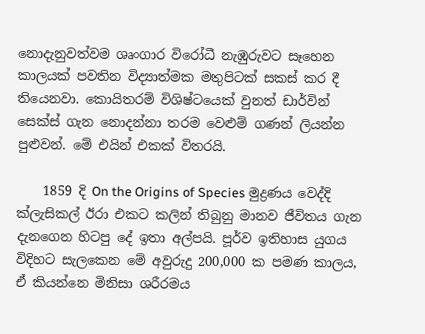නොදැනුවත්වම ශෘංගාර විරෝධී නැඹුරුවට සෑහෙන කාලයක් පවතින විද්‍යාත්මක මතුපිටක් සකස් කර දී තියෙනවා. කොයිතරම් විශිෂ්ටයෙක් වුනත් ඩාර්වින් සෙක්ස් ගැන නොදන්නා තරම වෙළුම් ගණන් ලියන්න පුළුවන්. මේ එයින් එකක් විතරයි.

    1859 දි On the Origins of Species මුද්‍රණය වෙද්දි ක්ලැසිකල් ඊරා එකට කලින් තිබුනු මානව ජීවිතය ගැන දැනගෙන හිටපු දේ ඉතා අල්පයි. පූර්ව ඉතිහාස යුගය විදිහට සැලකෙන මේ අවුරුදු 200,000 ක පමණ කාලය, ඒ කියන්නෙ මිනිසා ශරීරමය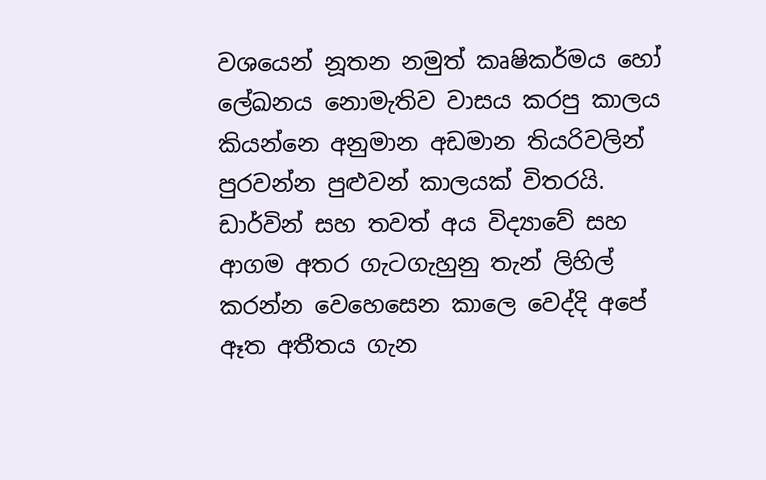වශයෙන් නූතන නමුත් කෘෂිකර්මය හෝ ලේඛනය නොමැතිව වාසය කරපු කාලය කියන්නෙ අනුමාන අඩමාන තියරිවලින් පුරවන්න පුළුවන් කාලයක් විතරයි. ඩාර්වින් සහ තවත් අය විද්‍යාවේ සහ ආගම අතර ගැටගැහුනු තැන් ලිහිල් කරන්න වෙහෙසෙන කාලෙ වෙද්දි අපේ ඈත අතීතය ගැන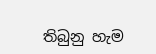තිබුනු හැම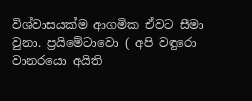විශ්වාසයක්ම ආගමික ඒවට සීමා වුනා. ප්‍රයිමේටාවො ( අපි වඳුරො වානර‍යො අයිති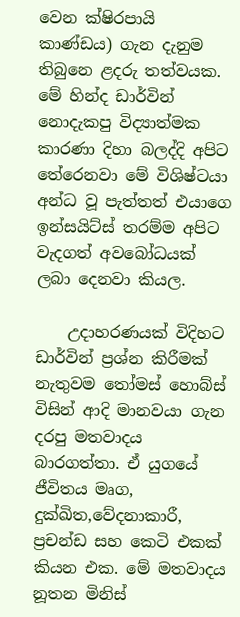වෙන ක්ෂිරපායි කාණ්ඩය) ගැන දැනුම තිබුනෙ ළදරු තත්වයක. මේ හින්ද ඩාර්වින් නොදැකපු විද්‍යාත්මක කාරණා දිහා බලද්දි අපිට තේරෙනවා මේ විශිෂ්ටයා අන්ධ වූ පැත්තත් එයාගෙ ඉන්සයිට්ස් තරම්ම අපිට වැදගත් අවබෝධයක් ලබා දෙනවා කියල.

    උදාහරණයක් විදිහට ඩාර්වින් ප්‍රශ්න කිරීමක් නැතුවම තෝමස් හොබ්ස් විසින් ආදි මානවයා ගැන දරපු මතවාදය බාරගත්තා. ඒ යුගයේ ජීවිතය මෘග, දුක්ඛිත,වේදනාකාරී, ප්‍රචන්ඩ සහ කෙටි එකක් කියන එක. මේ මතවාදය නූතන මිනිස්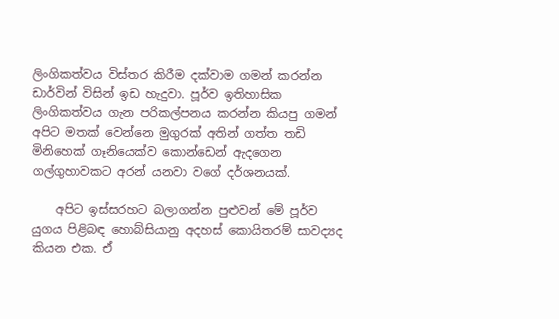ලිංගිකත්වය විස්තර කිරීම දක්වාම ගමන් කරන්න ඩාර්වින් විසින් ඉඩ හැදුවා. පූර්ව ඉතිහාසික ලිංගිකත්වය ගැන පරිකල්පනය කරන්න කියපු ගමන් අපිට මතක් වෙන්නෙ මුගුරක් අතින් ගත්ත තඩි මිනිහෙක් ගෑනියෙක්ව කොන්ඩෙන් ඇදගෙන ගල්ගුහාවකට අරන් යනවා වගේ දර්ශනයක්.

    අපිට ඉස්සරහට බලාගන්න පුළුවන් මේ පූර්ව යුගය පිළිබඳ හොබ්සියානු අදහස් කොයිතරම් සාවද්‍යද කියන එක. ඒ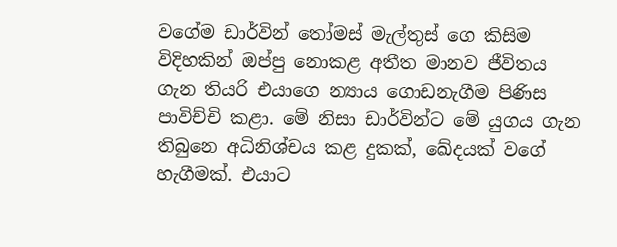වගේම ඩාර්වින් තෝමස් මැල්තුස් ගෙ කිසිම විදිහකින් ඔප්පු නොකළ අතීත මානව ජීවිතය ගැන තියරි එයාගෙ න්‍යාය ගොඩනැගීම පිණිස පාවිච්චි කළා. මේ නිසා ඩාර්වින්ට මේ යුගය ගැන තිබුනෙ අධිනිශ්චය කළ දුකක්, ඛේදයක් වගේ හැගීමක්. එයාට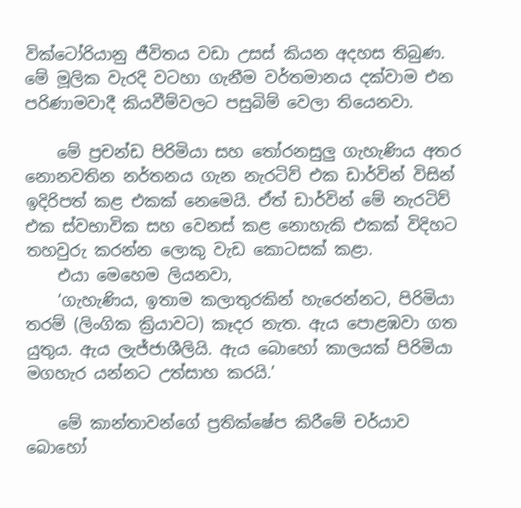වික්ටෝරියානු ජීවිතය වඩා උසස් කියන අදහස තිබුණ. මේ මූලික වැරදි වටහා ගැනීම වර්තමානය දක්වාම එන පරිණාමවාදී කියවීම්වලට පසුබිම් වෙලා තියෙනවා.

    මේ ප්‍රචන්ඩ පිරිමියා සහ තෝරනසුලු ගැහැණිය අතර නොනවතින නර්තනය ගැන නැරටිව් එක ඩාර්වින් විසින් ඉදිරිපත් කළ එකක් නෙමෙයි. ඒත් ඩාර්වින් මේ නැරටිව් එක ස්වභාවික සහ වෙනස් කළ නොහැකි එකක් විදිහට තහවුරු කරන්න ලොකු වැඩ කොටසක් කළා.
    එයා මෙහෙම ලියනවා,
    ‘ගැහැණිය, ඉතාම කලාතුරකින් හැරෙන්නට, පිරිමියා තරම් (ලිංගික ක්‍රියාවට) කෑදර නැත. ඇය පොළඹවා ගත යුතුය. ඇය ලැජ්ජාශීලියි. ඇය බොහෝ කාලයක් පිරිමියා මගහැර යන්නට උත්සාහ කරයි.’

    මේ කාන්තාවන්ගේ ප්‍රතික්ෂේප කිරීමේ චර්යාව බොහෝ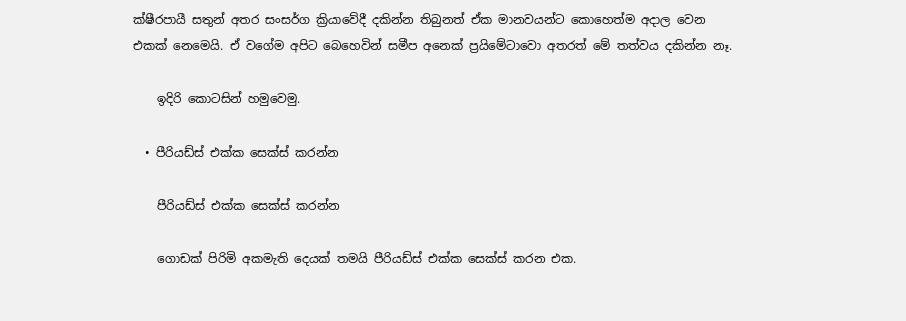ක්ෂීරපායී සතුන් අතර සංසර්ග ක්‍රියාවේදී දකින්න තිබුනත් ඒක මානවයන්ට කොහෙත්ම අදාල වෙන එකක් නෙමෙයි. ඒ වගේම අපිට බෙහෙවින් සමීප අනෙක් ප්‍රයිමේටාවො අතරත් මේ තත්වය දකින්න නෑ.

    ඉදිරි කොටසින් හමුවෙමු.

  • පීරියඩ්ස් එක්ක සෙක්ස් කරන්න

    පීරියඩ්ස් එක්ක සෙක්ස් කරන්න

    ගොඩක් පිරිමි අකමැති දෙයක් තමයි පීරියඩ්ස් එක්ක සෙක්ස් කරන එක.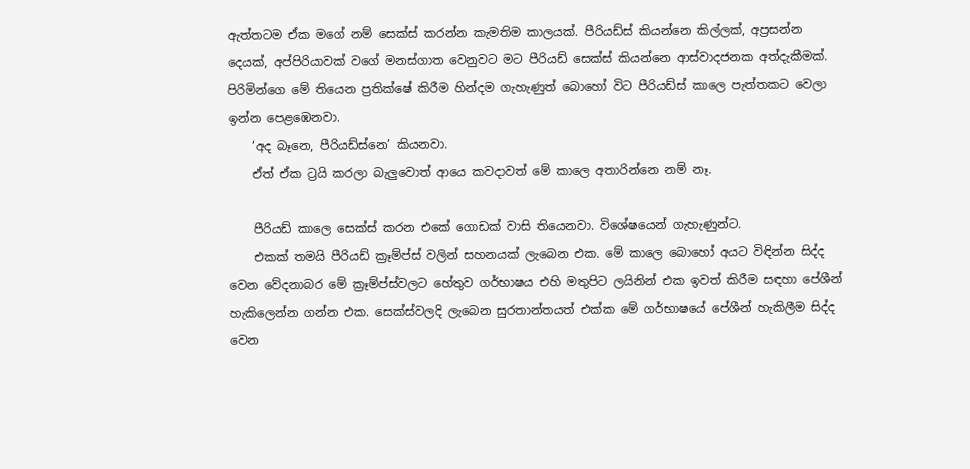ඇත්තටම ඒක මගේ නම් සෙක්ස් කරන්න කැමතිම කාලයක්. පීරියඩ්ස් කියන්නෙ කිල්ලක්, අප්‍රසන්න දෙයක්, අප්පිරියාවක් වගේ මනස්ගාත වෙනුවට මට පීරියඩ් සෙක්ස් කියන්නෙ ආස්වාදජනක අත්දැකීමක්. පිරිමින්ගෙ මේ තියෙන ප්‍රතික්ෂේ කිරීම හින්දම ගැහැණුත් බොහෝ විට පීරියඩ්ස් කාලෙ පැත්තකට වෙලා ඉන්න පෙළඹෙනවා.
    ‘අද බෑනෙ, පීරියඩ්ස්නෙ’ කියනවා.
    ඒත් ඒක ට්‍රයි කරලා බැලුවොත් ආයෙ කවදාවත් මේ කාලෙ අතාරින්නෙ නම් නෑ.

    පීරියඩ් කාලෙ සෙක්ස් කරන එකේ ගොඩක් වාසි තියෙනවා. වි‍ශේෂයෙන් ගැහැණුන්ට.
    එකක් තමයි පීරියඩ් ක්‍රෑම්ප්ස් වලින් සහනයක් ලැබෙන එක. මේ කාලෙ බොහෝ අයට විඳින්න සිද්ද වෙන වේදනාබර මේ ක්‍රෑම්ප්ස්වලට හේතුව ගර්භාෂය එහි මතුපිට ලයිනින් එක ඉවත් කිරීම සඳහා පේශීන් හැකිලෙන්න ගන්න එක. සෙක්ස්වලදි ලැබෙන සුරතාන්තයත් එක්ක මේ ගර්භාෂයේ පේශීන් හැකිලීම සිද්ද වෙන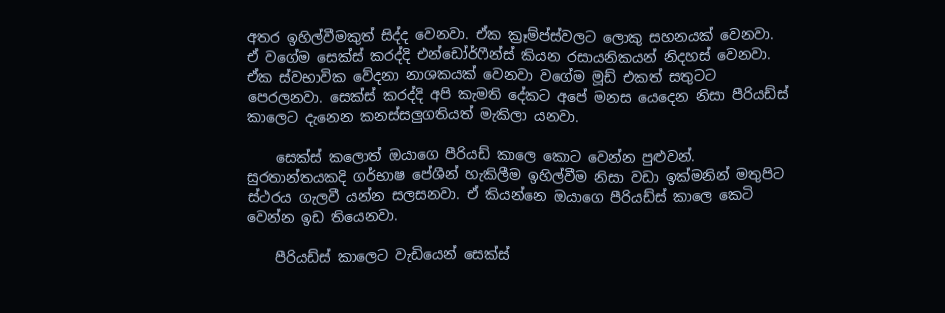අතර ඉහිල්වීමකුත් සිද්ද වෙනවා. ඒක ක්‍රෑම්ප්ස්වලට ලොකු සහනයක් වෙනවා. ඒ වගේම සෙක්ස් කරද්දි එන්ඩෝර්ෆීන්ස් කියන රසායනිකයන් නිදහස් වෙනවා. ඒක ස්වභාවික වේදනා නාශකයක් වෙනවා වගේම මූඩ් එකත් සතුටට පෙරලනවා. සෙක්ස් කරද්දි අපි කැමති දේකට අපේ මනස යෙදෙන නිසා පීරියඩ්ස් කාලෙට දැනෙන කනස්සලුගතියත් මැකිලා යනවා.

    සෙක්ස් කලොත් ඔයාගෙ පීරියඩ් කාලෙ කොට වෙන්න පුළුවන්. සුරතාන්තයකදි ගර්භාෂ පේශීන් හැකිලීම ඉහිල්වීම නිසා වඩා ඉක්මනින් මතුපිට ස්ථරය ගැලවී යන්න සලසනවා. ඒ කියන්නෙ ඔයාගෙ පීරියඩ්ස් කාලෙ කෙටි වෙන්න ඉඩ තියෙනවා.

    පීරියඩ්ස් කාලෙට වැඩියෙන් සෙක්ස්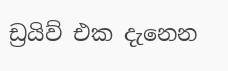ඩ්‍රයිව් එක දැනෙන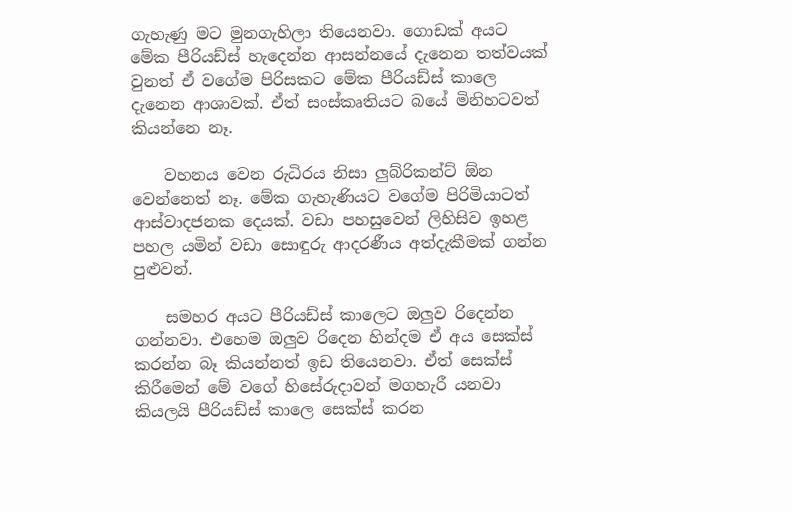ගැහැණු මට මුනගැහිලා තියෙනවා. ගොඩක් අයට මේක පීරියඩ්ස් හැදෙන්න ආසන්නයේ දැනෙන තත්වයක් වුනත් ඒ වගේම පිරිසකට මේක පීරියඩ්ස් කාලෙ දැනෙන ආශාවක්. ඒත් සංස්කෘතියට බයේ මිනිහටවත් කියන්නෙ නෑ.

    වහනය වෙන රුධිරය නිසා ලුබ්රිකන්ට් ඕන වෙන්නෙත් නෑ. මේක ගැහැණියට වගේම පිරිමියාටත් ආස්වාදජනක දෙයක්. වඩා පහසුවෙන් ලිහිසිව ඉහළ පහල යමින් වඩා සොඳුරු ආදරණීය අත්දැකීමක් ගන්න පුළුවන්.

    සමහර අයට පීරියඩ්ස් කාලෙට ඔලුව රිදෙන්න ගන්නවා. එහෙම ඔලුව රිදෙන හින්දම ඒ අය සෙක්ස් කරන්න බෑ කියන්නත් ඉඩ තියෙනවා. ඒත් සෙක්ස් කිරීමෙන් මේ වගේ හිසේරුදාවන් මගහැරී යනවා කියලයි පීරියඩ්ස් කාලෙ සෙක්ස් කරන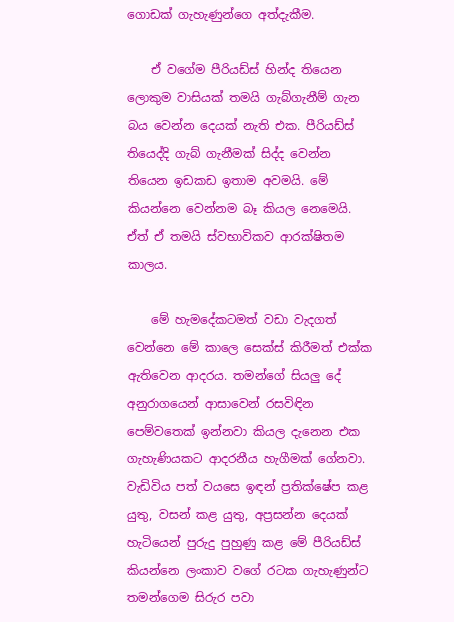ගොඩක් ගැහැණුන්ගෙ අත්දැකීම.

    ඒ වගේම පීරියඩ්ස් හින්ද තියෙන ලොකුම වාසියක් තමයි ගැබ්ගැනීම් ගැන බය වෙන්න දෙයක් නැති එක. පීරියඩ්ස් තියෙද්දි ගැබ් ගැනීමක් සිද්ද වෙන්න තියෙන ඉඩකඩ ඉතාම අවමයි. මේ කියන්නෙ වෙන්නම බෑ කියල නෙමෙයි. ඒත් ඒ තමයි ස්වභාවිකව ආරක්ෂිතම කාලය.

    මේ හැමදේකටමත් වඩා වැදගත් වෙන්නෙ මේ කාලෙ සෙක්ස් කිරීමත් එක්ක ඇතිවෙන ආදරය. තමන්ගේ සියලු දේ අනුරාගයෙන් ආසාවෙන් රසවිඳින පෙම්වතෙක් ඉන්නවා කියල දැනෙන එක ගැහැණියකට ආදරනීය හැගීමක් ගේනවා. වැඩිවිය පත් වයසෙ ඉඳන් ප්‍රතික්ෂේප කළ යුතු, වසන් කළ යුතු, අප්‍රසන්න දෙයක් හැටියෙන් පුරුදු පුහුණු කළ මේ පීරියඩ්ස් කියන්නෙ ලංකාව වගේ රටක ගැහැණුන්ට තමන්ගෙම සිරුර පවා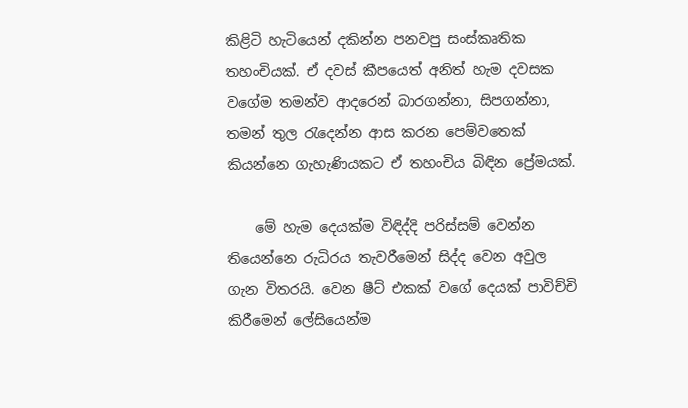කිළිටි හැටියෙන් දකින්න පනවපු සංස්කෘතික තහංචියක්. ඒ දවස් කීප‍යෙත් අනිත් හැම දවසක වගේම තමන්ව ආදරෙන් බාරගන්නා, සිපගන්නා, තමන් තුල රැදෙන්න ආස කරන පෙම්වතෙක් කියන්නෙ ගැහැණියකට ඒ තහංචිය බිඳින ප්‍රේමයක්.

    මේ හැම දෙයක්ම විඳිද්දි පරිස්සම් වෙන්න තියෙන්නෙ රුධිරය තැවරීමෙන් සිද්ද වෙන අවුල ගැන විතරයි. වෙන ෂීට් එකක් වගේ දෙයක් පාවිච්චි කිරීමෙන් ලේසියෙන්ම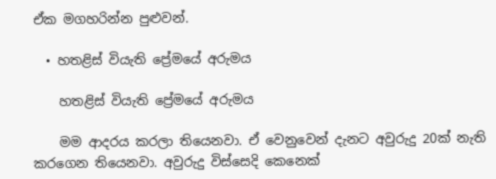ඒක මගහරින්න පුළුවන්.

  • හතළිස් වියැති ප්‍රේමයේ අරුමය

    හතළිස් වියැති ප්‍රේමයේ අරුමය

    මම ආදරය කරලා තියෙනවා. ඒ වෙනුවෙන් දැනට අවුරුදු 20ක් නැති කරගෙන තියෙනවා. අවුරුදු විස්සෙදි කෙනෙක්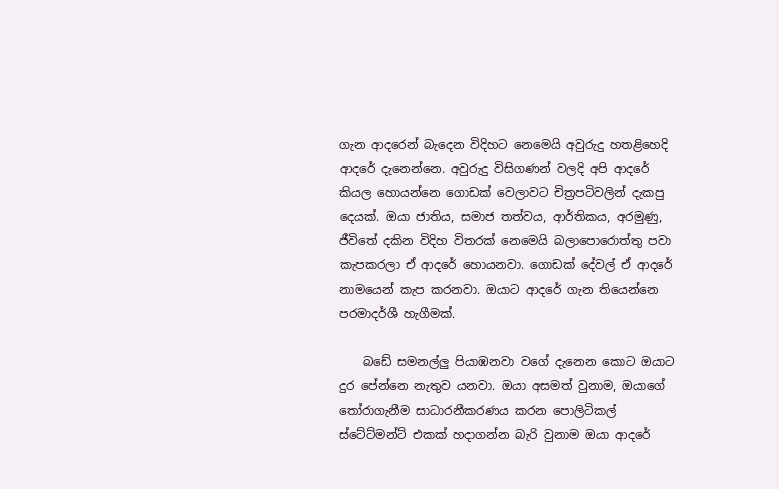ගැන ආදරෙන් බැදෙන විදිහට නෙමෙයි අවුරුදු හතළිහෙදි ආදරේ දැනෙන්නෙ. අවුරුදු විසිගණන් වලදි අපි ආදරේ කියල හොයන්නෙ ගොඩක් වෙලාවට චිත්‍රපටිවලින් දැකපු දෙයක්. ඔයා ජාතිය, සමාජ තත්වය, ආර්තිකය, අරමුණු, ජීවිතේ දකින විදිහ විතරක් නෙමෙයි බලාපොරොත්තු පවා කැපකරලා ඒ ආදරේ හොයනවා. ගොඩක් දේවල් ඒ ආදරේ නාමයෙන් කැප කරනවා. ඔයාට ආදරේ ගැන තියෙන්නෙ පරමාදර්ශී හැගීමක්.

    බඩේ සමනල්ලු පියාඹනවා වගේ දැනෙන කොට ඔයාට දුර පේන්නෙ නැතුව යනවා. ඔයා අසමත් වුනාම, ඔයාගේ තෝරාගැනීම සාධාරනීකරණය කරන පොලිටිකල් ස්ටේට්මන්ට් එකක් හදාගන්න බැරි වුනාම ඔයා ආදරේ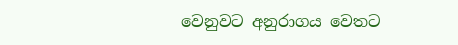වෙනුවට අනුරාගය වෙතට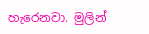හැරෙනවා. මුලින්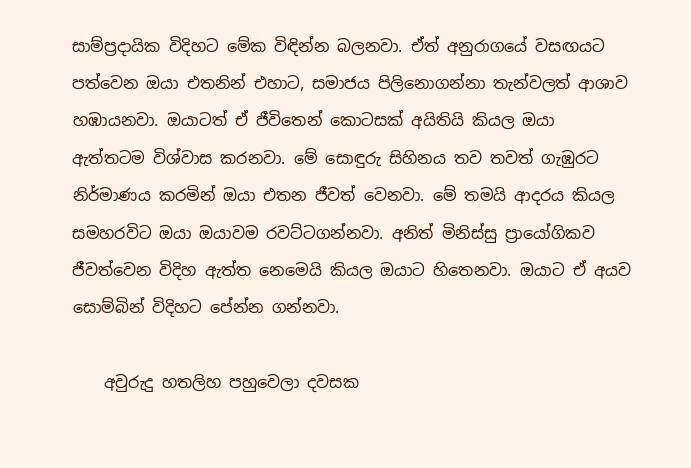සාම්ප්‍රදායික විදිහට මේක විඳින්න බලනවා. ඒත් අනුරාගයේ වසඟයට පත්වෙන ඔයා එතනින් එහාට, සමාජය පිලිනොගන්නා තැන්වලත් ආශාව හඹායනවා. ඔයාටත් ඒ ජීවිතෙන් කොටසක් අයිතියි කියල ඔයා ඇත්තටම විශ්වාස කරනවා. මේ සොඳුරු සිහිනය තව තවත් ගැඹුරට නිර්මාණය කරමින් ඔයා එතන ජීවත් වෙනවා. මේ තමයි ආදරය කියල සමහරවිට ඔයා ඔයාවම රවට්ටගන්නවා. අනිත් මිනිස්සු ප්‍රායෝගිකව ජීවත්වෙන විදිහ ඇත්ත නෙමෙයි කියල ඔයාට හිතෙනවා. ඔයාට ඒ අයව සොම්බින් විදිහට පේන්න ගන්නවා.

    අවුරුදු හතලිහ පහුවෙලා දවසක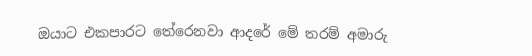ඔයාට එකපාරට තේරෙනවා ආදරේ මේ තරම් අමාරු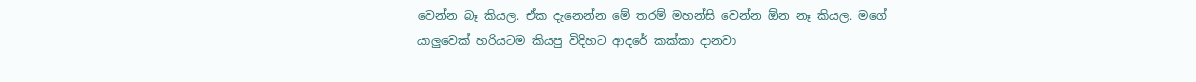වෙන්න බෑ කියල. ඒක දැනෙන්න මේ තරම් මහන්සි වෙන්න ඕන නෑ කියල. මගේ යාලුවෙක් හරියටම කියපු විදිහට ආදරේ කක්කා දානවා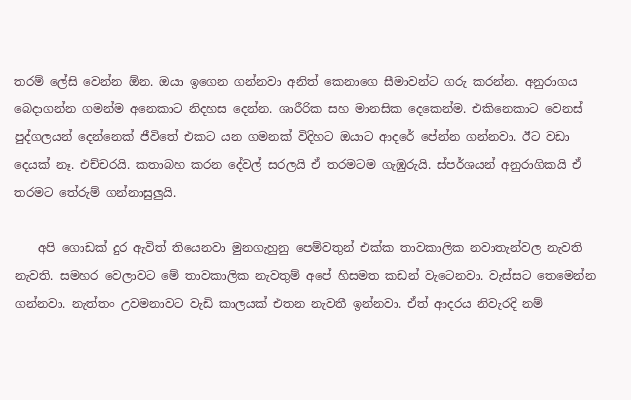තරම් ලේසි වෙන්න ඕන. ඔයා ඉගෙන ගන්නවා අනිත් කෙනාගෙ සීමාවන්ට ගරු කරන්න. අනුරාගය බෙදාගන්න ගමන්ම අනෙකාට නිදහස දෙන්න. ශාරීරික සහ මානසික දෙකෙන්ම. එකිනෙකාට වෙනස් පුද්ගලයන් දෙන්නෙක් ජීවිතේ එකට යන ගමනක් විදිහට ඔයාට ආදරේ පේන්න ගන්නවා. ඊට වඩා දෙයක් නෑ. එච්චරයි. කතාබහ කරන දේවල් සරලයි ඒ තරමටම ගැඹුරුයි. ස්පර්ශයන් අනුරාගිකයි ඒ තරමට තේරුම් ගන්නාසුලුයි.

    අපි ගොඩක් දුර ඇවිත් තියෙනවා මුනගැහුනු පෙම්වතුන් එක්ක තාවකාලික නවාතැන්වල නැවති නැවති. සමහර වෙලාවට මේ තාවකාලික නැවතුම් අපේ හිසමත කඩන් වැටෙනවා. වැස්සට තෙමෙන්න ගන්නවා. නැත්තං උවමනාවට වැඩි කාලයක් එතන නැවතී ඉන්නවා. ඒත් ආදරය නිවැරදි නම්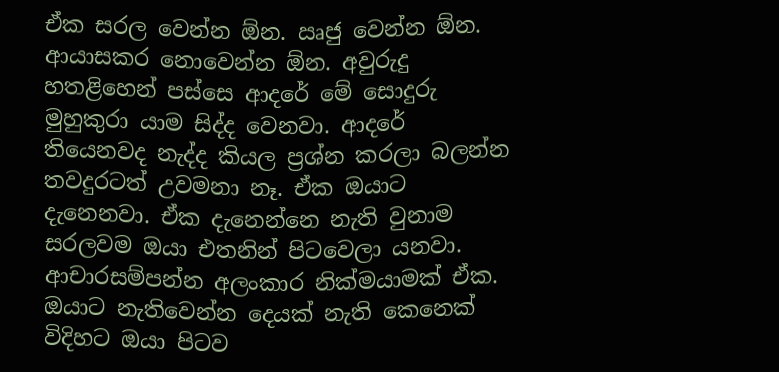ඒක සරල වෙන්න ඕන. ඍජු වෙන්න ඕන. ආයාසකර නොවෙන්න ඕන. අවුරුදු හතළිහෙන් පස්සෙ ආදරේ මේ සොදුරු මුහුකුරා යාම සිද්ද වෙනවා. ආදරේ තියෙනවද නැද්ද කියල ප්‍රශ්න කරලා බලන්න තවදුරටත් උවමනා නෑ. ඒක ඔයාට දැනෙනවා. ඒක දැනෙන්නෙ නැති වුනාම සරලවම ඔයා එතනින් පිටවෙලා යනවා. ආචාරසම්පන්න අලංකාර නික්මයාමක් ඒක. ඔයාට නැතිවෙන්න දෙයක් නැති කෙනෙක් විදිහට ඔයා පිටව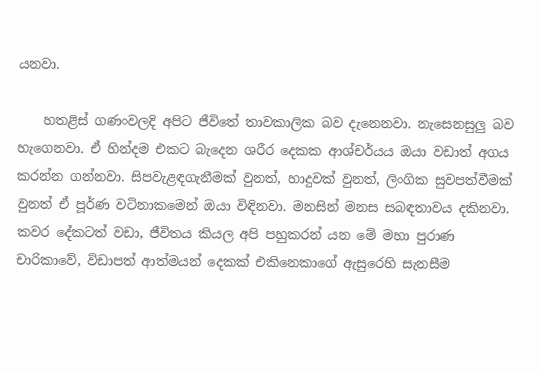යනවා.

    හතළිස් ගණංවලදි අපිට ජීවිතේ තාවකාලික බව දැනෙනවා. නැසෙනසුලු බව හැගෙනවා. ඒ හින්දම එකට බැදෙන ශරීර දෙකක ආශ්චර්යය ඔයා වඩාත් අගය කරන්න ගන්නවා. සිපවැළඳගැනීමක් වුනත්, හාදුවක් වුනත්, ලිංගික සුවපත්වීමක් වුනත් ඒ පූර්ණ වටිනාකමෙන් ඔයා විඳිනවා. මනසින් මනස සබඳතාවය දකිනවා. කවර දේකටත් වඩා, ජීවිතය කියල අපි පහුකරන් යන මේ මහා පුරාණ චාරිකාවේ, විඩාපත් ආත්මයන් දෙකක් එකිනෙකාගේ ඇසුරෙහි සැනසීම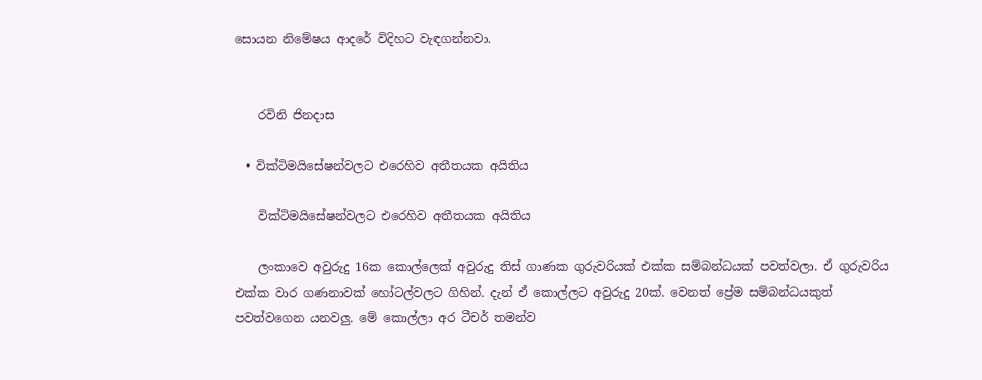සොයන නිමේෂය ආදරේ විදිහට වැඳගන්නවා.


    රවිනි ජිනදාස

  • වික්ටිමයිසේෂන්වලට එරෙහිව අතීතයක අයිතිය

    වික්ටිමයිසේෂන්වලට එරෙහිව අතීතයක අයිතිය

    ලංකාවෙ අවුරුදු 16ක කොල්ලෙක් අවුරුදු තිස් ගාණක ගුරුවරියක් එක්ක සම්බන්ධයක් පවත්වලා. ඒ ගුරුවරිය එක්ක වාර ගණනාවක් හෝටල්වලට ගිහින්. දැන් ඒ කොල්ලට අවුරුදු 20ක්. වෙනත් ප්‍රේම සම්බන්ධයකුත් පවත්වගෙන යනවලු. මේ කොල්ලා අර ටීචර් තමන්ව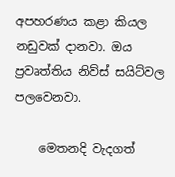අපහරණය කළා කියල නඩුවක් දානවා. ඔය ප්‍රවෘත්තිය නිව්ස් සයිට්වල පලවෙනවා.

    මෙතනදි වැදගත්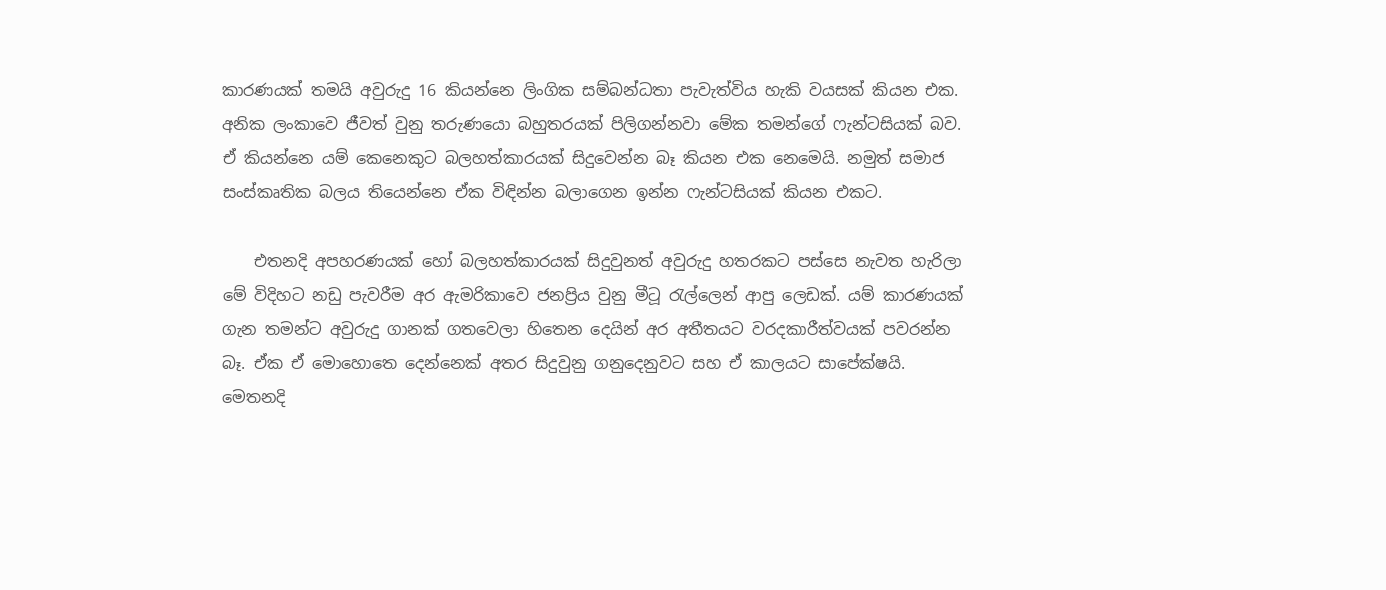කාරණයක් තමයි අවුරුදු 16 කියන්නෙ ලිංගික සම්බන්ධතා පැවැත්විය හැකි වයසක් කියන එක. අනික ලංකාවෙ ජීවත් වුනු තරුණයො බහුතරයක් පිලිගන්නවා මේක තමන්ගේ ෆැන්ටසියක් බව. ඒ කියන්නෙ යම් කෙනෙකුට බලහත්කාරයක් සිදුවෙන්න බෑ කියන එක නෙමෙයි. නමුත් සමාජ සංස්කෘතික බලය තියෙන්නෙ ඒක විඳින්න බලාගෙන ඉන්න ෆැන්ටසියක් කියන එකට.

    එතනදි අපහරණයක් හෝ බලහත්කාරයක් සිදුවුනත් අවුරුදු හතරකට පස්සෙ නැවත හැරිලා මේ විදිහට නඩු පැවරීම අර ඇමරිකාවෙ ජනප්‍රිය වුනු මීටූ රැල්ලෙන් ආපු ලෙඩක්. යම් කාරණයක් ගැන තමන්ට අවුරුදු ගානක් ගතවෙලා හිතෙන දෙයින් අර අතීතයට වරදකාරීත්වයක් පවරන්න බෑ. ඒක ඒ මොහොතෙ දෙන්නෙක් අතර සිදුවුනු ගනුදෙනුවට සහ ඒ කාලයට සාපේක්ෂයි. මෙතනදි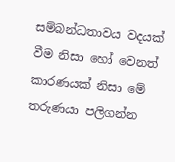සම්බන්ධතාවය වදයක් වීම නිසා හෝ වෙනත් කාරණයක් නිසා මේ තරුණයා පලිගන්න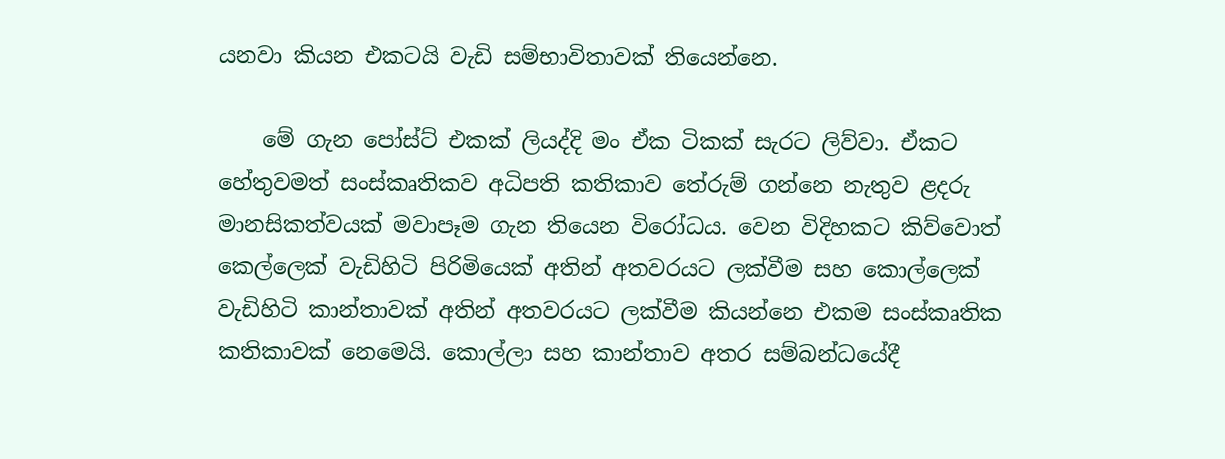යනවා කියන එකටයි වැඩි සම්භාවිතාවක් තියෙන්නෙ.

    මේ ගැන පෝස්ට් එකක් ලියද්දි මං ඒක ටිකක් සැරට ලිව්වා. ඒකට හේතුවමත් සංස්කෘතිකව අධිපති කතිකාව තේරුම් ගන්නෙ නැතුව ළදරු මානසිකත්වයක් මවාපෑම ගැන තියෙන විරෝධය. වෙන විදිහකට කිව්වොත් කෙල්ලෙක් වැඩිහිටි පිරිමියෙක් අතින් අතවරයට ලක්වීම සහ කොල්ලෙක් වැඩිහිටි කාන්තාවක් අතින් අතවරයට ලක්වීම කියන්නෙ එකම සංස්කෘතික කතිකාවක් නෙමෙයි. කොල්ලා සහ කාන්තාව අතර සම්බන්ධයේදී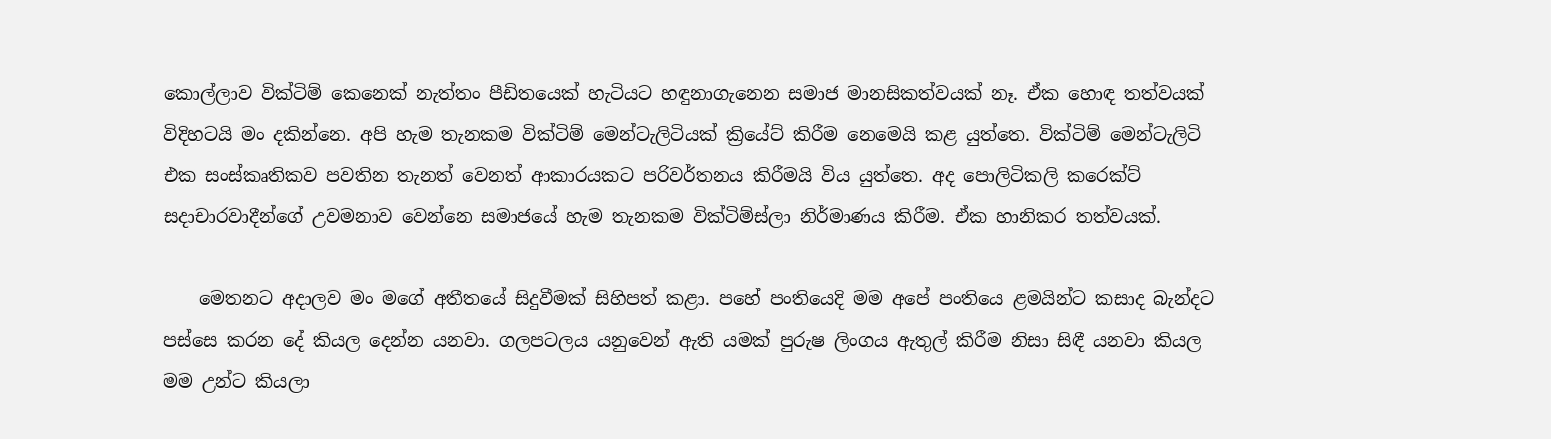කොල්ලාව වික්ටිම් කෙනෙක් නැත්තං පීඩිතයෙක් හැටියට හඳුනාගැනෙන සමාජ මානසිකත්වයක් නෑ. ඒක හොඳ තත්වයක් විදිහටයි මං දකින්නෙ. අපි හැම තැනකම වික්ටිම් මෙන්ටැලිටියක් ක්‍රි‍යේට් කිරීම නෙමෙයි කළ යුත්තෙ. වික්ටිම් මෙන්ටැලිටි එක සංස්කෘතිකව පවතින තැනත් වෙනත් ආකාරයකට පරිවර්තනය කිරීමයි විය යුත්තෙ. අද පොලිටිකලි කරෙක්ට් සදාචාරවාදීන්ගේ උවමනාව වෙන්නෙ සමාජයේ හැම තැනකම වික්ටිම්ස්ලා නිර්මාණය කිරීම. ඒක හානිකර තත්වයක්.

    මෙතනට අදාලව මං මගේ අතීතයේ සිදුවීමක් සිහිපත් කළා. පහේ පංතියෙදි මම අපේ පංතියෙ ළමයින්ට කසාද බැන්දට පස්සෙ කරන දේ කියල දෙන්න යනවා. ගලපටලය යනුවෙන් ඇති යමක් පුරුෂ ලිංගය ඇතුල් කිරීම නිසා සිඳී යනවා කියල මම උන්ට කියලා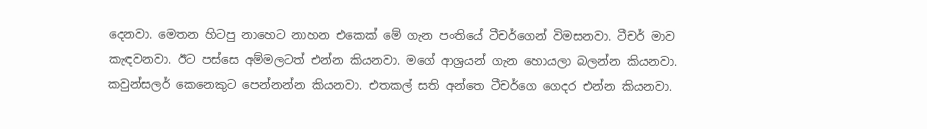දෙනවා. මෙතන හිටපු නාහෙට නාහන එකෙක් මේ ගැන පංතියේ ටීචර්ගෙන් විමසනවා. ටීචර් මාව කැඳවනවා. ඊට පස්සෙ අම්මලටත් එන්න කියනවා. මගේ ආශ්‍රයන් ගැන හොයලා බලන්න කියනවා. කවුන්සලර් කෙනෙකුට පෙන්නන්න කියනවා. එතකල් සති අන්තෙ ටීචර්ගෙ ගෙදර එන්න කියනවා.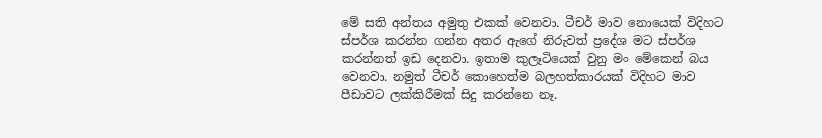මේ සති අන්තය අමුතු එකක් වෙනවා. ටීචර් මාව නොයෙක් විදිහට ස්පර්ශ කරන්න ගන්න අතර ඇගේ නිරුවත් ප්‍රදේශ මට ස්පර්ශ කරන්නත් ඉඩ දෙනවා. ඉතාම කුලෑටියෙක් වුනු මං මේකෙන් බය වෙනවා. නමුත් ටීචර් කොහෙත්ම බලහත්කාරයක් විදිහට මාව පීඩාවට ලක්කිරීමක් සිදු කරන්නෙ නෑ.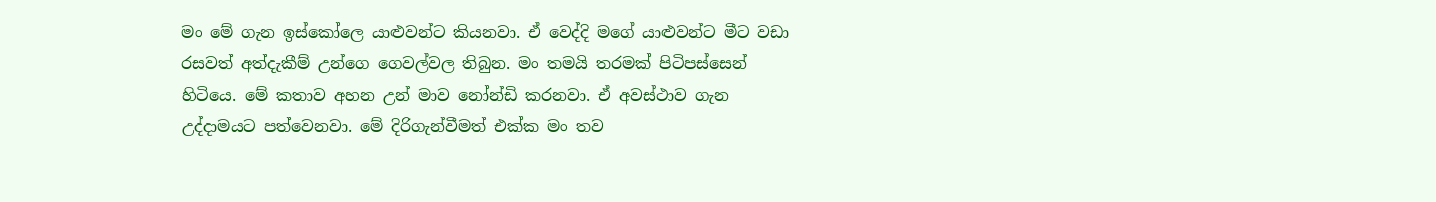මං මේ ගැන ඉස්කෝලෙ යාළුවන්ට කියනවා. ඒ වෙද්දි මගේ යාළුවන්ට මීට වඩා රසවත් අත්දැකීම් උන්ගෙ ගෙවල්වල තිබුන. මං තමයි තරමක් පිටිපස්සෙන් හිටියෙ. මේ කතාව අහන උන් මාව නෝන්ඩි කරනවා. ඒ අවස්ථාව ගැන උද්දාමයට පත්වෙනවා. මේ දිරිගැන්වීමත් එක්ක මං තව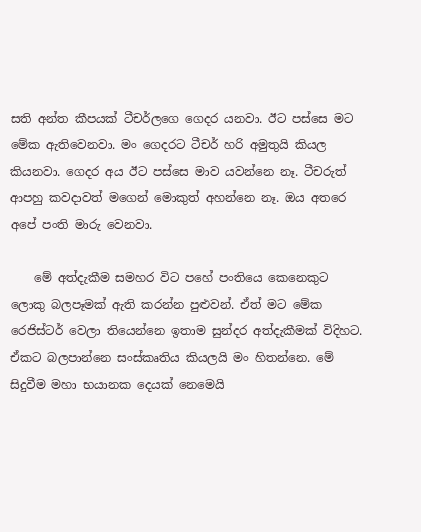සති අන්ත කීපයක් ටීචර්ලගෙ ගෙදර යනවා. ඊට පස්සෙ මට මේක ඇතිවෙනවා. මං ගෙදරට ටීචර් හරි අමුතුයි කියල කියනවා. ගෙදර අය ඊට පස්සෙ මාව යවන්නෙ නෑ. ටීචරුත් ආපහු කවදාවත් මගෙන් මොකුත් අහන්නෙ නෑ. ඔය අතරෙ අපේ පංති මාරු වෙනවා.

    මේ අත්දැකීම සමහර විට පහේ පංතියෙ කෙනෙකුට ලොකු බලපෑමක් ඇති කරන්න පුළුවන්. ඒත් මට මේක රෙජිස්ටර් වෙලා තියෙන්නෙ ඉතාම සුන්දර අත්දැකීමක් විදිහට. ඒකට බලපාන්නෙ සංස්කෘතිය කියලයි මං හිතන්නෙ. මේ සිදුවීම මහා භයානක දෙයක් නෙමෙයි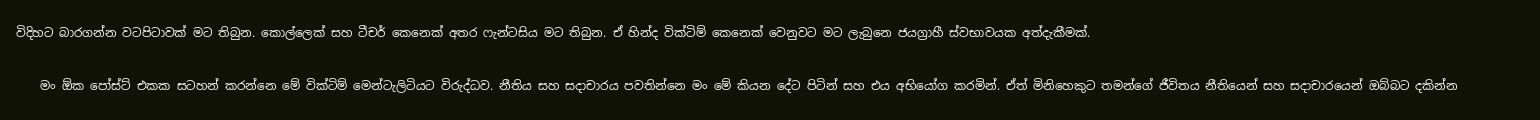විදිහට බාරගන්න වටපිටාවක් මට තිබුන. කොල්ලෙක් සහ ටීචර් කෙනෙක් අතර ෆැන්ටසිය මට තිබුන. ඒ හින්ද වික්ටිම් කෙනෙක් වෙනුවට මට ලැබුනෙ ජයග්‍රාහී ස්වභාවයක අත්දැකීමක්.

    මං ඕක පෝස්ට් එකක සටහන් කරන්නෙ මේ වික්ටිම් මෙන්ටැලිටියට විරුද්ධව. නීතිය සහ සදාචාරය පවතින්නෙ මං මේ කියන දේට පිටින් සහ එය අභියෝග කරමින්. ඒත් මිනිහෙකුට තමන්ගේ ජීවිතය නීතියෙන් සහ සදාචා‍රයෙන් ඔබ්බට දකින්න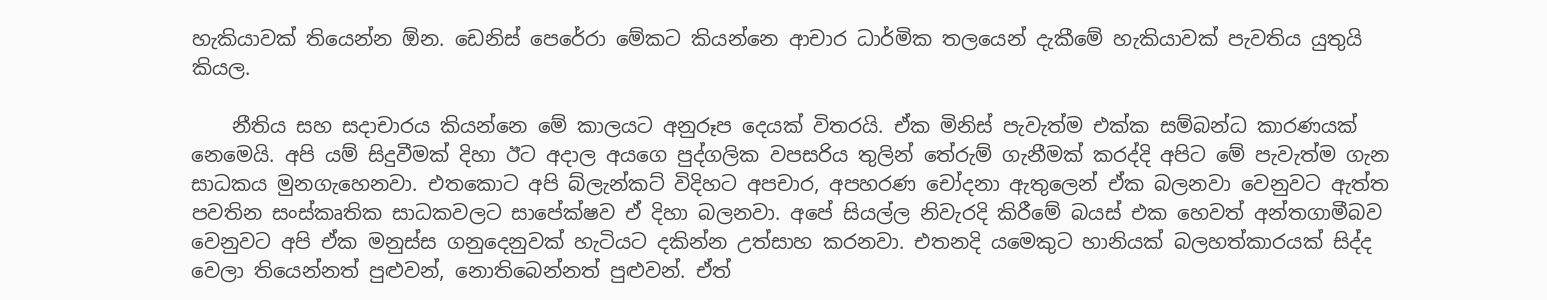හැකියාවක් තියෙන්න ඕන. ඩෙනිස් පෙරේරා මේකට කියන්නෙ ආචාර ධාර්මික තලයෙන් දැකීමේ හැකියාවක් පැවතිය යුතුයි කියල.

    නීතිය සහ සදාචාරය කියන්නෙ මේ කාලයට අනුරූප දෙයක් විතරයි. ඒක මිනිස් පැවැත්ම එක්ක සම්බන්ධ කාරණයක් නෙමෙයි. අපි යම් සිදුවීමක් දිහා ඊට අදාල අයගෙ පුද්ගලික වපසරිය තුලින් තේරුම් ගැනීමක් කරද්දි අපිට මේ පැවැත්ම ගැන සාධකය මුනගැහෙනවා. එතකොට අපි බ්ලැන්කට් විදිහට අපචාර, අපහරණ චෝදනා ඇතුලෙන් ඒක බලනවා වෙනුවට ඇත්ත පවතින සංස්කෘතික සාධකවලට සාපේක්ෂව ඒ දිහා බලනවා. අපේ සියල්ල නිවැරදි කිරීමේ බයස් එක හෙවත් අන්තගාමීබව වෙනුවට අපි ඒක මනුස්ස ගනුදෙනුවක් හැටියට දකින්න උත්සාහ කරනවා. එතනදි යමෙකුට හානියක් බලහත්කාරයක් සිද්ද වෙලා තියෙන්නත් පුළුවන්, නොතිබෙන්නත් පුළුවන්. ඒත්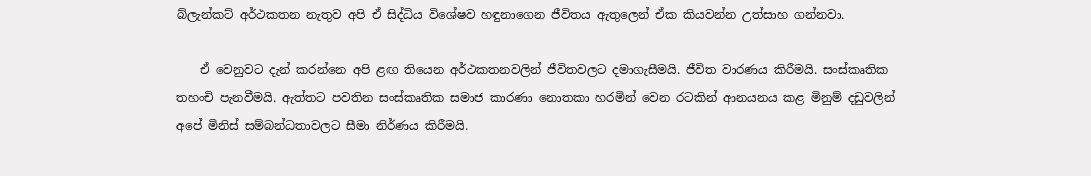බ්ලැන්කට් අර්ථකතන නැතුව අපි ඒ සිද්ධිය විශේෂව හඳුනාගෙන ජීවිතය ඇතුලෙන් ඒක කියවන්න උත්සාහ ගන්නවා.

    ඒ වෙනුවට දැන් කරන්නෙ අපි ළඟ තියෙන අර්ථකතනවලින් ජීවිතවලට දමාගැසීමයි. ජීවිත වාරණය කිරීමයි. සංස්කෘතික තහංචි පැනවීමයි. ඇත්තට පවතින සංස්කෘතික සමාජ කාරණා නොතකා හරමින් වෙන රටකින් ආනයනය කළ මිනුම් දඩුවලින් අපේ මිනිස් සම්බන්ධතාවලට සීමා නිර්ණය කිරීමයි.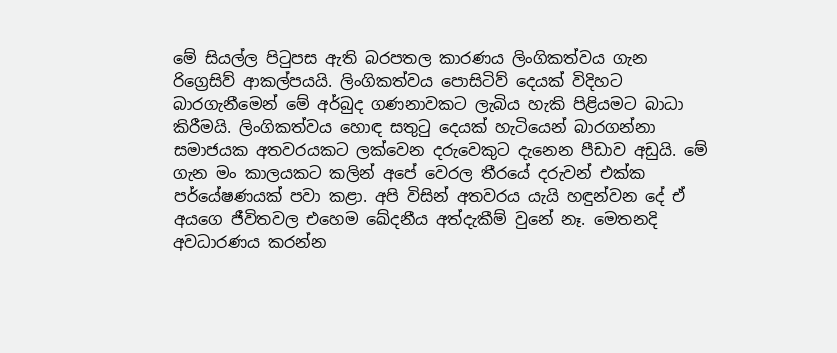මේ සියල්ල පිටුපස ඇති බරපතල කාරණය ලිංගිකත්වය ගැන රිග්‍රෙසිව් ආකල්පයයි. ලිංගිකත්වය පොසිටිව් දෙයක් විදිහට බාරගැනීමෙන් මේ අර්බුද ගණනාවකට ලැබිය හැකි පිළියමට බාධා කිරීමයි. ලිංගිකත්වය හොඳ සතුටු දෙයක් හැටියෙන් බාරගන්නා සමාජයක අතවරයකට ලක්වෙන දරුවෙකුට දැනෙන පීඩාව අඩුයි. මේ ගැන මං කාලයකට කලින් අපේ වෙරල තීරයේ දරුවන් එක්ක පර්යේෂණයක් පවා කළා. අපි විසින් අතවරය යැයි හඳුන්වන දේ ඒ අයගෙ ජීවිතවල එහෙම ඛේදනීය අත්දැකීම් වුනේ නෑ. මෙතනදි අවධාරණය කරන්න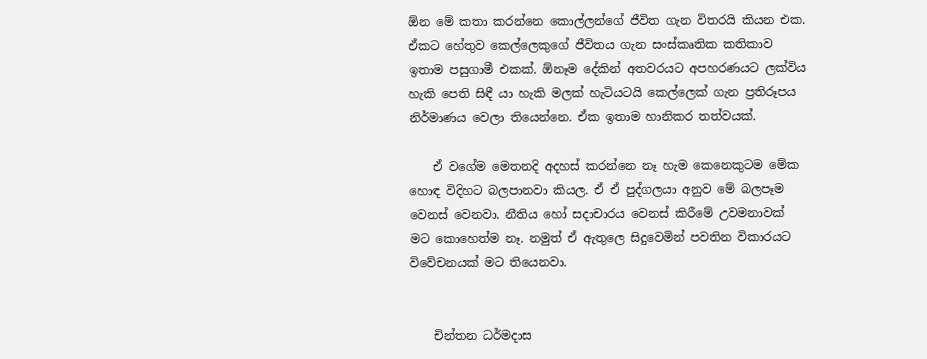ඕන මේ කතා කරන්නෙ කොල්ලන්ගේ ජීවිත ගැන විතරයි කියන එක. ඒකට හේතුව කෙල්ලෙකුගේ ජීවිතය ගැන සංස්කෘතික කතිකාව ඉතාම පසුගාමී එකක්. ඕනෑම දේකින් අතවරයට අපහරණයට ලක්විය හැකි පෙති සිඳී යා හැකි මලක් හැටියටයි කෙල්ලෙක් ගැන ප්‍රතිරූපය නිර්මාණය වෙලා තියෙන්නෙ. ඒක ඉතාම හානිකර තත්වයක්.

    ඒ වගේම මෙතනදි අදහස් කරන්නෙ නෑ හැම කෙනෙකුටම මේක හොඳ විදිහට බලපානවා කියල. ඒ ඒ පුද්ගලයා අනුව මේ බලපෑම වෙනස් වෙනවා. නීතිය හෝ සදාචාරය වෙනස් කිරීමේ උවමනාවක් මට කොහෙත්ම නෑ. නමුත් ඒ ඇතුලෙ සිදුවෙමින් පවතින විකාරයට විවේචනයක් මට තියෙනවා.


    චින්තන ධර්මදාස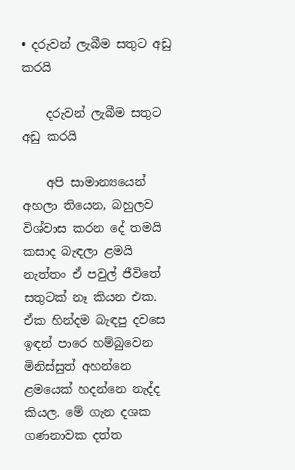• දරුවන් ලැබීම සතුට අඩු කරයි

    දරුවන් ලැබීම සතුට අඩු කරයි

    අපි සාමාන්‍යයෙන් අහලා තියෙන, බහුලව විශ්වාස කරන දේ තමයි කසාද බැඳලා ළමයි නැත්තං ඒ පවුල් ජීවිතේ සතුටක් නෑ කියන එක. ඒක හින්දම බැඳපු දවසෙ ඉඳන් පාරෙ හම්බුවෙන මිනිස්සුත් අහන්නෙ ළමයෙක් හදන්නෙ නැද්ද කියල. මේ ගැන දශක ගණනාවක දත්ත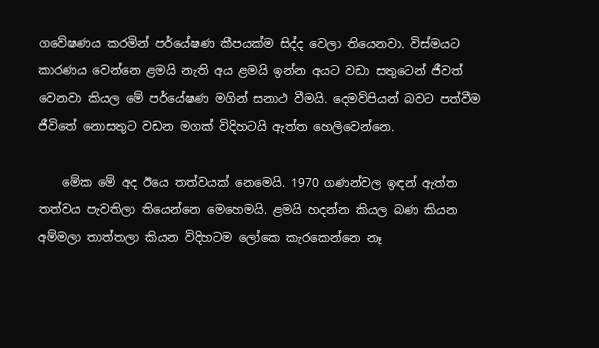ගවේෂණය කරමින් පර්යේෂණ කීපයක්ම සිද්ද වෙලා තියෙනවා. විස්මයට කාරණය වෙන්නෙ ළමයි නැති අය ළමයි ඉන්න අයට වඩා සතුටෙන් ජීවත් වෙනවා කියල මේ පර්යේෂණ මගින් සනාථ වීමයි. දෙමව්පියන් බවට පත්වීම ජීවිතේ නොසතුට වඩන මගක් විදිහටයි ඇත්ත හෙලිවෙන්නෙ.

    මේක මේ අද ඊයෙ තත්වයක් නෙමෙයි. 1970 ගණන්වල ඉඳන් ඇත්ත තත්වය පැවතිලා තියෙන්නෙ මෙහෙමයි. ළමයි හදන්න කියල බණ කියන අම්මලා තාත්තලා කියන විදිහටම ලෝකෙ කැරකෙන්නෙ නෑ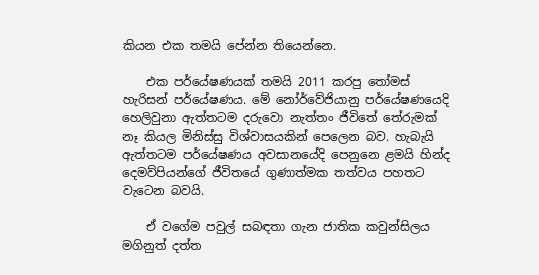කියන එක තමයි පේන්න තියෙන්නෙ.

    එක පර්යේෂණයක් තමයි 2011 කරපු තෝමස් හැරිසන් පර්යේෂණය. මේ නෝර්වේජියානු පර්යේෂණයෙදි හෙලිවුනා ඇත්තටම දරුවො නැත්තං ජීවිතේ තේරුමක් නෑ කියල මිනිස්සු විශ්වාසයකින් පෙලෙන බව. හැබැයි ඇත්තටම පර්යේෂණය අවසානයේදි පෙනුනෙ ළමයි හින්ද දෙමව්පියන්ගේ ජීවිතයේ ගුණාත්මක තත්වය පහතට වැටෙන බවයි.

    ඒ වගේම පවුල් සබඳතා ගැන ජාතික කවුන්සිලය මගිනුත් දත්ත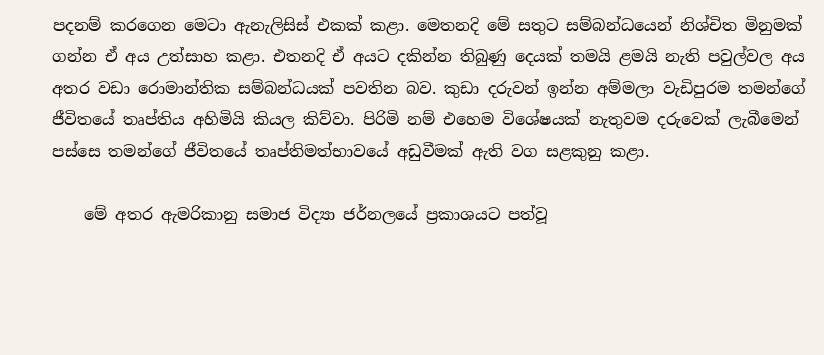පදනම් කරගෙන මෙටා ඇනැලිසිස් එකක් කළා. මෙතනදි මේ සතුට සම්බන්ධයෙන් නිශ්චිත මිනුමක් ගන්න ඒ අය උත්සාහ කළා. එතනදි ඒ අයට දකින්න තිබුණු දෙයක් තමයි ළමයි නැති පවුල්වල අය අතර වඩා රොමාන්තික සම්බන්ධයක් පවතින බව. කුඩා දරුවන් ඉන්න අම්මලා වැඩිපුරම තමන්ගේ ජීවිතයේ තෘප්තිය අහිමියි කියල කිව්වා. පිරිමි නම් එහෙම විශේෂයක් නැතුවම දරුවෙක් ලැබීමෙන් පස්සෙ තමන්ගේ ජීවිතයේ තෘප්තිමත්භාවයේ අඩුවීමක් ඇති වග සළකුනු කළා.

    මේ අතර ඇමරිකානු සමාජ විද්‍යා ජර්නලයේ ප්‍රකාශයට පත්වූ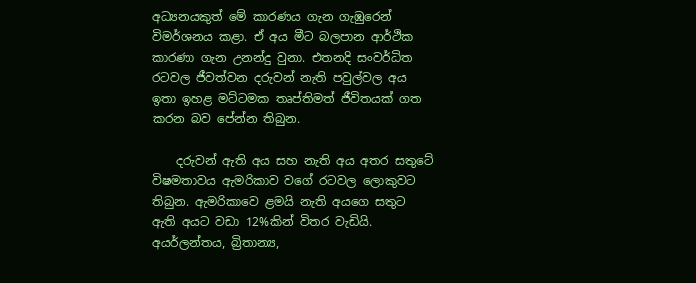අධ්‍යනයකුත් මේ කාරණය ගැන ගැඹුරෙන් විමර්ශනය කළා. ඒ අය මීට බලපාන ආර්ථික කාරණා ගැන උනන්දු වුනා. එතනදි සංවර්ධිත රටවල ජීවත්වන දරුවන් නැති පවුල්වල අය ඉතා ඉහළ මට්ටමක තෘප්තිමත් ජීවිතයක් ගත කරන බව පේන්න තිබුන.

    දරුවන් ඇති අය සහ නැති අය අතර සතුටේ විෂමතාවය ඇමරිකාව වගේ රටවල ලොකුවට තිබුන. ඇමරිකාවෙ ළමයි නැති අයගෙ සතුට ඇති අයට වඩා 12%කින් විතර වැඩියි. අයර්ලන්තය, බ්‍රිතාන්‍ය,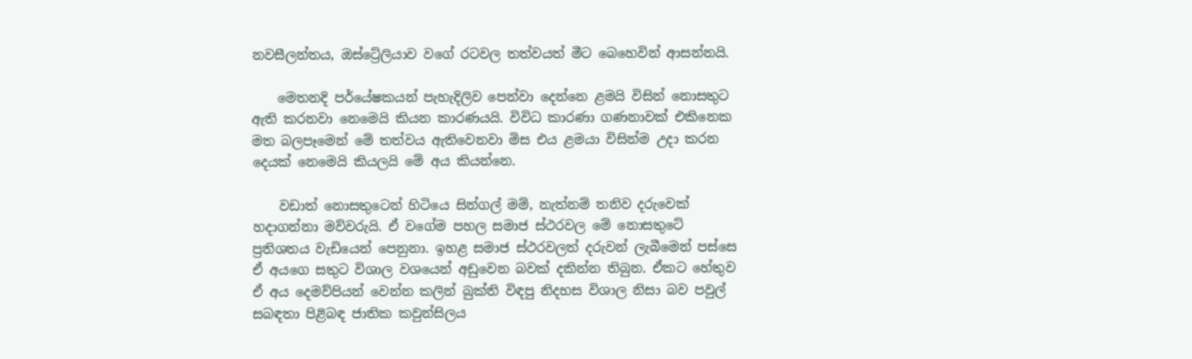නවසීලන්තය, ඔස්ට්‍රේලියාව වගේ රටවල තත්වයත් මීට බෙහෙවින් ආසන්නයි.

    මෙතනදි පර්යේෂකයන් පැහැදිලිව පෙන්වා දෙන්නෙ ළමයි විසින් නොසතුට ඇති කරනවා නෙමෙයි කියන කාරණයයි. විවිධ කාරණා ගණනාවක් එකිනෙක මත බලපෑමෙන් මේ තත්වය ඇතිවෙනවා මිස එය ළමයා විසින්ම උදා කරන දෙයක් නෙමෙයි කියලයි මේ අය කියන්නෙ.

    වඩාත් නොසතුටෙන් හිටියෙ සින්ගල් මම්, නැත්නම් තනිව දරුවෙක් හදාගන්නා මව්වරුයි. ඒ වගේම පහල සමාජ ස්ථරවල මේ නොසතුටේ ප්‍රතිශතය වැඩියෙන් පෙනුනා. ඉහළ සමාජ ස්ථරවලත් දරුවන් ලැබීමෙන් පස්සෙ ඒ අයගෙ සතුට විශාල වශයෙන් අඩුවෙන බවක් දකින්න තිබුන. ඒකට හේතුව ඒ අය දෙමව්පියන් වෙන්න කලින් බුක්ති විඳපු නිදහස විශාල නිසා බව පවුල් සබඳතා පිළිබඳ ජාතික කවුන්සිලය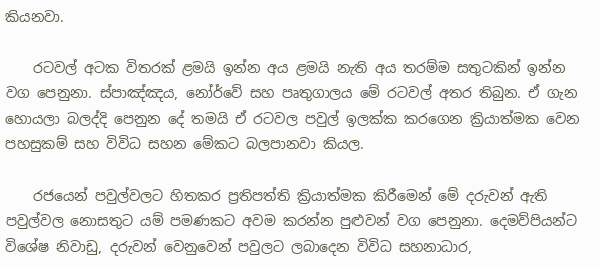කියනවා.

    රටවල් අටක විතරක් ළමයි ඉන්න අය ළමයි නැති අය තරම්ම සතුටකින් ඉන්න වග පෙනුනා. ස්පාඤ්ඤය, නෝර්වේ සහ පෘතුගාලය මේ රටවල් අතර තිබුන. ඒ ගැන හොයලා බලද්දි පෙනුන දේ තමයි ඒ රටවල පවුල් ඉලක්ක කරගෙන ක්‍රියාත්මක වෙන පහසුකම් සහ විවිධ සහන මේකට බලපානවා කියල.

    රජයෙන් පවුල්වලට හිතකර ප්‍රතිපත්ති ක්‍රියාත්මක කිරීමෙන් මේ දරුවන් ඇති පවුල්වල නොසතුට යම් පමණකට අවම කරන්න පුළුවන් වග පෙනුනා. දෙමව්පියන්ට වි‍ශේෂ නිවාඩු, දරුවන් වෙනුවෙන් පවුලට ලබාදෙන විවිධ සහනාධාර,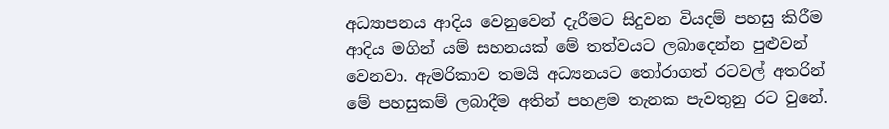අධ්‍යාපනය ආදිය වෙනුවෙන් දැරීමට සිදුවන වියදම් පහසු කිරීම ආදිය මගින් යම් සහනයක් මේ තත්වයට ලබාදෙන්න පුළුවන් වෙනවා. ඇමරිකාව තමයි අධ්‍යනයට තෝරාගත් රටවල් අතරින් මේ පහසුකම් ලබාදීම අතින් පහළම තැනක පැවතුනු රට වුනේ.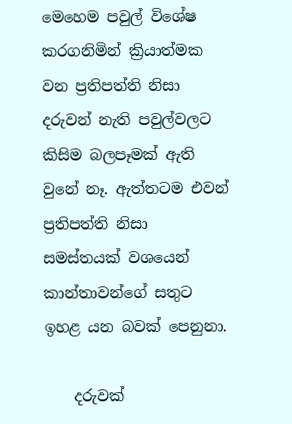මෙහෙම පවුල් විශේෂ කරගනිමින් ක්‍රියාත්මක වන ප්‍රතිපත්ති නිසා දරුවන් නැති පවුල්වලට කිසිම බලපෑමක් ඇති වුනේ නෑ. ඇත්තටම එවන් ප්‍රතිපත්ති නිසා සමස්තයක් වශයෙන් කාන්තාවන්ගේ සතුට ඉහළ යන බවක් පෙනුනා.

    දරුවක්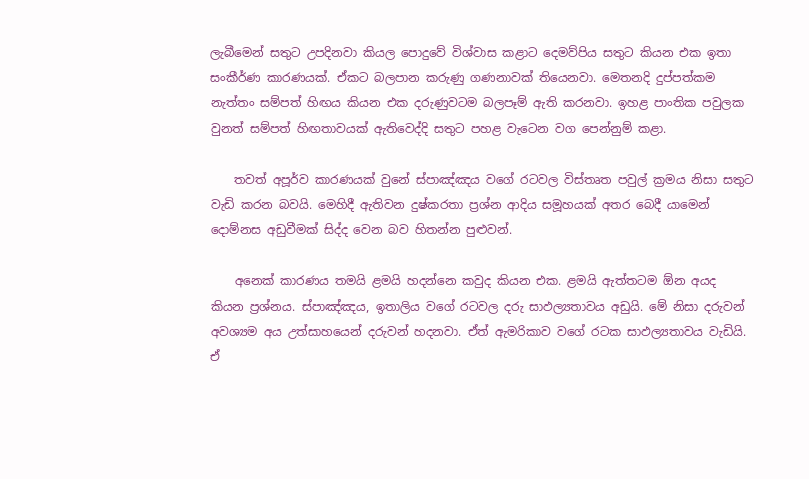ලැබීමෙන් සතුට උපදිනවා කියල පොදුවේ විශ්වාස කළාට දෙමව්පිය සතුට කියන එක ඉතා සංකීර්ණ කාරණයක්. ඒකට බලපාන කරුණු ගණනාවක් තියෙනවා. මෙතනදි දුප්පත්කම නැත්තං සම්පත් හිඟය කියන එක දරුණුවටම බලපෑම් ඇති කරනවා. ඉහළ පාංතික පවුලක වුනත් සම්පත් හිඟතාවයක් ඇතිවෙද්දි සතුට පහළ වැටෙන වග පෙන්නුම් කළා.

    තවත් අපූර්ව කාරණයක් වුනේ ස්පාඤ්ඤය වගේ රටවල විස්තෘත පවුල් ක්‍රමය නිසා සතුට වැඩි කරන බවයි. මෙහිදී ඇතිවන දුෂ්කරතා ප්‍රශ්න ආදිය සමූහයක් අතර බෙදී යාමෙන් දොම්නස අඩුවීමක් සිද්ද වෙන බව හිතන්න පුළුවන්.

    අනෙක් කාරණය තමයි ළමයි හදන්නෙ කවුද කියන එක. ළමයි ඇත්තටම ඕන අයද කියන ප්‍රශ්නය. ස්පාඤ්ඤය, ඉතාලිය වගේ රටවල දරු සාඵල්‍යතාවය අඩුයි. මේ නිසා දරුවන් අවශ්‍යම අය උත්සාහයෙන් දරුවන් හදනවා. ඒත් ඇමරිකාව වගේ රටක සාඵල්‍යතාවය වැඩියි. ඒ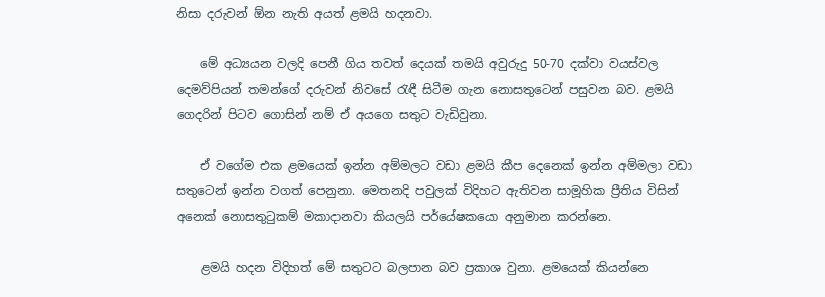නිසා දරුවන් ඕන නැති අයත් ළමයි හදනවා.

    මේ අධ්‍යයන වලදි පෙනී ගිය තවත් දෙයක් තමයි අවුරුදු 50-70 දක්වා වයස්වල දෙමව්පියන් තමන්ගේ දරුවන් නිවසේ රැඳී සිටීම ගැන නොසතුටෙන් පසුවන බව. ළමයි ගෙදරින් පිටව ගොසින් නම් ඒ අයගෙ සතුට වැඩිවුනා.

    ඒ වගේම එක ළමයෙක් ඉන්න අම්මලට වඩා ළමයි කීප දෙනෙක් ඉන්න අම්මලා වඩා සතුටෙන් ඉන්න වගත් පෙනුනා. මෙතනදි පවුලක් විදිහට ඇතිවන සාමූහික ප්‍රීතිය විසින් අනෙක් නොසතුටුකම් මකාදානවා කියලයි පර්යේෂකයො අනුමාන කරන්නෙ.

    ළමයි හදන විදිහත් මේ සතුටට බලපාන බව ප්‍රකාශ වුනා. ළමයෙක් කියන්නෙ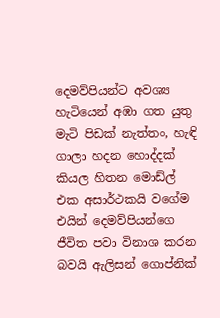දෙමව්පියන්ට අවශ්‍ය හැටියෙන් අඹා ගත යුතු මැටි පිඩක් නැත්තං, හැඳි ගාලා හදන හොද්දක් කියල හිතන මොඩ්ල් එක අසාර්ථකයි වගේම එයින් දෙමව්පියන්ගෙ ජීවිත පවා විනාශ කරන බවයි ඇලිසන් ගොප්නික්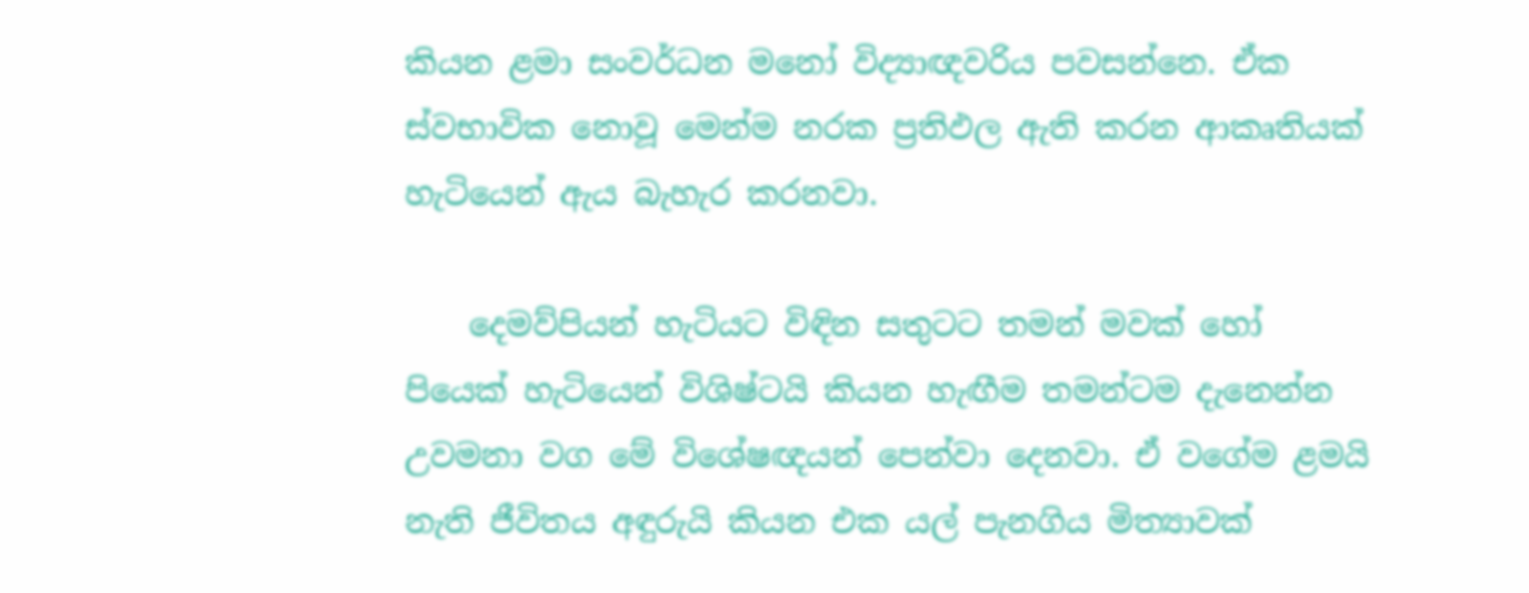කියන ළමා සංවර්ධන මනෝ විද්‍යාඥවරිය පවසන්නෙ. ඒක ස්වභාවික නොවූ මෙන්ම නරක ප්‍රතිඵල ඇති කරන ආකෘතියක් හැටියෙන් ඇය බැහැර කරනවා.

    දෙමව්පියන් හැටියට විඳින සතුටට තමන් මවක් හෝ පියෙක් හැටියෙන් විශිෂ්ටයි කියන හැඟීම තමන්ටම දැනෙන්න උවමනා වග මේ විශේෂඥයන් පෙන්වා දෙනවා. ඒ වගේම ළමයි නැති ජීවිතය අඳුරුයි කියන එක යල් පැනගිය මිත්‍යාවක්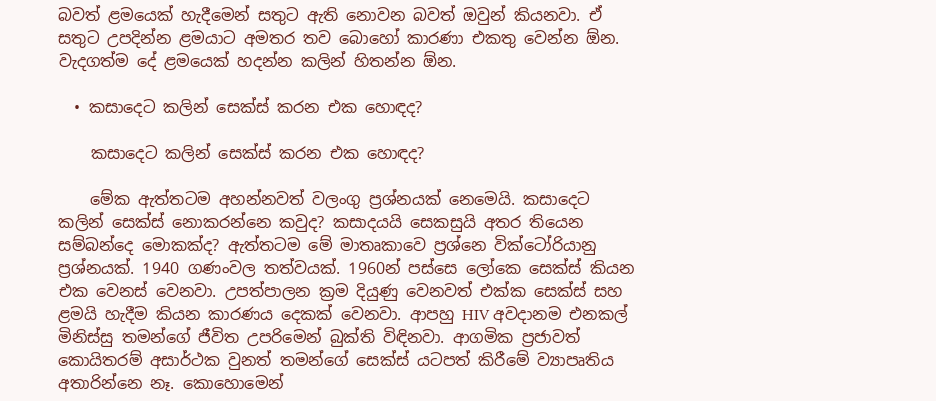බවත් ළමයෙක් හැදීමෙන් සතුට ඇති නොවන බවත් ඔවුන් කියනවා. ඒ සතුට උපදින්න ළමයාට අමතර තව බොහෝ කාරණා එකතු වෙන්න ඕන. වැදගත්ම දේ ළමයෙක් හදන්න කලින් හිතන්න ඕන.

  • කසාදෙට කලින් සෙක්ස් කරන එක හොඳද?

    කසාදෙට කලින් සෙක්ස් කරන එක හොඳද?

    මේක ඇත්තටම අහන්නවත් වලංගු ප්‍රශ්නයක් නෙමෙයි. කසාදෙට කලින් සෙක්ස් නොකරන්නෙ කවුද? කසාදයයි සෙකසුයි අතර තියෙන සම්බන්දෙ මොකක්ද? ඇත්තටම මේ මාතෘකාවෙ ප්‍රශ්නෙ වික්ටෝරියානු ප්‍රශ්නයක්. 1940 ගණංවල තත්වයක්. 1960න් පස්සෙ ලෝකෙ සෙක්ස් කියන එක වෙනස් වෙනවා. උපත්පාලන ක්‍රම දියුණු වෙනවත් එක්ක සෙක්ස් සහ ළමයි හැදීම කියන කාරණය දෙකක් වෙනවා. ආපහු HIV අවදානම එනකල් මිනිස්සු තමන්ගේ ජීවිත උපරිමෙන් බුක්ති විඳිනවා. ආගමික ප්‍රජාවත් කොයිතරම් අසාර්ථක වුනත් තමන්ගේ සෙක්ස් යටපත් කිරීමේ ව්‍යාපෘතිය අතාරින්නෙ නෑ. කොහොමෙන්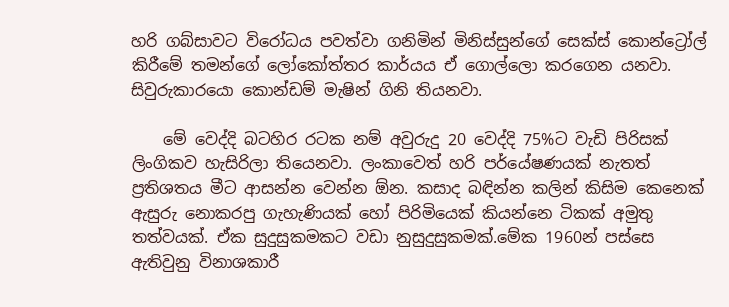හරි ගබ්සාවට විරෝධය පවත්වා ගනිමින් මිනිස්සුන්ගේ සෙක්ස් කොන්ට්‍රෝල් කිරීමේ තමන්ගේ ලෝකෝත්තර කාර්යය ඒ ගොල්ලො කරගෙන යනවා. සිවුරුකාරයො කොන්‍ඩම් මැෂින් ගිනි තියනවා.

    මේ වෙද්දි බටහිර රටක නම් අවුරුදු 20 වෙද්දි 75%ට වැඩි පිරිසක් ලිංගිකව හැසිරිලා තියෙනවා. ලංකාවෙත් හරි පර්යේෂණයක් නැතත් ප්‍රතිශතය මීට ආසන්න වෙන්න ඕන. කසාද බඳින්න කලින් කිසිම කෙනෙක් ඇසුරු නොකරපු ‍ගැහැණියක් හෝ පිරිමියෙක් කියන්නෙ ටිකක් අමුතු තත්වයක්. ඒක සුදුසුකමකට වඩා නුසුදුසුකමක්.මේක 1960න් පස්සෙ ඇතිවුනු විනාශකාරී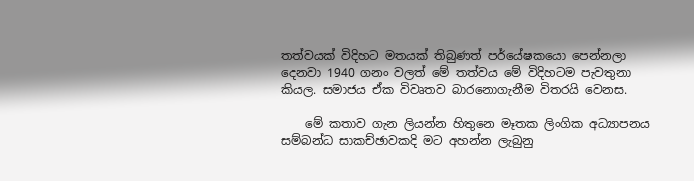තත්වයක් විදිහට මතයක් තිබුණත් පර්යේෂකයො පෙන්නලා දෙනවා 1940 ගනං වලත් මේ තත්වය මේ විදිහටම පැවතුනා කියල. සමාජය ඒක විවෘතව බාරනොගැනීම විතරයි වෙනස.

    මේ කතාව ගැන ලියන්න හිතුනෙ මෑතක ලිංගික අධ්‍යාපනය සම්බන්ධ සාකච්ඡාවකදි මට අහන්න ලැබුනු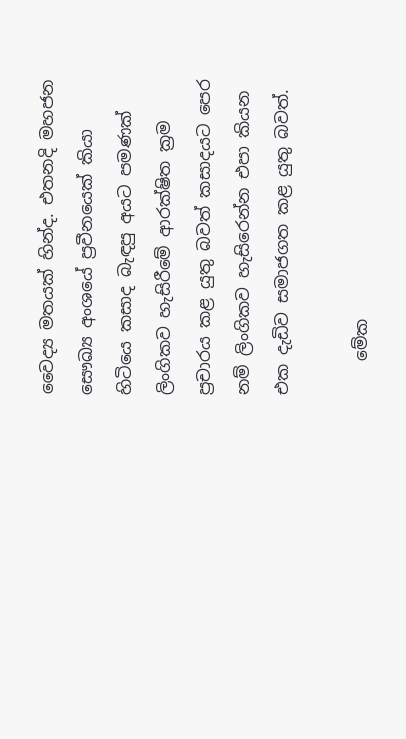වෛද්‍ය මතයක් හින්ද. එතනදි මහජන සෞඛ්‍ය අංශයේ ප්‍රවීනයෙක් කියා හිටියෙ කසාද බැඳපු අයට පමණක් ලිංගිකව හැසිරීමේ ආරක්ෂිත ක්‍රම ප්‍රචාරය කළ යුතු බවත් කසාදයට පෙර නම් ලිංගිකව හැසිරෙන්න එපා කියන එක දැඩිව සමාජගත කළ යුතු බවත්.

    මේක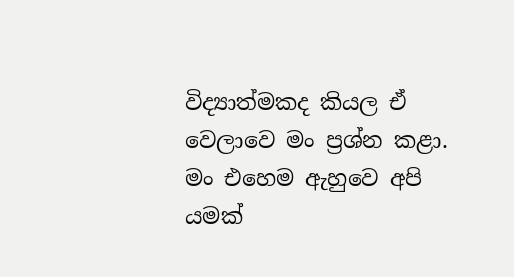විද්‍යාත්මකද කියල ඒ වෙලාවෙ මං ප්‍රශ්න කළා. මං එහෙම ඇහුවෙ අපි යමක්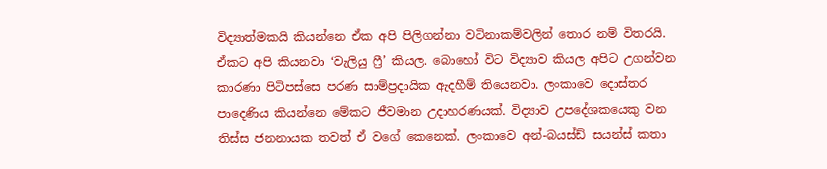විද්‍යාත්මකයි කියන්නෙ ඒක අපි පිලිගන්නා වටිනාකම්වලින් තොර නම් විතරයි. ඒකට අපි කියනවා ‘වැලියු ෆ්‍රී’ කියල. බොහෝ විට විද්‍යාව කියල අපිට උගන්වන කාරණා පිටිපස්සෙ පරණ සාම්ප්‍රදායික ඇදහීම් තියෙනවා. ලංකාවෙ දොස්තර පාදෙණිය කියන්නෙ මේකට ජීවමාන උදාහරණයක්. විද්‍යාව උපදේශකයෙකු වන තිස්ස ජනනායක තවත් ඒ වගේ කෙනෙක්. ලංකාවෙ අන්-බයස්ඩ් සයන්ස් කතා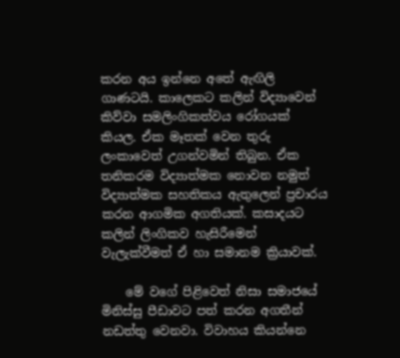කරන අය ඉන්නෙ අතේ ඇඟිලි ගාණටයි. කාලෙකට කලින් විද්‍යාවෙන් කිව්වා සමලිංගිකත්වය රෝගයක් කියල. ඒක මෑතක් වෙන තුරු ලංකාවෙත් උගන්වමින් තිබුන. ඒක තනිකරම විද්‍යාත්මක නොවන නමුත් විද්‍යාත්මක සහතිකය ඇතුලෙන් ප්‍රචාරය කරන ආගමික අගතියක්. කසාදයට කලින් ලිංගිකව හැසිරීමෙන් වැලැක්වීමත් ඒ හා සමානම ක්‍රියාවක්.

    මේ වගේ පිළිවෙත් නිසා සමාජයේ මිනිස්සු පීඩාවට පත් කරන අගතීන් නඩත්තු වෙනවා. විවාහය කියන්නෙ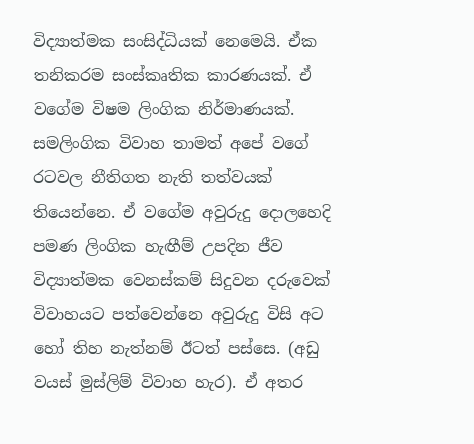විද්‍යාත්මක සංසිද්ධියක් නෙමෙයි. ඒක තනිකරම සංස්කෘතික කාරණයක්. ඒ වගේම විෂම ලිංගික නිර්මාණයක්. සමලිංගික විවාහ තාමත් අපේ වගේ රටවල නීතිගත නැති තත්වයක් තියෙන්නෙ. ඒ වගේම අවුරුදු දොලහෙදි පමණ ලිංගික හැඟීම් උපදින ජීව විද්‍යාත්මක වෙනස්කම් සිදුවන දරුවෙක් විවාහයට පත්වෙන්නෙ අවුරුදු විසි අට හෝ තිහ නැත්නම් ඊටත් පස්සෙ. (අඩු වයස් මුස්ලිම් විවාහ හැර). ඒ අතර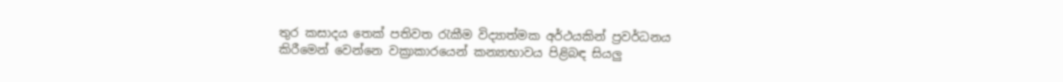තුර කසාදය තෙක් පතිවත රැකීම විද්‍යාත්මක අර්ථයකින් ප්‍රවර්ධනය කිරීමෙන් වෙන්නෙ වක්‍රාකාරයෙන් කන්‍යාභාවය පිළිබඳ සියලු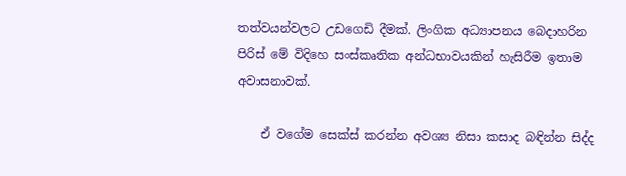තත්වයන්වලට උඩගෙඩි දීමක්. ලිංගික අධ්‍යාපනය බෙදාහරින පිරිස් මේ විදිහෙ සංස්කෘතික අන්ධභාවයකින් හැසිරීම ඉතාම අවාසනාවක්.

    ඒ වගේම සෙක්ස් කරන්න අවශ්‍ය නිසා කසාද බඳින්න සිද්ද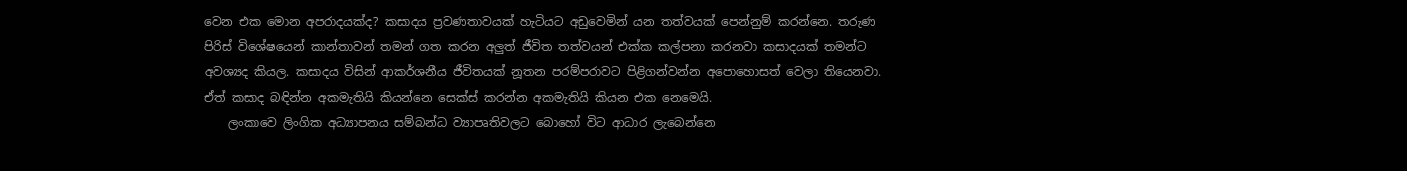වෙන එක මොන අපරාදයක්ද? කසාදය ප්‍රවණතාවයක් හැටියට අඩුවෙමින් යන තත්වයක් පෙන්නුම් කරන්නෙ. තරුණ පිරිස් විශේෂයෙන් කාන්තාවන් තමන් ගත කරන අලුත් ජීවිත තත්වයන් එක්ක කල්පනා කරනවා කසාදයක් තමන්ට අවශ්‍යද කියල. කසාදය විසින් ආකර්ශනීය ජීවිතයක් නූතන පරම්පරාවට පිළිගන්වන්න අපොහොසත් වෙලා තියෙනවා. ඒත් කසාද බඳින්න අකමැතියි කියන්නෙ සෙක්ස් කරන්න අකමැතියි කියන එක නෙමෙයි.
    ලංකාවෙ ලිංගික අධ්‍යාපනය සම්බන්ධ ව්‍යාපෘතිවලට බොහෝ විට ආධාර ලැබෙන්නෙ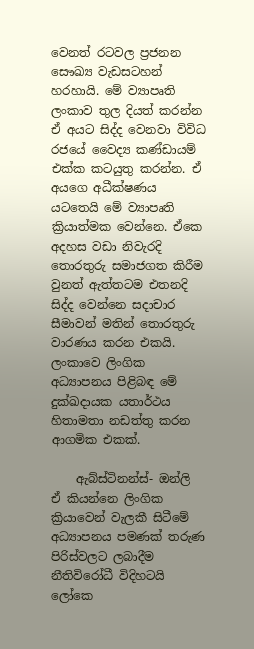වෙනත් රටවල ප්‍රජනන සෞඛ්‍ය වැඩසටහන් හරහායි. මේ ව්‍යාපෘති ලංකාව තුල දියත් කරන්න ඒ අයට සිද්ද වෙනවා විවිධ රජයේ වෛද්‍ය කණ්ඩායම් එක්ක කටයුතු කරන්න. ඒ අයගෙ අධීක්ෂණය යටතෙයි මේ ව්‍යාපෘති ක්‍රියාත්මක වෙන්නෙ. ඒකෙ අදහස වඩා නිවැරදි තොරතුරු සමාජගත කිරීම වුනත් ඇත්තටම එතනදි සිද්ද වෙන්නෙ සදාචාර සීමාවන් මතින් තොරතුරු වාරණය කරන එකයි. ලංකාවෙ ලිංගික අධ්‍යාපනය පිළිබඳ මේ දුක්ඛදායක යතාර්ථය හිතාමතා නඩත්තු කරන ආගමික එකක්.

    ඇබ්ස්ටිනන්ස්- ඔන්ලි ඒ කියන්නෙ ලිංගික ක්‍රියාවෙන් වැලකී සිටීමේ අධ්‍යාපනය පමණක් තරුණ පිරිස්වලට ලබාදීම නීතිවිරෝධී විදිහටයි ලෝකෙ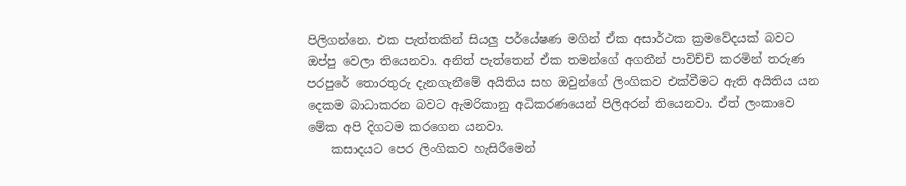පිලිගන්නෙ. එක පැත්තකින් සියලු පර්යේෂණ මගින් ඒක අසාර්ථක ක්‍රමවේදයක් බවට ඔප්පු වෙලා තියෙනවා. අනිත් පැත්තෙන් ඒක තමන්ගේ අගතීන් පාවිච්චි කරමින් තරුණ පරපුරේ තොරතුරු දැනගැනීමේ අයිතිය සහ ඔවුන්ගේ ලිංගිකව එක්වීමට ඇති අයිතිය යන දෙකම බාධාකරන බවට ඇමරිකානු අධිකරණයෙන් පිලිඅරන් තියෙනවා. ඒත් ලංකාවෙ මේක අපි දිගටම කරගෙන යනවා.
    කසාදයට පෙර ලිංගිකව හැසිරීමෙන්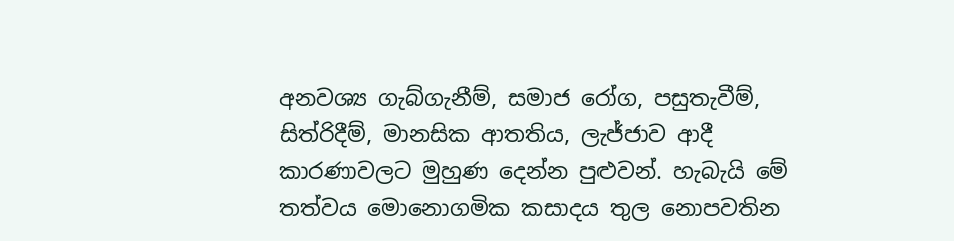අනවශ්‍ය ගැබ්ගැනීම්, සමාජ රෝග, පසුතැවීම්, සිත්රිදීම්, මානසික ආතතිය, ලැජ්ජාව ආදී කාරණාවලට මුහුණ දෙන්න පුළුවන්. හැබැයි මේ තත්වය ‍මොනොගමික කසාදය තුල නොපවතින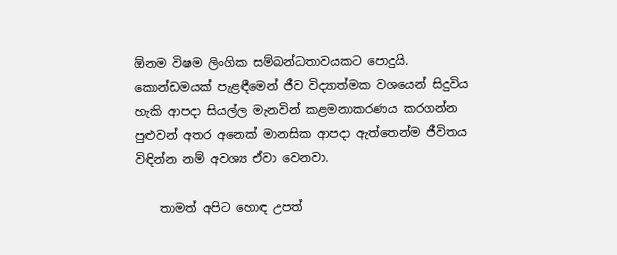ඕනම විෂම ලිංගික සම්බන්ධතාවයකට පොදුයි. කොන්ඩමයක් පැළඳීමෙන් ජීව විද්‍යාත්මක වශයෙන් සිදුවිය හැකි ආපදා සියල්ල මැනවින් කළමනාකරණය කරගන්න පුළුවන් අතර අනෙක් මානසික ආපදා ඇත්තෙන්ම ජීවිතය විඳින්න නම් අවශ්‍ය ඒවා වෙනවා.

    තාමත් අපිට හොඳ උපත්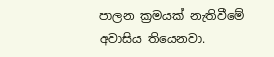පාලන ක්‍රමයක් නැතිවීමේ අවාසිය තියෙනවා.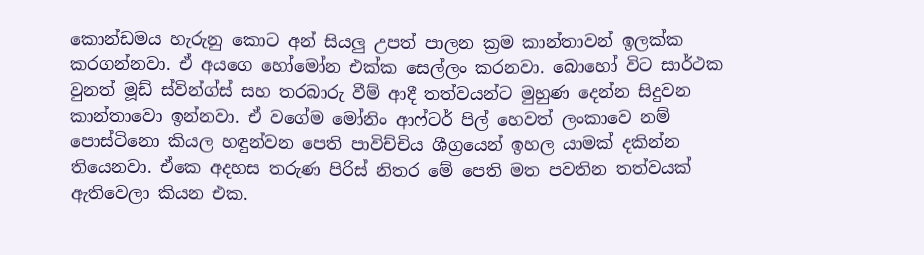කොන්ඩමය හැරුනු කොට අන් සියලු උපත් පාලන ක්‍රම කාන්තාවන් ඉලක්ක කරගන්නවා. ඒ අයගෙ හෝ‍මෝන එක්ක සෙල්ලං කරනවා. බොහෝ විට සාර්ථක වුනත් මූඩ් ස්වින්ග්ස් සහ තරබාරු වීම් ආදී තත්වයන්ට මුහුණ දෙන්න සිදුවන කාන්තාවො ඉන්නවා. ඒ වගේම මෝනිං ආෆ්ටර් පිල් හෙවත් ලංකාවෙ නම් පොස්ටිනො කියල හඳුන්වන පෙති පාවිච්චිය ශීග්‍රයෙන් ඉහල යාමක් දකින්න තියෙනවා. ඒකෙ අදහස තරුණ පිරිස් නිතර මේ පෙති මත පවතින තත්වයක් ඇතිවෙලා කියන එක.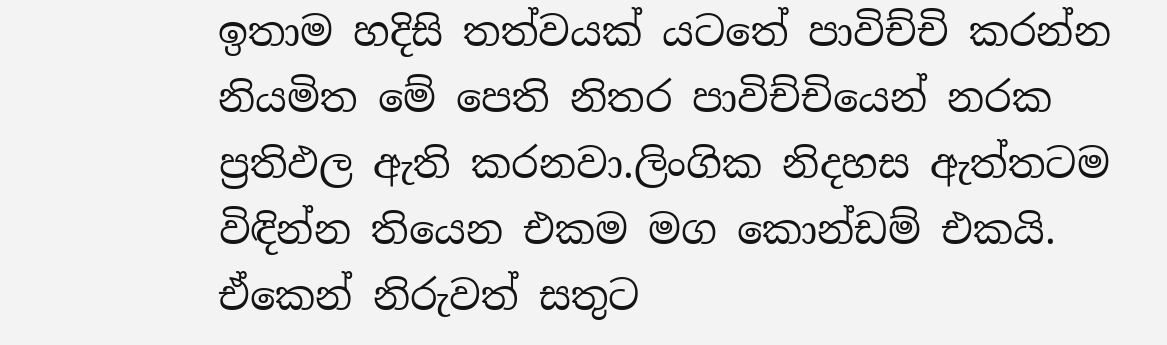ඉතාම හදිසි තත්වයක් යටතේ පාවිච්චි කරන්න නියමිත මේ පෙති නිතර පාවිච්චියෙන් නරක ප්‍රතිඵල ඇති කරනවා.ලිංගික නිදහස ඇත්තටම විඳින්න තියෙන එකම මග කොන්ඩම් එකයි. ඒකෙන් නිරුවත් සතුට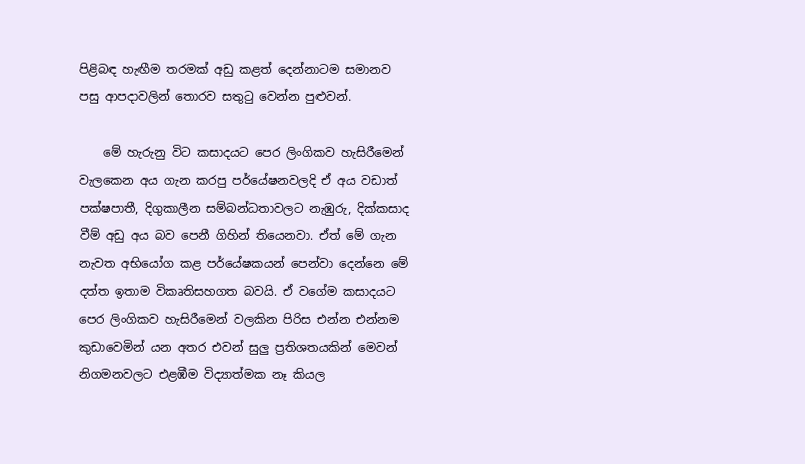පිළිබඳ හැඟීම තරමක් අඩු කළත් දෙන්නාටම සමානව පසු ආපදාවලින් තොරව සතුටු වෙන්න පුළුවන්.

    මේ හැරුනු විට කසාදයට පෙර ලිංගිකව හැසිරීමෙන් වැලකෙන අය ගැන කරපු පර්යේෂනවලදි ඒ අය වඩාත් පක්ෂපාතී, දිගුකාලීන සම්බන්ධතාවලට නැඹුරු, දික්කසාද වීම් අඩු අය බව පෙනී ගිහින් තියෙනවා. ඒත් මේ ගැන නැවත අභියෝග කළ පර්යේෂකයන් පෙන්වා දෙන්නෙ මේ දත්ත ඉතාම විකෘතිසහගත බවයි. ඒ වගේම කසාදයට පෙර ලිංගිකව හැසිරීමෙන් වලකින පිරිස එන්න එන්නම කුඩාවෙමින් යන අතර ‍එවන් සුලු ප්‍රතිශතයකින් මෙවන් නිගමනවලට එළඹීම විද්‍යාත්මක නෑ කියල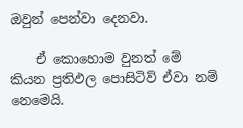ඔවුන් පෙන්වා‍ දෙනවා.

    ඒ කොහොම වුනත් මේ කියන ප්‍රතිඵල පොසිටිව් ඒවා නම් නෙමෙයි.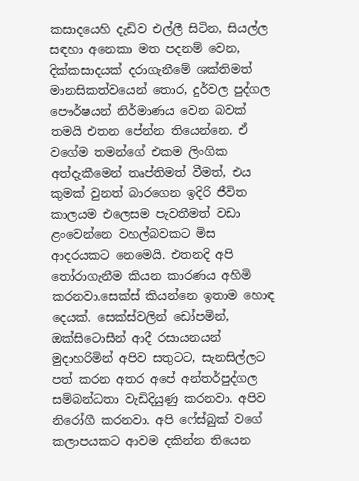කසාදයෙහි දැඩිව එල්ලී සිටින, සියල්ල සඳහා අනෙකා මත පදනම් වෙන, දික්කසාදයක් දරාගැනීමේ ශක්තිමත් මානසිකත්වයෙන් තොර, දුර්වල පුද්ගල පෞර්ෂයන් නිර්මාණය වෙන බවක් තමයි එතන පේන්න තියෙන්නෙ. ඒ වගේම තමන්ගේ එකම ලිංගික අත්දැකීමෙන් තෘප්තිමත් වීමත්, එය කුමක් වුනත් බාරගෙන ඉදිරි ජීවිත කාලයම එලෙසම පැවතීමත් වඩා ළංවෙන්නෙ වහල්බවකට මිස ආදරයකට නෙමෙයි. එතනදි අපි තෝරාගැනීම කියන කාරණය අහිමි කරනවා.සෙක්ස් කියන්නෙ ඉතාම හොඳ දෙයක්. සෙක්ස්වලින් ඩෝපමින්, ඔක්සිටොසීන් ආදී රසායනයන් මුදාහරිමින් අපිව සතුටට, සැනසිල්ලට පත් කරන අතර අපේ අන්තර්පුද්ගල සම්බන්ධතා වැඩිදියුණු කරනවා. අපිව නිරෝගී කරනවා. අපි ෆේස්බුක් වගේ කලාපයකට ආවම දකින්න තියෙන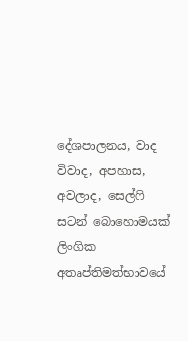දේශපාලනය, වාද විවාද, අපහාස, අවලාද, සෙල්ෆි සටන් බොහොමයක් ලිංගික අතෘප්තිමත්භාවයේ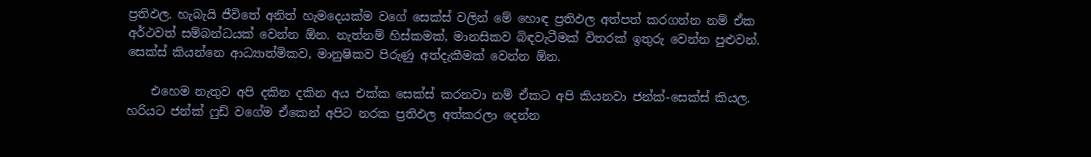ප්‍රතිඵල. හැබැයි ජීවිතේ අනිත් හැමදෙයක්ම වගේ සෙක්ස් වලින් මේ හොඳ ප්‍රතිඵල අත්පත් කරගන්න නම් ඒක අර්ථවත් සම්බන්ධයක් වෙන්න ඕන. නැත්නම් හිස්කමක්, මානසිකව බිඳවැටීමක් විතරක් ඉතුරු වෙන්න පුළුවන්. සෙක්ස් කියන්නෙ ආධ්‍යාත්මිකව, මානුෂිකව පිරුණු අත්දැකීමක් වෙන්න ඕන.

    එහෙම නැතුව අපි දකින දකින අය එක්ක සෙක්ස් කරනවා නම් ඒකට අපි කියනවා ජන්ක්-සෙක්ස් කියල. හරියට ජන්ක් ෆුඩ් වගේම ඒකෙන් අපිට නරක ප්‍රතිඵල අත්කරලා දෙන්න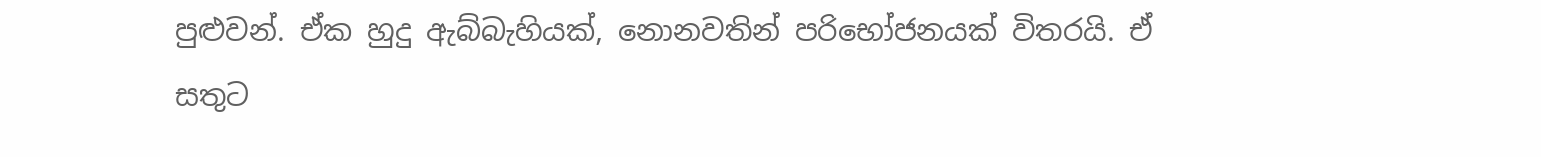පුළුවන්. ඒක හුදු ඇබ්බැහියක්, නොනවතින් පරිභෝජනයක් විතරයි. ඒ සතුට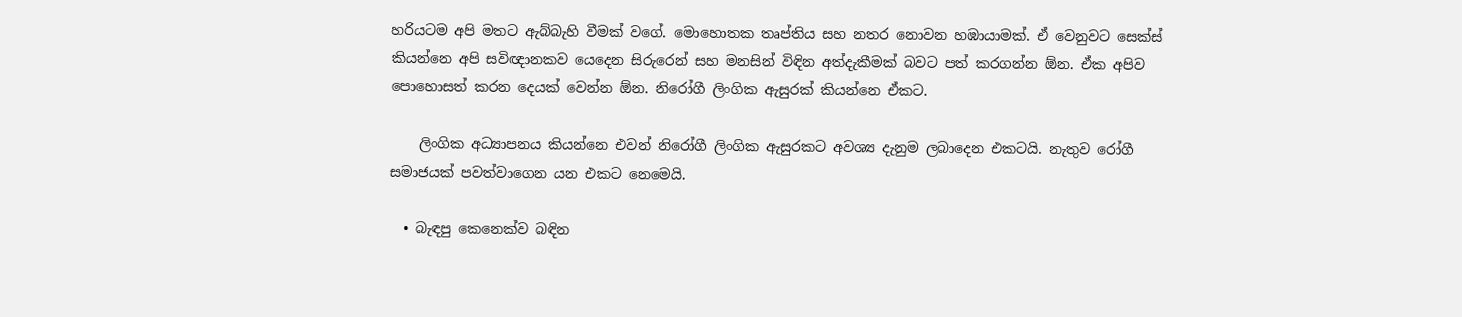හරියටම අපි මතට ඇබ්බැහි වීමක් වගේ. මොහොතක තෘප්තිය සහ නතර නොවන හඹායාමක්. ඒ වෙනුවට සෙක්ස් කියන්නෙ අපි සවිඥානකව යෙදෙන සිරුරෙන් සහ මනසින් විඳින අත්දැකීමක් බවට පත් කරගන්න ඕන. ඒක අපිව පොහොසත් කරන දෙයක් වෙන්න ඕන. නිරෝගී ලිංගික ඇසුරක් කියන්නෙ ඒකට.

    ලිංගික අධ්‍යාපනය කියන්නෙ එවන් නිරෝගී ලිංගික ඇසුරකට අවශ්‍ය දැනුම ලබාදෙන එකටයි. නැතුව ‍රෝගී සමාජයක් පවත්වාගෙන යන එකට නෙමෙයි.

  • බැඳපු කෙනෙක්ව බඳින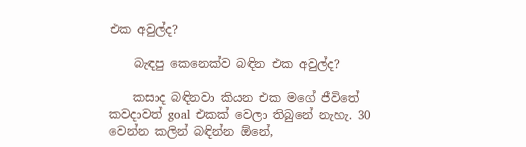එක අවුල්ද?

    බැඳපු කෙනෙක්ව බඳින එක අවුල්ද?

    කසාද බඳිනවා කියන එක මගේ ජීවිතේ කවදාවත් goal එකක් වෙලා තිබුනේ නැහැ. 30 වෙන්න කලින් බඳින්න ඕනේ,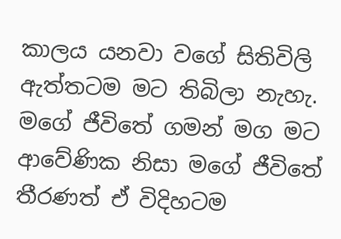කාලය යනවා වගේ සිතිවිලි ඇත්තටම මට තිබිලා නැහැ. මගේ ජීවිතේ ගමන් මග මට ආවේණික නිසා මගේ ජීවිතේ තීරණත් ඒ විදිහටම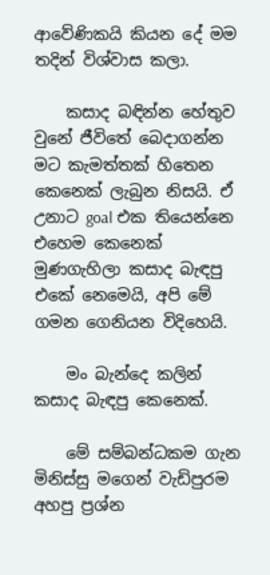ආවේණිකයි කියන දේ මම තදින් විශ්වාස කලා.

    කසාද බඳින්න හේතුව වුනේ ජීවිතේ බෙදාගන්න මට කැමත්තක් හිතෙන කෙනෙක් ලැබුන නිසයි. ඒ උනාට goal එක තියෙන්නෙ එහෙම කෙනෙක් මුණගැහිලා කසාද බැඳපු එකේ නෙමෙයි, අපි මේ ගමන ගෙනියන විදිහෙයි.

    මං බැන්දෙ කලින් කසාද බැඳපු කෙනෙක්.

    මේ සම්බන්ධකම ගැන මිනිස්සු මගෙන් වැඩිපුරම අහපු ප්‍රශ්න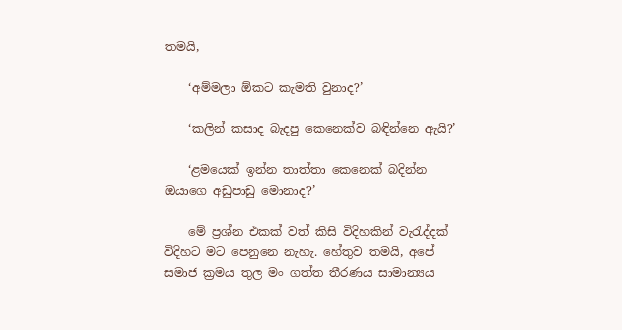තමයි,

    ‘අම්මලා ඕකට කැමති වුනාද?’

    ‘කලින් කසාද බැදපු කෙනෙක්ව බඳින්නෙ ඇයි?’

    ‘ළමයෙක් ඉන්න තාත්තා කෙනෙක් බදින්න ඔයාගෙ අඩුපාඩු මොනාද?’

    මේ ප්‍රශ්න එකක් වත් කිසි විදිහකින් වැරැද්දක් විදිහට මට පෙනුනෙ නැහැ. හේතුව තමයි, අපේ සමාජ ක්‍රමය තුල මං ගත්ත තීරණය සාමාන්‍යය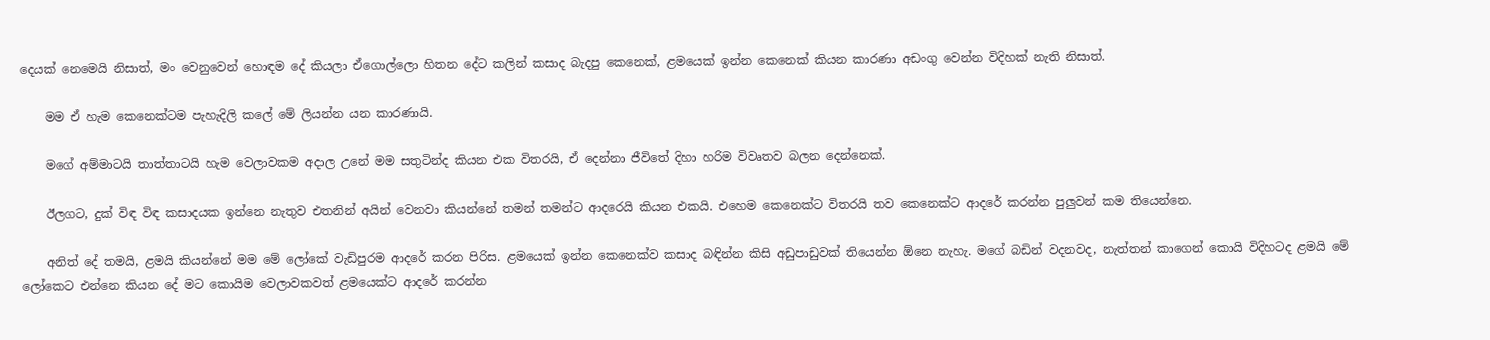දෙයක් නෙමෙයි නිසාත්, මං වෙනුවෙන් හොඳම දේ කියලා ඒගොල්ලො හිතන දේට කලින් කසාද බැදපු කෙනෙක්, ළමයෙක් ඉන්න කෙනෙක් කියන කාරණා අඩංගු වෙන්න විදිහක් නැති නිසාත්.

    මම ඒ හැම කෙනෙක්ටම පැහැදිලි කලේ මේ ලියන්න යන කාරණායි.

    මගේ අම්මාටයි තාත්තාටයි හැම වෙලාවකම අදාල උනේ මම සතුටින්ද කියන එක විතරයි, ඒ දෙන්නා ජීවිතේ දිහා හරිම විවෘතව බලන දෙන්නෙක්.

    ඊලගට, දුක් විඳ විඳ කසාදයක ඉන්නෙ නැතුව එතනින් අයින් වෙනවා කියන්නේ තමන් තමන්ට ආදරෙයි කියන එකයි. එහෙම කෙනෙක්ට විතරයි තව කෙනෙක්ට ආදරේ කරන්න පුලුවන් කම තියෙන්නෙ.

    අනිත් දේ තමයි, ළමයි කියන්නේ මම මේ ලෝකේ වැඩිපුරම ආදරේ කරන පිරිස. ළමයෙක් ඉන්න කෙනෙක්ව කසාද බඳින්න කිසි අඩුපාඩුවක් තියෙන්න ඕනෙ නැහැ. මගේ බඩින් වදනවද, නැත්තන් කාගෙන් කොයි විදිහටද ළමයි මේ ලෝකෙට එන්නෙ කියන දේ මට කොයිම වෙලාවකවත් ළමයෙක්ට ආදරේ කරන්න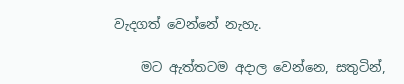වැදගත් වෙන්නේ නැහැ.

    මට ඇත්තටම අදාල වෙන්නෙ, සතුටින්,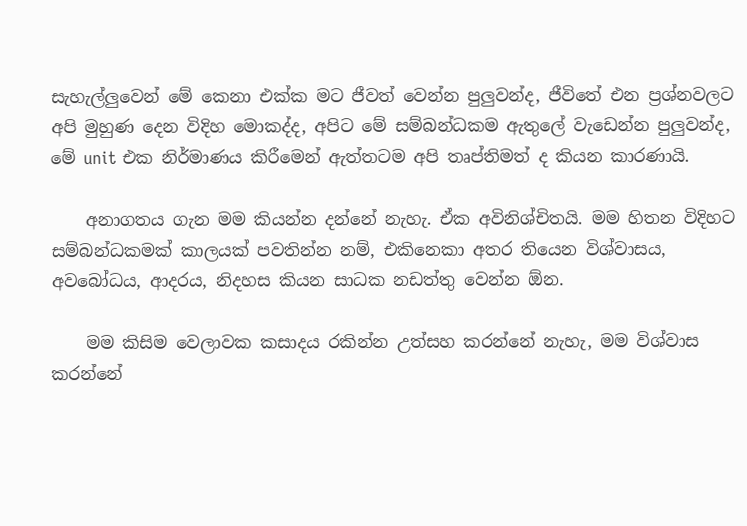සැහැල්ලුවෙන් මේ කෙනා එක්ක මට ජීවත් වෙන්න පුලුවන්ද, ජීවිතේ එන ප්‍රශ්නවලට අපි මුහුණ දෙන විදිහ මොකද්ද, අපිට මේ සම්බන්ධකම ඇතුලේ වැඩෙන්න පුලුවන්ද, මේ unit එක නිර්මාණය කිරීමෙන් ඇත්තටම අපි තෘප්තිමත් ද කියන කාරණායි.

    අනාගතය ගැන මම කියන්න දන්නේ නැහැ. ඒක අවිනිශ්චිතයි. මම හිතන විදිහට සම්බන්ධකමක් කාලයක් පවතින්න නම්, එකිනෙකා අතර තියෙන විශ්වාසය, අවබෝධය, ආදරය, නිදහස කියන සාධක නඩත්තු වෙන්න ඕන.

    මම කිසිම වෙලාවක කසාදය රකින්න උත්සහ කරන්නේ නැහැ, මම විශ්වාස කරන්නේ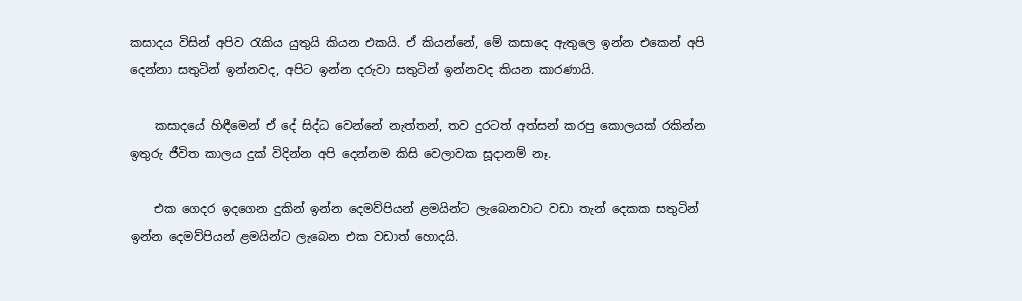කසාදය විසින් අපිව රැකිය යුතුයි කියන එකයි. ඒ කියන්නේ, මේ කසාදෙ ඇතුලෙ ඉන්න එකෙන් අපි දෙන්නා සතුටින් ඉන්නවද, අපිට ඉන්න දරුවා සතුටින් ඉන්නවද කියන කාරණායි.

    කසාදයේ හිඳීමෙන් ඒ දේ සිද්ධ වෙන්නේ නැත්තන්, තව දුරටත් අත්සන් කරපු කොලයක් රකින්න ඉතුරු ජීවිත කාලය දුක් විදින්න අපි දෙන්නම කිසි වෙලාවක සූදානම් නෑ.

    එක ගෙදර ඉදගෙන දුකින් ඉන්න දෙමව්පියන් ළමයින්ට ලැබෙනවාට වඩා තැන් දෙකක සතුටින් ඉන්න දෙමව්පියන් ළමයින්ට ලැබෙන එක වඩාත් හොදයි.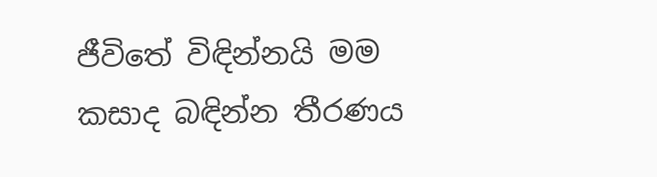ජීවිතේ විඳින්නයි මම කසාද බඳින්න තීරණය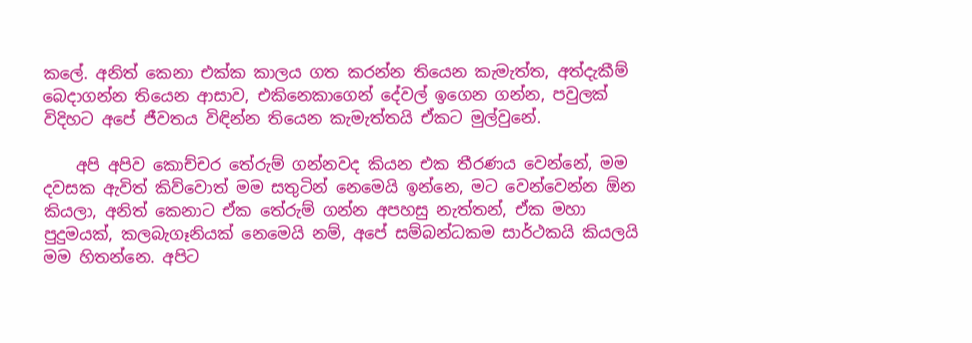කලේ. අනිත් කෙනා එක්ක කාලය ගත කරන්න තියෙන කැමැත්ත, අත්දැකීම් බෙදාගන්න තියෙන ආසාව, එකිනෙකාගෙන් දේවල් ඉගෙන ගන්න, පවුලක් විදිහට අපේ ජීවතය විඳින්න තියෙන කැමැත්තයි ඒකට මුල්වුනේ.

    අපි අපිව කොච්චර තේරුම් ගන්නවද කියන එක තීරණය වෙන්නේ, මම දවසක ඇවිත් කිව්වොත් මම සතුටින් නෙමෙයි ඉන්නෙ, මට වෙන්වෙන්න ඕන කියලා, අනිත් කෙනාට ඒක තේරුම් ගන්න අපහසු නැත්තන්, ඒක මහා පුදුමයක්, කලබැගෑනියක් නෙමෙයි නම්, අපේ සම්බන්ධකම සාර්ථකයි කියලයි මම හිතන්නෙ. අපිට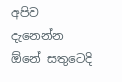අපිව දැනෙන්න ඕනේ සතුටෙදි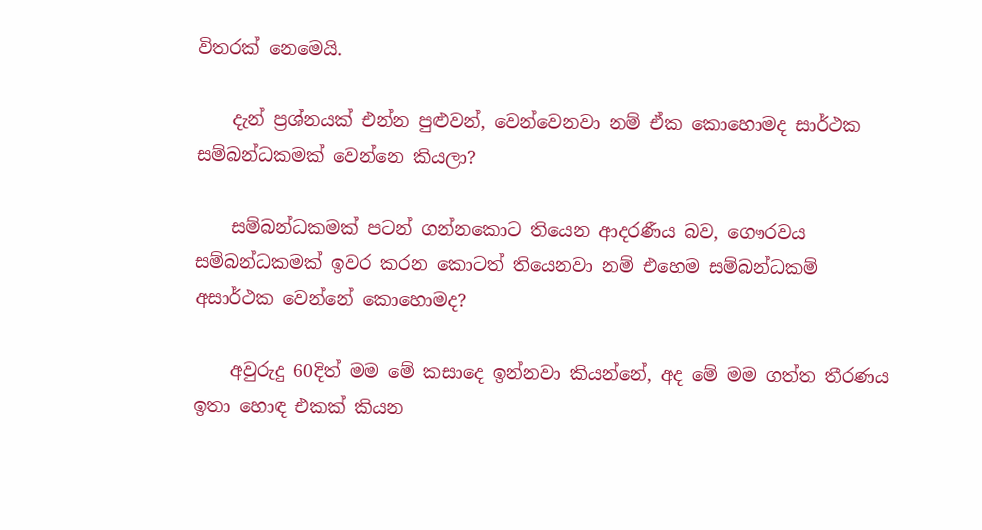විතරක් නෙමෙයි.

    දැන් ප්‍රශ්නයක් එන්න පුළුවන්, වෙන්වෙනවා නම් ඒක කොහොමද සාර්ථක සම්බන්ධකමක් වෙන්නෙ කියලා?

    සම්බන්ධකමක් පටන් ගන්නකොට තියෙන ආදරණීය බව, ගෞරවය සම්බන්ධකමක් ඉවර කරන කොටත් තියෙනවා නම් එහෙම සම්බන්ධකම් අසාර්ථක වෙන්නේ කොහොමද?

    අවුරුදු 60දිත් මම මේ කසාදෙ ඉන්නවා කියන්නේ, අද මේ මම ගත්ත තීරණය ඉතා හොඳ එකක් කියන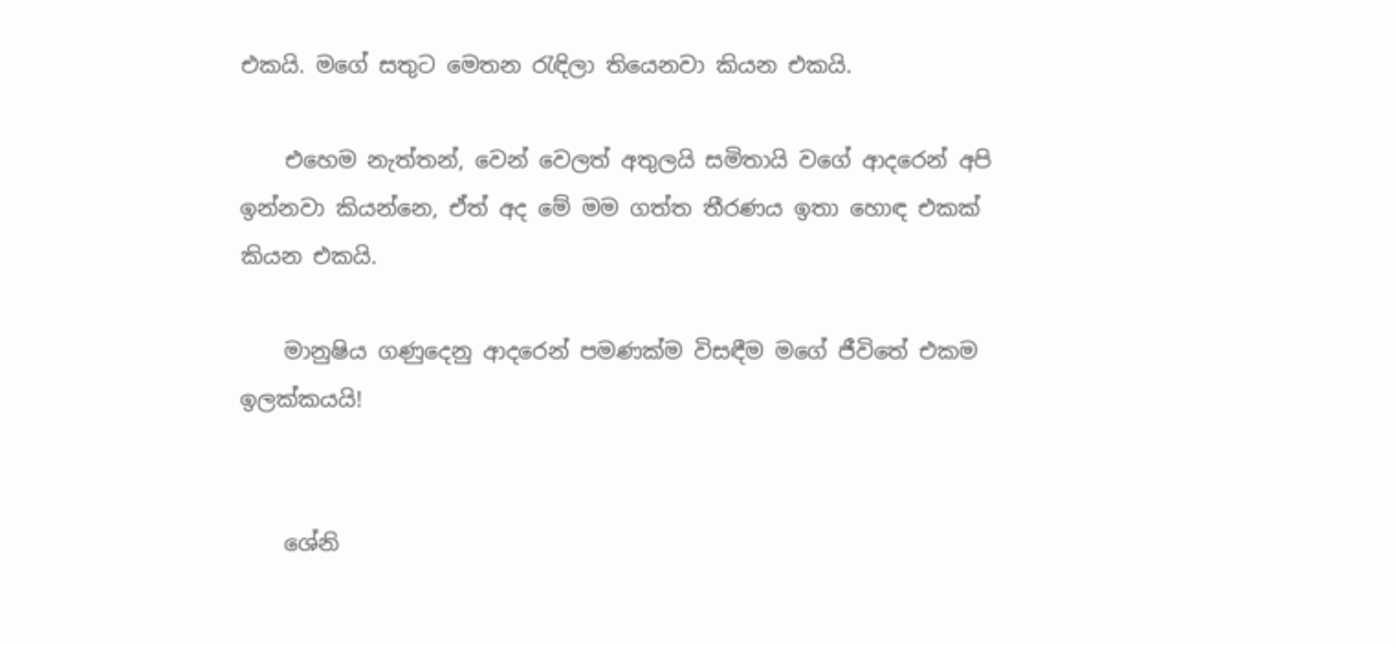එකයි. මගේ සතුට මෙතන රැඳිලා තියෙනවා කියන එකයි.

    එහෙම නැත්තන්, වෙන් වෙලත් අතුලයි සමිතායි වගේ ආදරෙන් අපි ඉන්නවා කියන්නෙ, ඒත් අද මේ මම ගත්ත තීරණය ඉතා හොඳ එකක් කියන එකයි.

    මානුෂිය ගණුදෙනු ආදරෙන් පමණක්ම විසඳීම මගේ ජීවිතේ එකම ඉලක්කයයි!


    ශේනි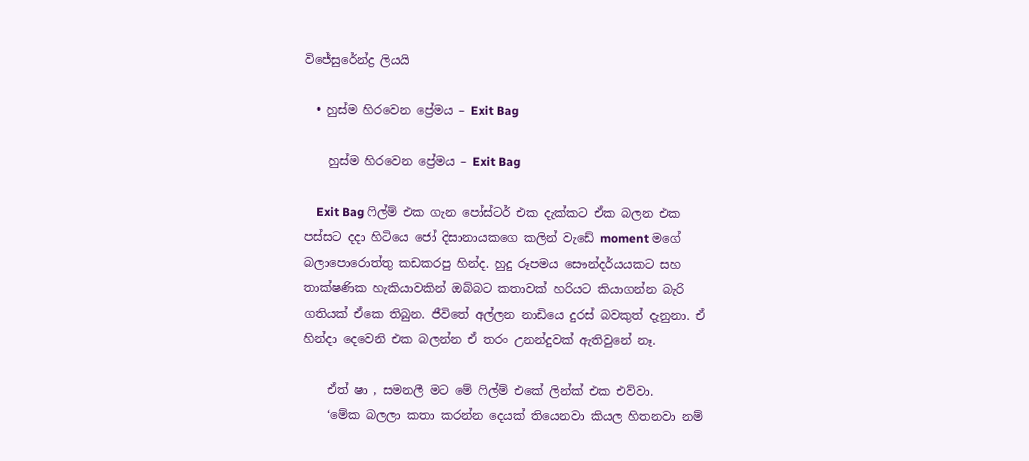විජේසුරේන්ද්‍ර ලියයි

  • හුස්ම හිරවෙන ප්‍රේමය – Exit Bag

    හුස්ම හිරවෙන ප්‍රේමය – Exit Bag

    Exit Bag ෆිල්ම් එක ගැන පෝස්ටර් එක දැක්කට ඒක බලන එක පස්සට දදා හිටියෙ ජෝ දිසානායකගෙ කලින් වැඩේ moment මගේ බලාපොරොත්තු කඩකරපු හින්ද. හුදු රූපමය සෞන්දර්යයකට සහ තාක්ෂණික හැකියාවකින් ඔබ්බට කතාවක් හරියට කියාගන්න බැරි ගතියක් ඒකෙ තිබුන. ජීවිතේ අල්ලන නාඩියෙ දුරස් බවකුත් දැනුනා. ඒ හින්දා දෙවෙනි එක බලන්න ඒ තරං උනන්දුවක් ඇතිවුනේ නෑ.

    ඒත් ෂා , සමනලී මට මේ ෆිල්ම් එකේ ලින්ක් එක එව්වා.
    ‘මේක බලලා කතා කරන්න දෙයක් තියෙනවා කියල හිතනවා නම්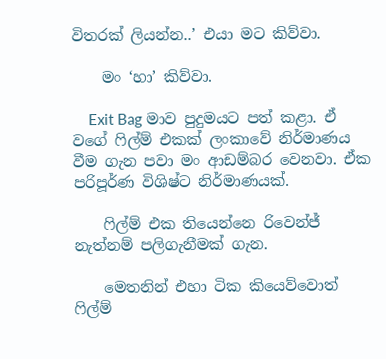විතරක් ලියන්න..’ එයා මට කිව්වා.

    මං ‘හා’ කිව්වා.

    Exit Bag මාව පුදුමයට පත් කළා. ඒ වගේ ෆිල්ම් එකක් ලංකාවේ නිර්මාණය වීම ගැන පවා මං ආඩම්බර වෙනවා. ඒක පරිපූර්ණ විශිෂ්ට නිර්මාණයක්.

    ෆිල්ම් එක තියෙන්නෙ රිවෙන්ජ් නැත්නම් පලිගැනීමක් ගැන.

    මෙතනින් එහා ටික කියෙව්වොත් ෆිල්ම්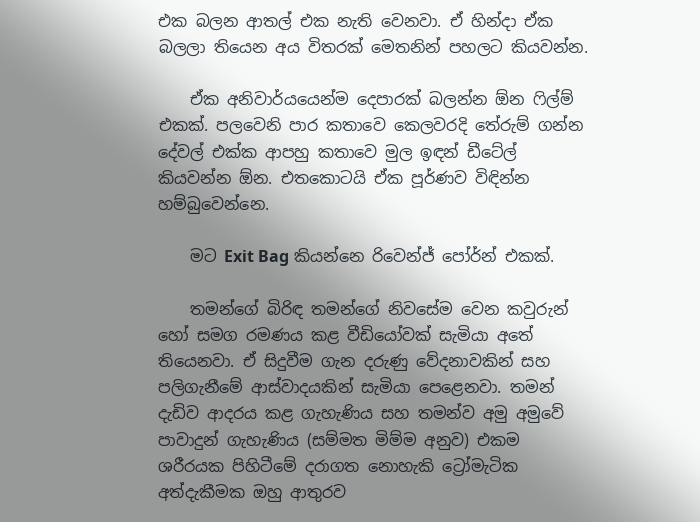එක බලන ආතල් එක නැති වෙනවා. ඒ හින්දා ඒක බලලා තියෙන අය විතරක් මෙතනින් පහලට කියවන්න.

    ඒක අනිවාර්යයෙන්ම දෙපාරක් බලන්න ඕන ෆිල්ම් එකක්. පලවෙනි පාර කතාවෙ කෙලවරදි තේරුම් ගන්න දේවල් එක්ක ආපහු කතාවෙ මුල ඉඳන් ඩීටේල් කියවන්න ඕන. එතකොටයි ඒක පූර්ණව විඳින්න හම්බුවෙන්නෙ.

    මට Exit Bag කියන්නෙ රිවෙන්ජ් පෝර්න් එකක්.

    තමන්ගේ බිරිඳ තමන්ගේ නිවසේම වෙන කවුරුන් හෝ සමග රමණය කළ වීඩියෝවක් සැමියා අතේ තියෙනවා. ඒ සිදුවීම ගැන දරුණු වේදනාවකින් සහ පලිගැනීමේ ආස්වාදයකින් සැමියා පෙළෙනවා. තමන් දැඩිව ආදරය කළ ගැහැණිය සහ තමන්ව අමු අමුවේ පාවාදුන් ගැහැණිය (සම්මත මිම්ම අනුව) එකම ශරීරයක පිහිටීමේ දරාගත නොහැකි ට්‍රෝමැටික අත්දැකීමක ඔහු ආතුරව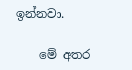ඉන්නවා.

    මේ අතර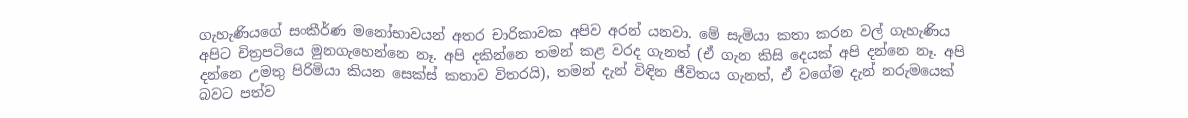ගැහැණියගේ සංකීර්ණ මනෝභාවයන් අතර චාරිකාවක අපිව අරන් යනවා. මේ සැමියා කතා කරන වල් ගැහැණිය අපිට චිත්‍රපටියෙ මුනගැහෙන්නෙ නෑ. අපි දකින්නෙ තමන් කළ වරද ගැනත් (ඒ ගැන කිසි දෙයක් අපි දන්නෙ නෑ. අපි දන්නෙ උමතු පිරිමියා කියන සෙක්ස් කතාව විතරයි), තමන් දැන් විඳින ජීවිතය ගැනත්, ඒ වගේම දැන් නරුමයෙක් බවට පත්ව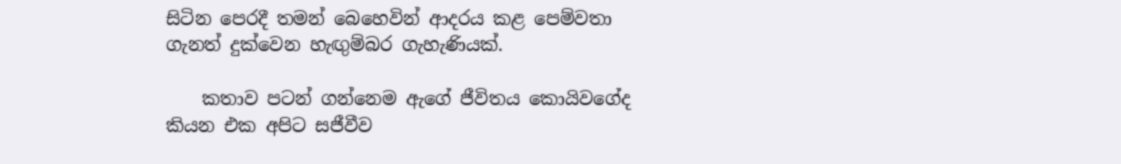සිටින පෙරදී තමන් බෙහෙවින් ආදරය කළ පෙම්වතා ගැනත් දුක්වෙන හැඟුම්බර ගැහැණියක්.

    කතාව පටන් ගන්නෙම ඇගේ ජීවිතය කොයිවගේද කියන එක අපිට සජීවීව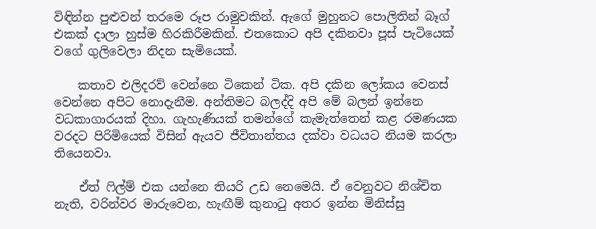විඳින්න පුළුවන් තරමෙ රූප රාමුවකින්. ඇගේ මුහුනට පොලිතින් බෑග් එකක් දාලා හුස්ම හිරකිරීමකින්. එතකොට අපි දකිනවා පූස් පැටියෙක් වගේ ගුලිවෙලා නිදන සැමියෙක්.

    කතාව එලිදරව් වෙන්නෙ ටිකෙන් ටික. අපි දකින ලෝකය වෙනස් වෙන්නෙ අපිට නොදැනීම. අන්තිමට බලද්දි අපි මේ බලන් ඉන්නෙ වධකාගාරයක් දිහා. ගැහැණියක් තමන්ගේ කැමැත්තෙන් කළ රමණයක වරදට පිරිමියෙක් විසින් ඇයව ජීවිතාන්තය දක්වා වධයට නියම කරලා තියෙනවා.

    ඒත් ෆිල්ම් එක යන්නෙ තියරි උඩ නෙමෙයි. ඒ වෙනුවට නිශ්චිත නැති, වරින්වර මාරුවෙන, හැඟීම් කුනාටු අතර ඉන්න මිනිස්සු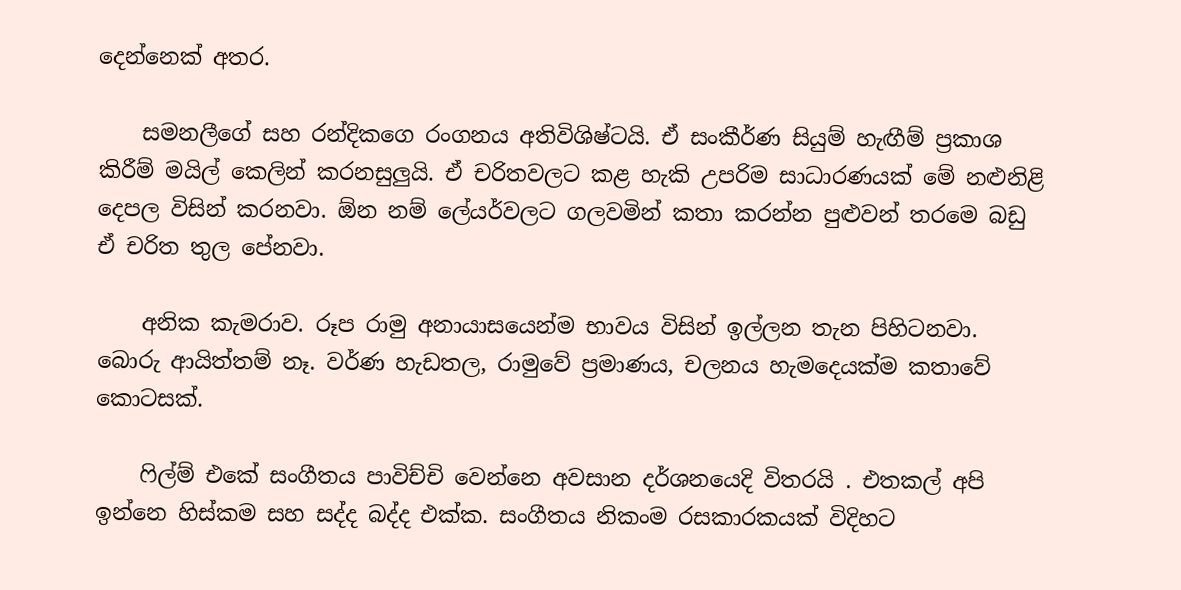දෙන්නෙක් අතර.

    සමනලීගේ සහ රන්දිකගෙ රංගනය අතිවිශිෂ්ටයි. ඒ සංකීර්ණ සියුම් හැඟීම් ප්‍රකාශ කිරීම් මයිල් කෙලින් කරනසුලුයි. ඒ චරිතවලට කළ හැකි උපරිම සාධාරණයක් මේ නළුනිළි දෙපල විසින් කරනවා. ඕන නම් ලේයර්වලට ගලවමින් කතා කරන්න පුළුවන් තරමෙ බඩු ඒ චරිත තුල පේනවා.

    අනික කැමරාව. රූප රාමු අනායාසයෙන්ම භාවය විසින් ඉල්ලන තැන පිහිටනවා. බොරු ආයිත්තම් නෑ. වර්ණ හැඩතල, රාමුවේ ප්‍රමාණය, චලනය හැමදෙයක්ම කතාවේ කොටසක්.

    ෆිල්ම් එකේ සංගීතය පාවිච්චි වෙන්නෙ අවසාන දර්ශනයෙදි විතරයි . එතකල් අපි ඉන්නෙ හිස්කම සහ සද්ද බද්ද එක්ක. සංගීතය නිකංම රසකාරකයක් විදිහට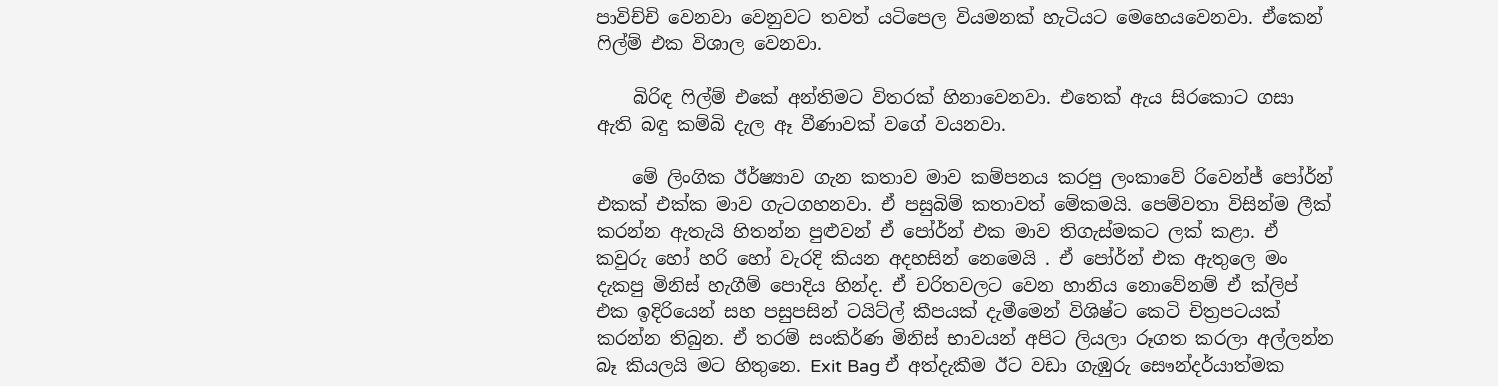පාවිච්චි වෙනවා වෙනුවට තවත් යටිපෙල වියමනක් හැටියට මෙහෙයවෙනවා. ඒකෙන් ෆිල්ම් එක විශාල වෙනවා.

    බිරිඳ ෆිල්ම් එකේ අන්තිමට විතරක් හිනාවෙනවා. එතෙක් ඇය සිරකොට ගසා ඇති බඳු කම්බි දැල ඈ වීණාවක් වගේ වයනවා.

    මේ ලිංගික ඊර්ෂ්‍යාව ගැන කතාව මාව කම්පනය කරපු ලංකාවේ රිවෙන්ජ් පෝර්න් එකක් එක්ක මාව ගැටගහනවා. ඒ පසුබිම් කතාවත් මේකමයි. පෙම්වතා විසින්ම ලීක් කරන්න ඇතැයි හිතන්න පුළුවන් ඒ පෝර්න් එක මාව තිගැස්මකට ලක් කළා. ඒ කවුරු හෝ හරි හෝ වැරදි කියන අදහසින් නෙමෙයි . ඒ පෝර්න් එක ඇතුලෙ මං දැකපු මිනිස් හැගීම් පොදිය හින්ද. ඒ චරිතවලට වෙන හානිය නොවේනම් ඒ ක්ලිප් එක ඉදිරියෙන් සහ පසුපසින් ටයිට්ල් කීපයක් දැමීමෙන් විශිෂ්ට කෙටි චිත්‍රපටයක් කරන්න තිබුන. ඒ තරම් සංකිර්ණ මිනිස් භාවයන් අපිට ලියලා රූගත කරලා අල්ලන්න බෑ කියලයි මට හිතුනෙ. Exit Bag ඒ අත්දැකීම ඊට වඩා ගැඹුරු සෞන්දර්යාත්මක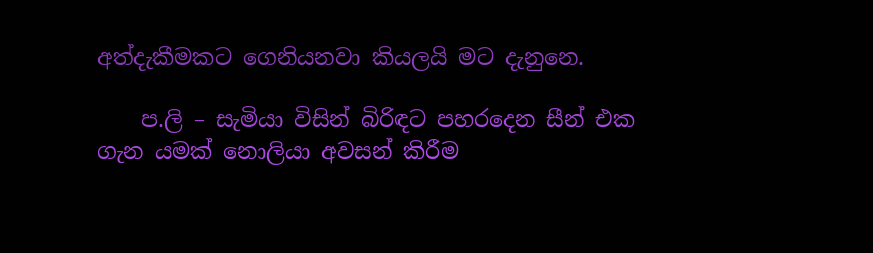අත්දැකීමකට ගෙනියනවා කියලයි මට දැනුනෙ.

    ප.ලි – සැමියා විසින් බිරිඳට පහරදෙන සීන් එක ගැන යමක් නොලියා අවසන් කිරීම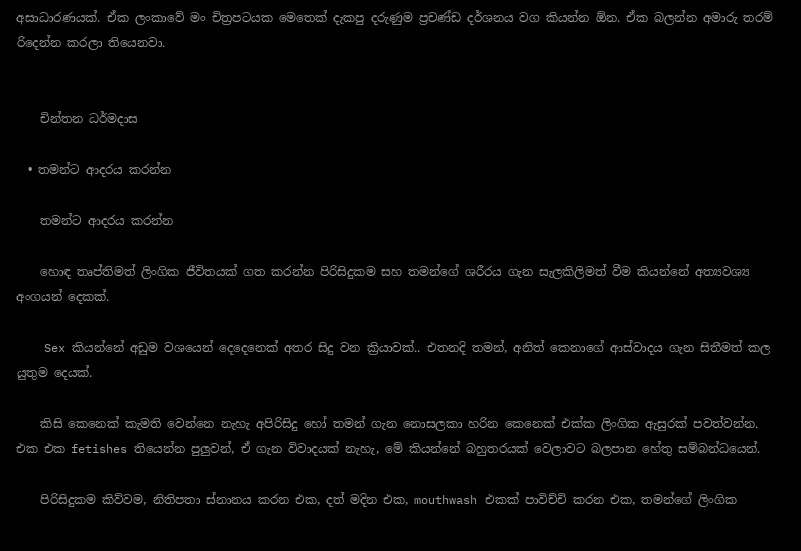අසාධාරණයක්. ඒක ලංකාවේ මං චිත්‍රපටයක මෙතෙක් දැකපු දරුණුම ප්‍රචණ්ඩ දර්ශනය වග කියන්න ඕන. ඒක බලන්න අමාරු තරම් රිදෙන්න කරලා තියෙනවා.


    චින්තන ධර්මදාස

  • තමන්ට ආදරය කරන්න

    තමන්ට ආදරය කරන්න

    හො‍ඳ තෘප්තිමත් ලිංගික ජීවිතයක් ගත කරන්න පිරිසිදුකම සහ තමන්ගේ ශරීරය ගැන සැලකිලිමත් වීම කියන්නේ අත්‍යවශ්‍ය අංගයන් දෙකක්.

    Sex කියන්නේ අඩුම වශයෙන් දෙදෙනෙක් අතර සිදු වන ක්‍රියාවක්.. එතනදි තමන්, අනිත් කෙනාගේ ආස්වාදය ගැන සිතීමත් කල යුතුම දෙයක්.

    කිසි කෙනෙක් කැමති වෙන්නෙ නැහැ අපිරිසිදු හෝ තමන් ගැන නොසලකා හරින කෙනෙක් එක්ක ලිංගික ඇසුරක් පවත්වන්න. එක එක fetishes තියෙන්න පුලුවන්, ඒ ගැන විවාදයක් නැහැ, මේ කියන්නේ බහුතරයක් වෙලාවට බලපාන හේතු සම්බන්ධයෙන්.

    පිරිසිදුකම කිව්වම, නිතිපතා ස්නානය කරන එක, දත් මදින එක, mouthwash එකක් පාවිච්චි කරන එක, තමන්ගේ ලිංගික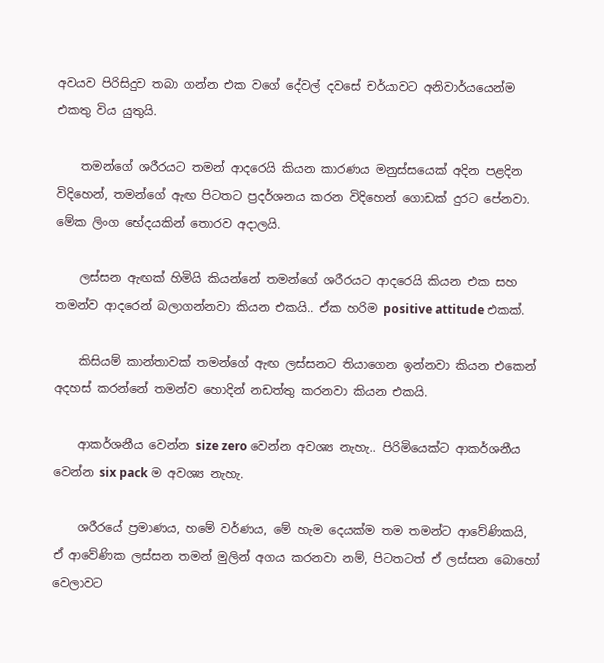අවයව පිරිසිදුව තබා ගන්න එක වගේ දේවල් දවසේ චර්යාවට අනිවාර්යයෙන්ම එකතු විය යුතුයි.

    තමන්ගේ ශරීරයට තමන් ආදරෙයි කියන කාරණය මනුස්සයෙක් අදින පළදින විදිහෙන්, තමන්ගේ ඇඟ පිටතට ප්‍රදර්ශනය කරන විදිහෙන් ගොඩක් දුරට පේනවා. මේක ලිංග භේදයකින් තොරව අදාලයි.

    ලස්සන ඇඟක් හිමියි කියන්නේ තමන්ගේ ශරීරයට ආදරෙයි කියන එක සහ තමන්ව ආදරෙන් බලාගන්නවා කියන එකයි.. ඒක හරිම positive attitude එකක්.

    කිසියම් කාන්තාවක් තමන්ගේ ඇඟ ලස්සනට තියාගෙන ඉන්නවා කියන එකෙන් අදහස් කරන්නේ තමන්ව හොදින් නඩත්තු කරනවා කියන එකයි.

    ආකර්ශනීය වෙන්න size zero වෙන්න අවශ්‍ය නැහැ.. පිරිමියෙක්ට ආකර්ශනීය වෙන්න six pack ම අවශ්‍ය නැහැ.

    ශරීරයේ ප්‍රමාණය, හමේ වර්ණය, මේ හැම දෙයක්ම තම තමන්ට ආවේණිකයි, ඒ ආවේණික ලස්සන තමන් මුලින් අගය කරනවා නම්, පිටතටත් ඒ ලස්සන බොහෝ වෙලාවට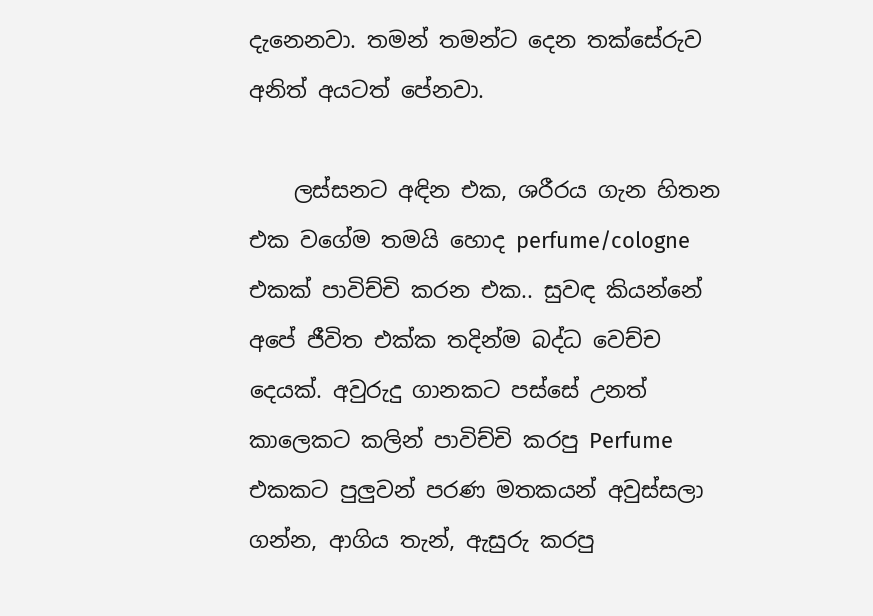දැනෙනවා. තමන් තමන්ට දෙන තක්සේරුව අනිත් අයටත් පේනවා.

    ලස්සනට අඳින එක, ශරීරය ගැන හිතන එක වගේම තමයි හොද perfume/cologne එකක් පාවිච්චි කරන එක.. සුවඳ කියන්නේ අපේ ජීවිත එක්ක තදින්ම බද්ධ වෙච්ච දෙයක්. අවුරුදු ගානකට පස්සේ උනත් කාලෙකට කලින් පාවිච්චි කරපු Perfume එකකට පුලුවන් පරණ මතකයන් අවුස්සලා ගන්න, ආගිය තැන්, ඇසුරු කරපු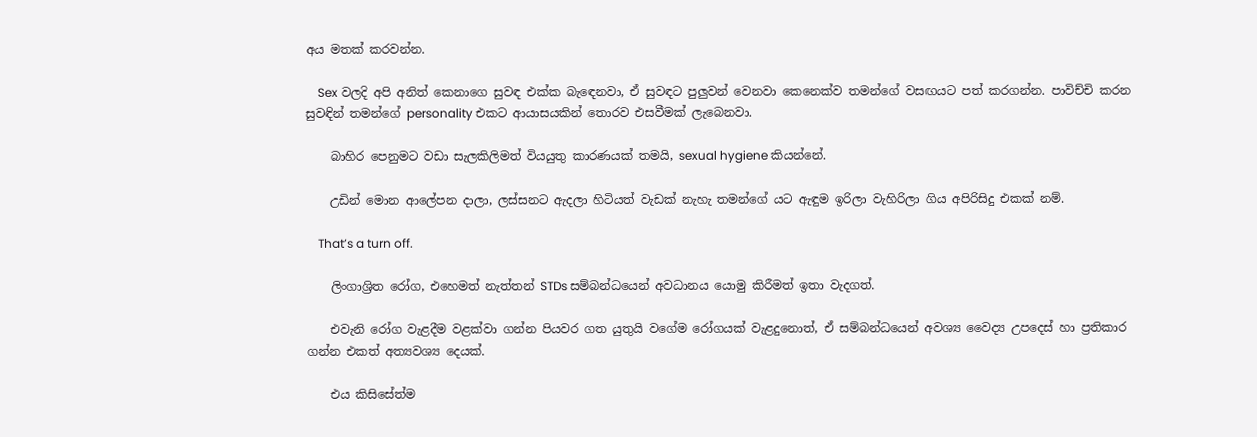අය මතක් කරවන්න.

    Sex වලදි අපි අනිත් කෙනාගෙ සුවඳ එක්ක බැඳෙනවා, ඒ සුවඳට පුලුවන් වෙනවා කෙනෙක්ව තමන්ගේ වසඟයට පත් කරගන්න. පාවිච්චි කරන සුවඳින් තමන්ගේ personality එකට ආයාසයකින් තොරව එසවීමක් ලැබෙනවා.

    බාහිර පෙනුමට වඩා සැලකිලිමත් වියයුතු කාරණයක් තමයි, sexual hygiene කියන්නේ.

    උඩින් මොන ආලේපන දාලා, ලස්සනට ඇදලා හිටියත් වැඩක් නැහැ තමන්ගේ යට ඇඳුම ඉරිලා වැහිරිලා ගිය අපිරිසිදු එකක් නම්.

    That’s a turn off.

    ලිංගාශ්‍රිත රෝග, එහෙමත් නැත්තන් STDs සම්බන්ධයෙන් අවධානය යොමු කිරීමත් ඉතා වැදගත්.

    එවැනි රෝග වැළදීම වළක්වා ගන්න පියවර ගත යුතුයි වගේම රෝගයක් වැළදුනොත්, ඒ සම්බන්ධයෙන් අවශ්‍ය වෛද්‍ය උපදෙස් හා ප්‍රතිකාර ගන්න එකත් අත්‍යවශ්‍ය දෙයක්.

    එය කිසිසේත්ම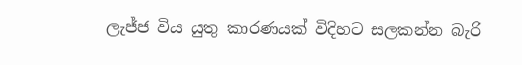ලැජ්ජ විය යුතු කාරණයක් විදිහට සලකන්න බැරි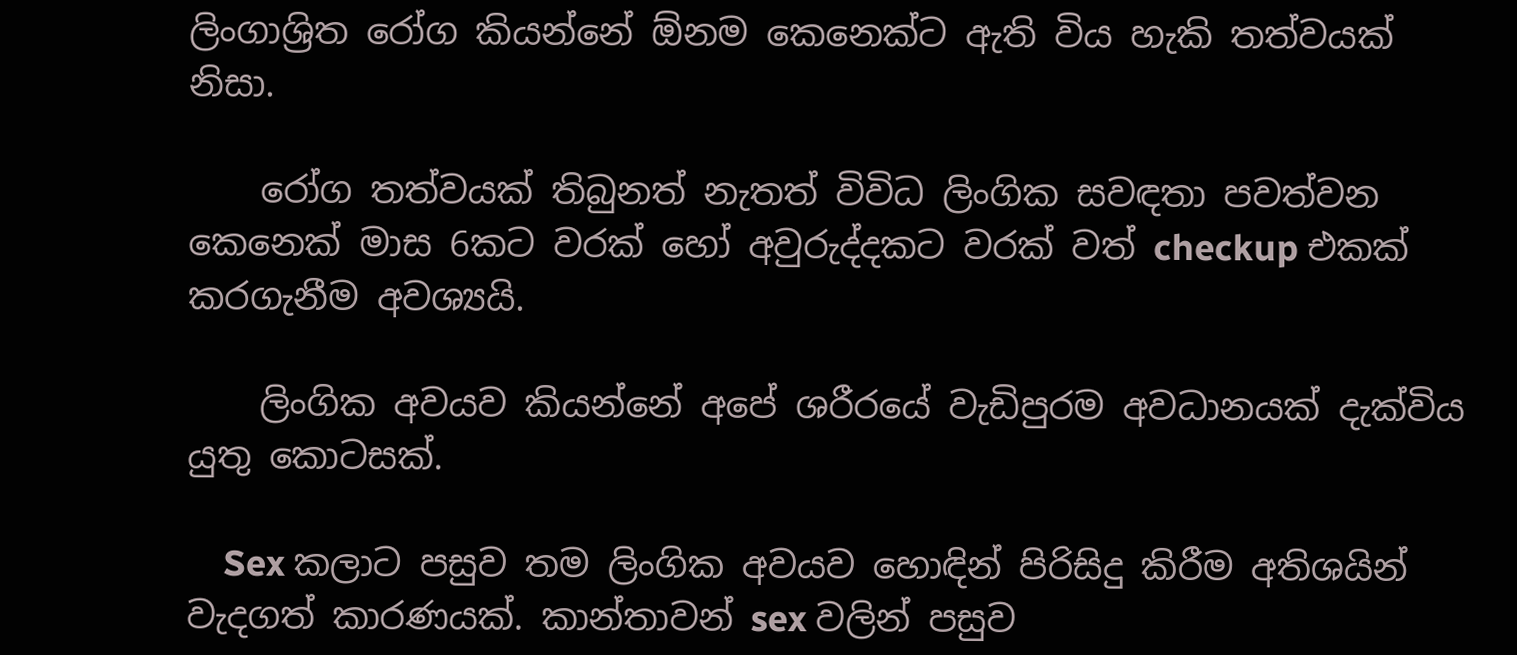ලිංගාශ්‍රිත රෝග කියන්නේ ඕනම කෙනෙක්ට ඇති විය හැකි තත්වයක් නිසා.

    රෝග තත්වයක් තිබුනත් නැතත් විවිධ ලිංගික සවඳතා පවත්වන කෙනෙක් මාස 6කට වරක් හෝ අවුරුද්දකට වරක් වත් checkup එකක් කරගැනීම අවශ්‍යයි.

    ලිංගික අවයව කියන්නේ අපේ ශරීරයේ වැඩිපුරම අවධානයක් දැක්විය යුතු කොටසක්.

    Sex කලාට පසුව තම ලිංගික අවයව හො‍‍ඳින් පිරිසිදු කිරීම අතිශයින් වැදගත් කාරණයක්. කාන්තාවන් sex වලින් පසුව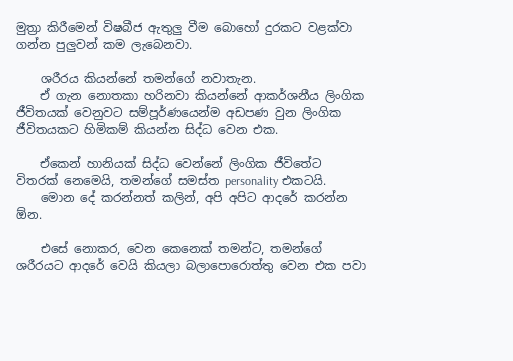මුත්‍රා කිරීමෙන් විෂබීජ ඇතුලු වීම බොහෝ දුරකට වළක්වා ගන්න පුලුවන් කම ලැබෙනවා.

    ශරීරය කියන්නේ තමන්ගේ නවාතැන.
    ඒ ගැන නොතකා හරිනවා කියන්නේ ආකර්ශනීය ලිංගික ජීවිතයක් වෙනුවට සම්පූර්ණයෙන්ම අඩපණ වුන ලිංගික ජීවිතයකට හිමිකම් කියන්න සිද්ධ වෙන එක.

    ඒකෙන් හානියක් සිද්ධ වෙන්නේ ලිංගික ජීවිතේට විතරක් නෙමෙයි, තමන්ගේ සමස්ත personality එකටයි.
    මොන දේ කරන්නත් කලින්, අපි අපිට ආදරේ කරන්න ඕන.

    එසේ නොකර, වෙන කෙනෙක් තමන්ට, තමන්ගේ ශරීරයට ආදරේ වෙයි කියලා බලාපොරොත්තු වෙන එක පවා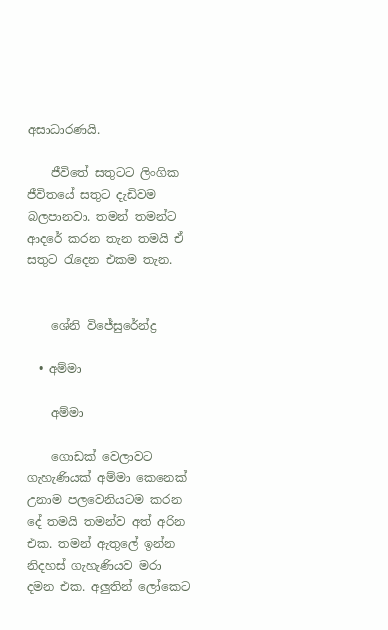අසාධාරණයි.

    ජීවිතේ සතුටට ලිංගික ජීවිතයේ සතුට දැඩිවම බලපානවා. තමන් තමන්ට ආදරේ කරන තැන තමයි ඒ සතුට රැදෙන එකම තැන.


    ශේනි විජේසුරේන්ද්‍ර

  • අම්මා

    අම්මා

    ගොඩක් වෙලාවට ගැහැණියක් අම්මා කෙනෙක් උනාම පලවෙනියටම කරන දේ තමයි තමන්ව අත් අරින එක. තමන් ඇතුලේ ඉන්න නිදහස් ගැහැණියව මරා දමන එක. අලුතින් ලෝකෙට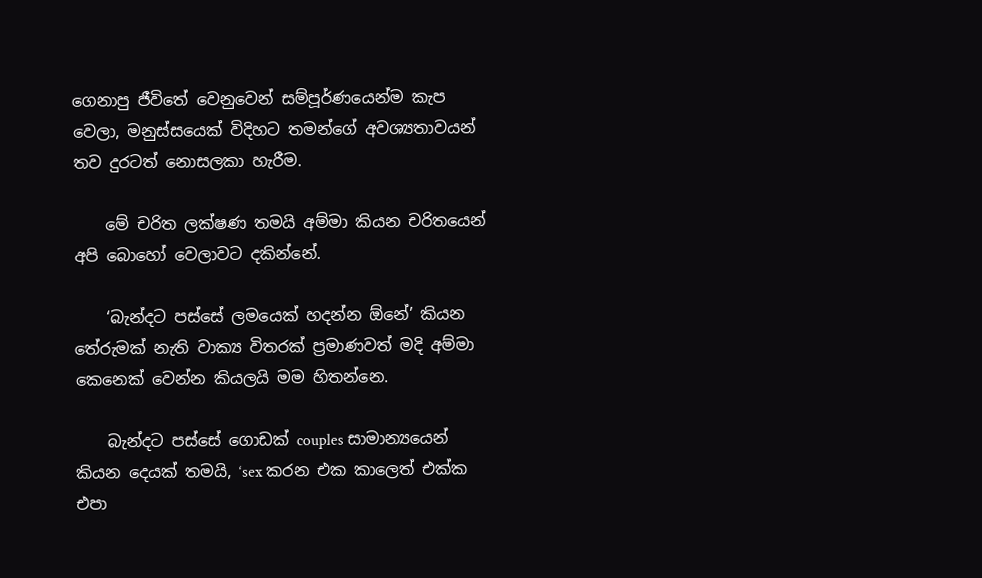ගෙනාපු ජීවිතේ වෙනුවෙන් සම්පූර්ණයෙන්ම කැප වෙලා, මනුස්සයෙක් විදිහට තමන්ගේ අවශ්‍යතාවයන් තව දුරටත් නොසලකා හැරීම.

    මේ චරිත ලක්ෂණ තමයි අම්මා කියන චරිතයෙන් අපි බොහෝ වෙලාවට දකින්නේ.

    ‘බැන්දට පස්සේ ලමයෙක් හදන්න ඕනේ’ කියන තේරුමක් නැති වාක්‍ය විතරක් ප්‍රමාණවත් මදි අම්මා කෙනෙක් වෙන්න කියලයි මම හිතන්නෙ.

    බැන්දට පස්සේ ගොඩක් couples සාමාන්‍යයෙන් කියන දෙයක් තමයි, ‘sex කරන එක කාලෙත් එක්ක එපා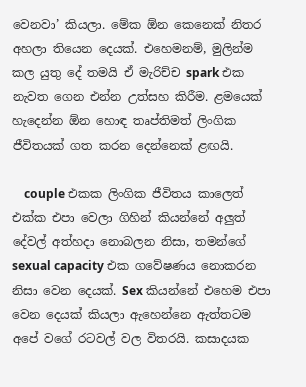වෙනවා’ කියලා. මේක ඕන කෙනෙක් නිතර අහලා තියෙන දෙයක්. එහෙමනම්, මුලින්ම කල යුතු දේ තමයි ඒ මැරිච්ච spark එක නැවත ගෙන එන්න උත්සහ කිරීම. ළමයෙක් හැදෙන්න ඕන හොඳ තෘප්තිමත් ලිංගික ජීවිතයක් ගත කරන දෙන්නෙක් ළඟයි.

    couple එකක ලිංගික ජීවිතය කාලෙත් එක්ක එපා වෙලා ගිහින් කියන්නේ අලුත් දේවල් අත්හදා නොබලන නිසා, තමන්ගේ sexual capacity එක ගවේෂණය නොකරන නිසා වෙන දෙයක්. Sex කියන්නේ එහෙම එපා වෙන දෙයක් කියලා ඇහෙන්නෙ ඇත්තටම අපේ වගේ රටවල් වල විතරයි. කසාදයක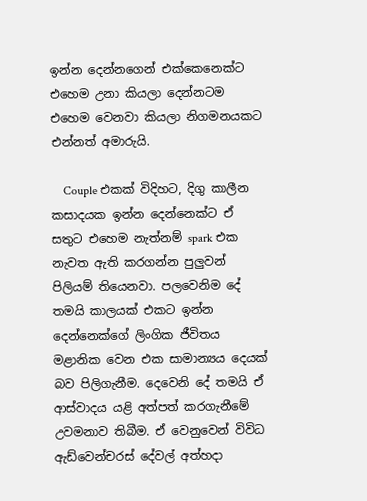ඉන්න දෙන්නගෙන් එක්කෙනෙක්ට එහෙම උනා කියලා දෙන්නටම එහෙම වෙනවා කියලා නිගමනයකට එන්නත් අමාරුයි.

    Couple එකක් විදිහට, දිගු කාලීන කසාදයක ඉන්න දෙන්නෙක්ට ඒ සතුට එහෙම නැත්නම් spark එක නැවත ඇති කරගන්න පුලුවන් පිලියම් තියෙනවා. පලවෙනිම දේ තමයි කාලයක් එකට ඉන්න දෙන්නෙක්ගේ ලිංගික ජීවිතය මළානික වෙන එක සාමාන්‍යය දෙයක් බව පිලිගැනීම. දෙවෙනි දේ තමයි ඒ ආස්වාදය යළි අත්පත් කරගැනීමේ උවමනාව තිබීම. ඒ වෙනුවෙන් විවිධ ඇඩ්වෙන්චරස් දේවල් අත්හදා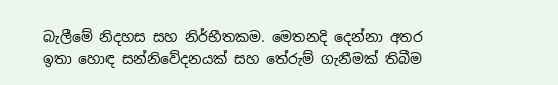බැලී‍මේ නිදහස සහ නිර්භීතකම. මෙතනදි දෙන්නා අතර ඉතා හොඳ සන්නිවේදනයක් සහ තේරුම් ගැනීමක් තිබීම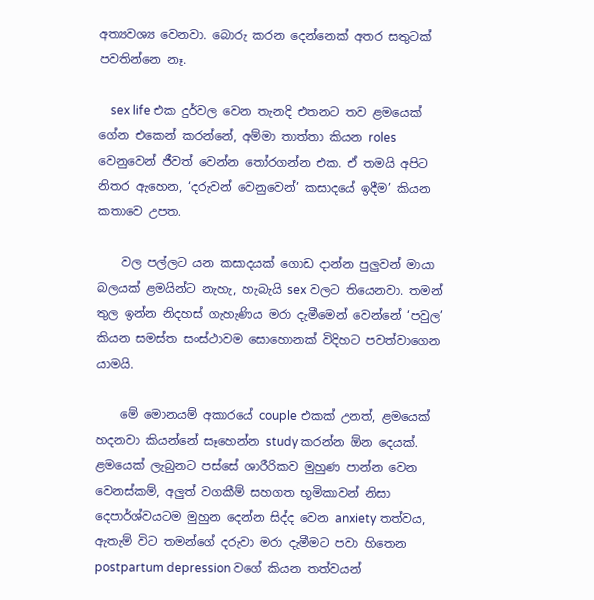අත්‍යවශ්‍ය වෙනවා. බොරු කරන දෙන්නෙක් අතර සතුටක් පවතින්නෙ නෑ.

    sex life එක දුර්වල වෙන තැනදි එතනට තව ළමයෙක් ගේන එකෙන් කරන්නේ, අම්මා තාත්තා කියන roles වෙනුවෙන් ජීවත් වෙන්න තෝරගන්න එක. ඒ තමයි අපිට නිතර ඇහෙන, ‘දරුවන් වෙනුවෙන්’ කසාදයේ ඉදීම’ කියන කතාවෙ උපත.

    වල පල්ලට යන කසාදයක් ගොඩ දාන්න පුලුවන් මායා බලයක් ළමයින්ට නැහැ, හැබැයි sex වලට තියෙනවා. තමන් තුල ඉන්න නිදහස් ගැහැණිය මරා දැමීමෙන් වෙන්නේ ‘පවුල’ කියන සමස්ත සංස්ථාවම සොහොනක් විදිහට පවත්වාගෙන යාමයි.

    මේ මොනයම් අකාරයේ couple එකක් උනත්, ළමයෙක් හදනවා කියන්නේ සෑහෙන්න study කරන්න ඕන දෙයක්. ළමයෙක් ලැබුනට පස්සේ ශාරීරිකව මුහුණ පාන්න වෙන වෙනස්කම්, අලුත් වගකීම් සහගත භූමිකාවන් නිසා දෙපාර්ශ්වයටම මුහුන දෙන්න සිද්ද වෙන anxiety තත්වය, ඇතැම් විට තමන්ගේ දරුවා මරා දැමීමට පවා හිතෙන postpartum depression වගේ කියන තත්වයන්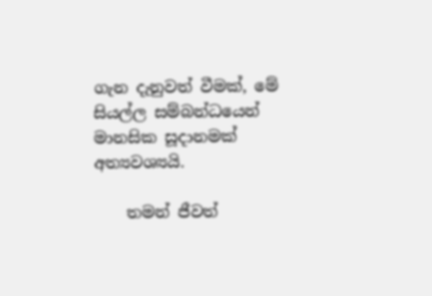ගැන දැනුවත් වීමක්, මේ සියල්ල සම්බන්ධයෙන් මානසික සූදානමක් අත්‍යවශ්‍යයි.

    තමන් ජීවත්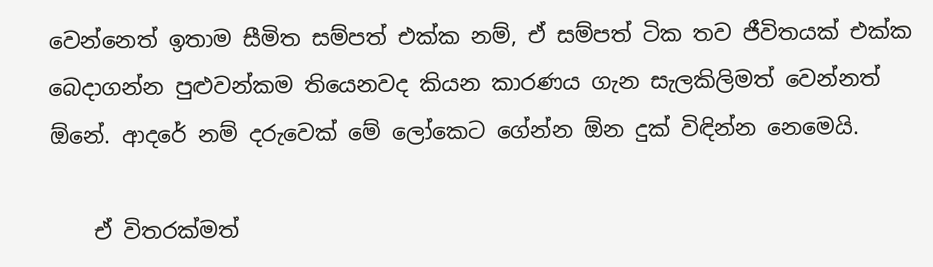වෙන්නෙත් ඉතාම සීමිත සම්පත් එක්ක නම්, ඒ සම්පත් ටික තව ජීවිතයක් එක්ක බෙදාගන්න පුළුවන්කම තියෙනවද කියන කාරණය ගැන සැලකිලිමත් වෙන්නත් ඕනේ. ආදරේ නම් දරුවෙක් මේ ලෝකෙට ගේන්න ඕන දුක් විඳින්න නෙමෙයි.

    ඒ විතරක්මත්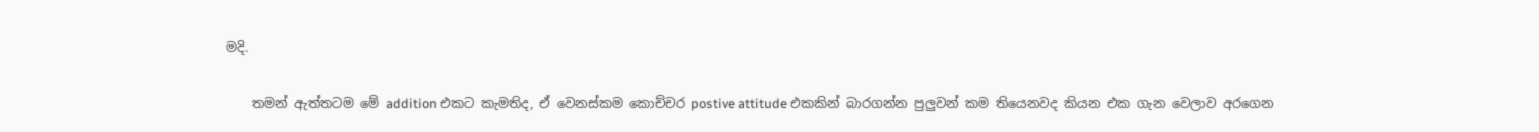මදි.

    තමන් ඇත්තටම මේ addition එකට කැමතිද, ඒ වෙනස්කම කොච්චර postive attitude එකකින් බාරගන්න පුලුවන් කම තියෙනවද කියන එක ගැන වෙලාව අරගෙන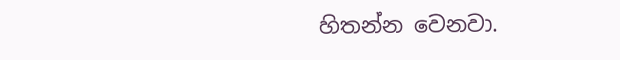හිතන්න වෙනවා.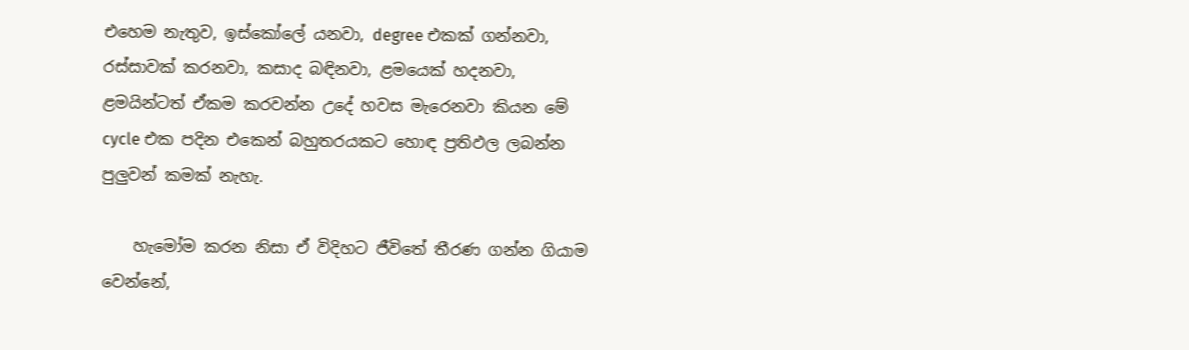එහෙම නැතුව, ඉස්කෝලේ යනවා, degree එකක් ගන්නවා, රස්සාවක් කරනවා, කසාද බඳිනවා, ළමයෙක් හදනවා, ළමයින්ටත් ඒකම කරවන්න උදේ හවස මැරෙනවා කියන මේ cycle එක පදින එකෙන් බහුතරයකට හොඳ ප්‍රතිඵල ලබන්න පුලුවන් කමක් නැහැ.

    හැමෝම කරන නිසා ඒ විදිහට ජීවිතේ තීරණ ගන්න ගියාම වෙන්නේ,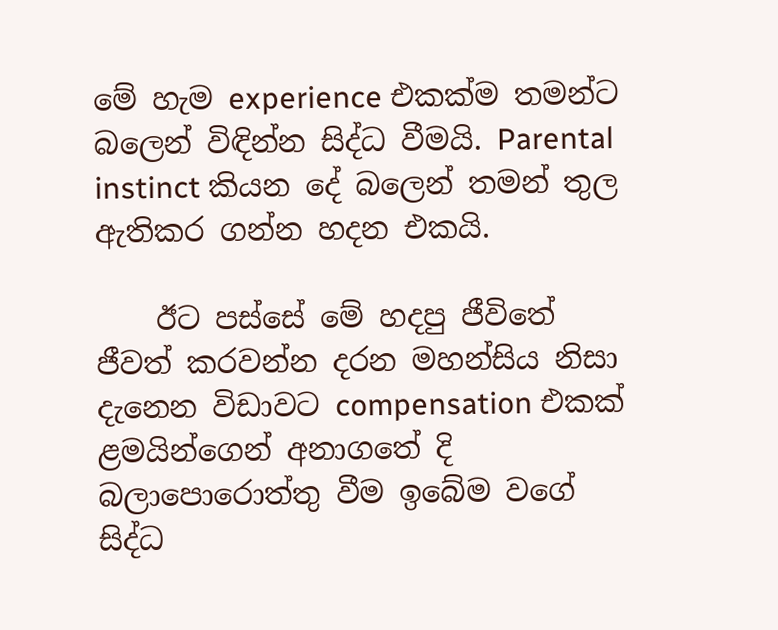මේ හැම experience එකක්ම තමන්ට බලෙන් විඳින්න සිද්ධ වීමයි. Parental instinct කියන දේ බලෙන් තමන් තුල ඇතිකර ගන්න හදන එකයි.

    ඊට පස්සේ මේ හදපු ජීවිතේ ජීවත් කරවන්න දරන මහන්සිය නිසා දැනෙන විඩාවට compensation එකක් ළමයින්ගෙන් අනාගතේ දි බලාපොරොත්තු වීම ඉබේම වගේ සිද්ධ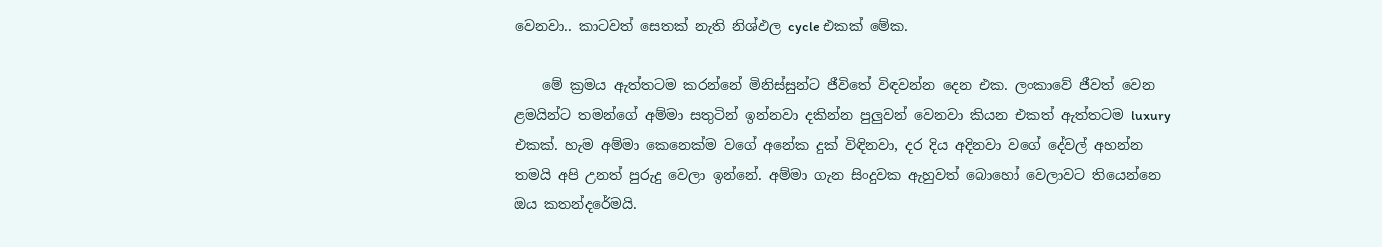වෙනවා.. කාටවත් සෙතක් නැති නිශ්ඵල cycle එකක් මේක.

    මේ ක්‍රමය ඇත්තටම කරන්නේ මිනිස්සුන්ට ජීවිතේ විඳවන්න දෙන එක. ලංකාවේ ජීවත් වෙන ළමයින්ට තමන්ගේ අම්මා සතුටින් ඉන්නවා දකින්න පුලුවන් වෙනවා කියන එකත් ඇත්තටම luxury එකක්. හැම අම්මා කෙනෙක්ම වගේ අනේක දුක් විඳිනවා, දර දිය අදිනවා වගේ දේවල් අහන්න තමයි අපි උනත් පුරුදු වෙලා ඉන්නේ. අම්මා ගැන සිංදුවක ඇහුවත් බොහෝ වෙලාවට තියෙන්නෙ ඔය කතන්දරේමයි.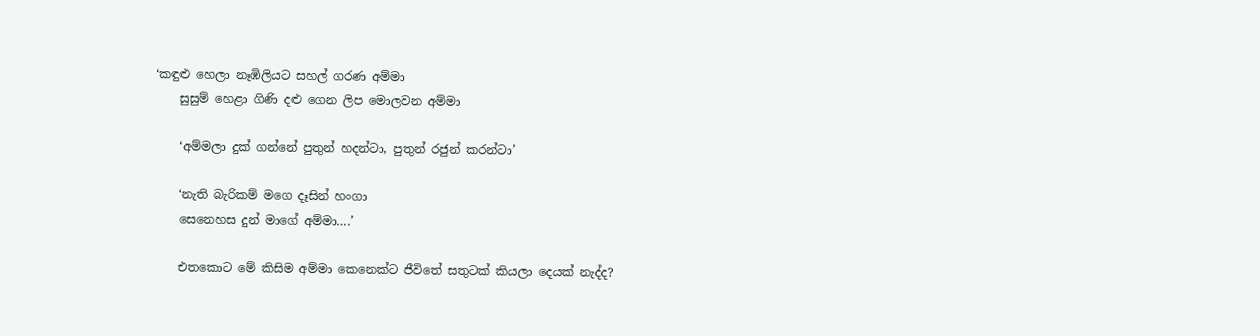‘කඳුළු හෙලා නෑඹිලියට සහල් ගරණ අම්මා
    සුසුම් හෙළා ගිණි දළු ගෙන ලිප මොලවන අම්මා

    ‘අම්මලා දුක් ගන්නේ පුතුන් හදන්ටා, පුතුන් රජුන් කරන්ටා’

    ‘නැති බැරිකම් මගෙ දෑසින් හංගා
    සෙනෙහස දුන් මාගේ අම්මා….’

    එතකොට මේ කිසිම අම්මා කෙනෙක්ට ජීවිතේ සතුටක් කියලා දෙයක් නැද්ද?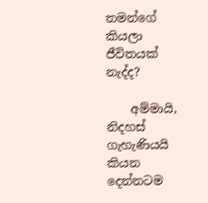තමන්ගේ කියලා ජීවිතයක් නැද්ද?

    අම්මායි, නිදහස් ගැහැණියයි කියන දෙන්නටම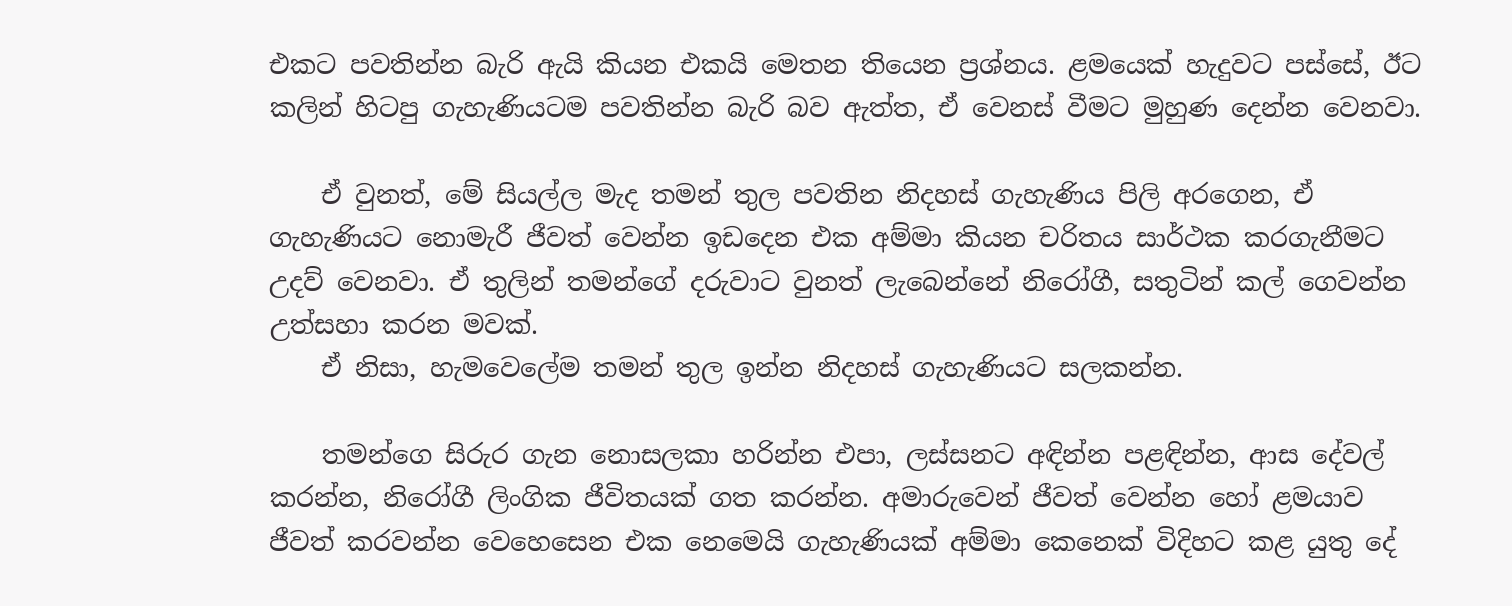එකට පවතින්න බැරි ඇයි කියන එකයි මෙතන තියෙන ප්‍රශ්නය. ළමයෙක් හැදුවට පස්සේ, ඊට කලින් හිටපු ගැහැණියටම පවතින්න බැරි බව ඇත්ත, ඒ වෙනස් වීමට මුහුණ දෙන්න වෙනවා.

    ඒ වුනත්, මේ සියල්ල මැද තමන් තුල පවතින නිදහස් ගැහැණිය පිලි අරගෙන, ඒ ගැහැණියට නොමැරී ජීවත් වෙන්න ඉඩදෙන එක අම්මා කියන චරිතය සාර්ථක කරගැනීමට උදව් වෙනවා. ඒ තුලින් තමන්ගේ දරුවාට වුනත් ලැබෙන්නේ නිරෝගී, සතුටින් කල් ගෙවන්න උත්සහා කරන මවක්.
    ඒ නිසා, හැමවෙලේම තමන් තුල ඉන්න නිදහස් ගැහැණියට සලකන්න.

    තමන්ගෙ සිරුර ගැන නොසලකා හරින්න එපා, ලස්සනට අඳින්න පළඳින්න, ආස දේවල් කරන්න, නිරෝගී ලිංගික ජීවිතයක් ගත කරන්න. අමාරුවෙන් ජීවත් වෙන්න හෝ ළමයාව ජීවත් කරවන්න වෙහෙසෙන එක නෙමෙයි ගැහැණියක් අම්මා කෙනෙක් විදිහට කළ යුතු දේ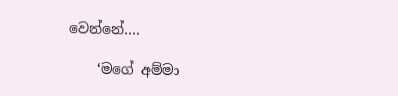වෙන්නේ….

    ‘මගේ අම්මා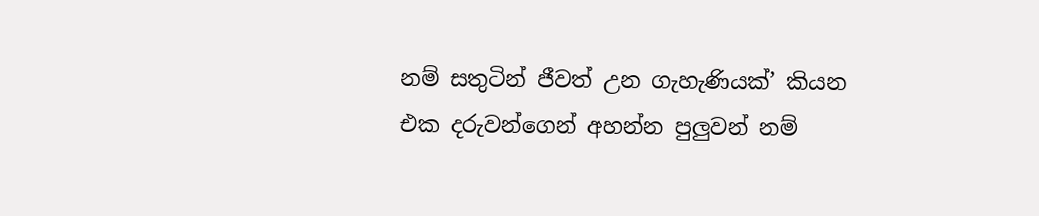නම් සතුටින් ජීවත් උන ගැහැණියක්’ කියන එක දරුවන්ගෙන් අහන්න පුලුවන් නම්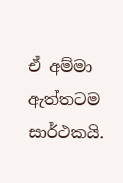ඒ අම්මා ඇත්තටම සාර්ථකයි.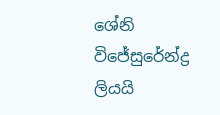ශේනි විජේසු‍රේන්ද්‍ර ලියයි